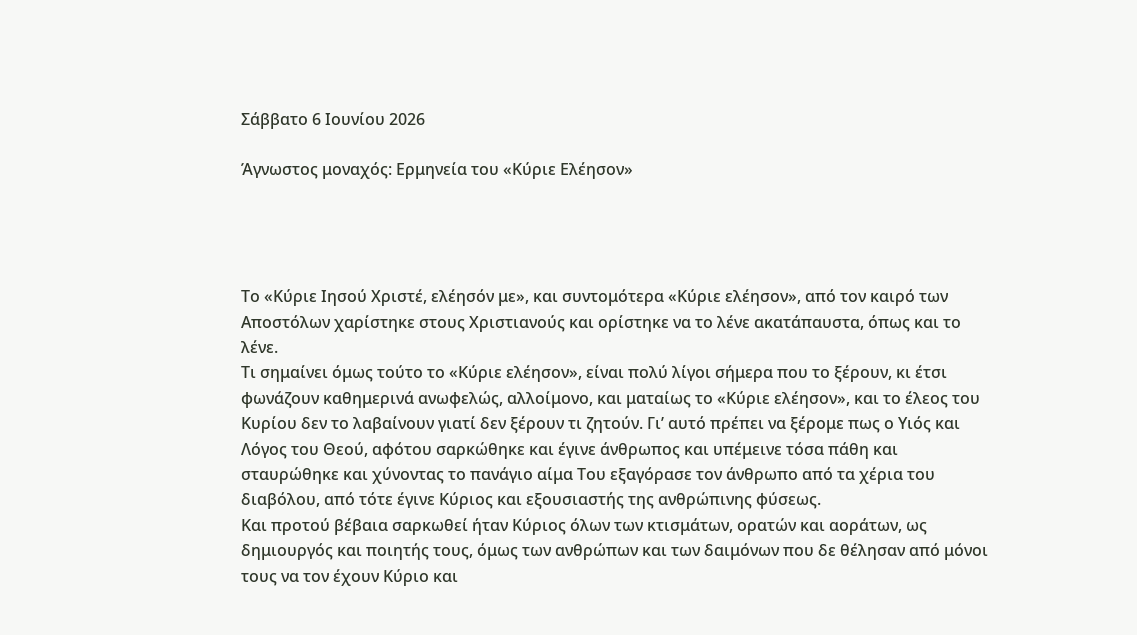Σάββατο 6 Ιουνίου 2026

Άγνωστος μοναχός: Ερμηνεία του «Κύριε Ελέησον»




Το «Κύριε Ιησού Χριστέ, ελέησόν με», και συντομότερα «Κύριε ελέησον», από τον καιρό των Αποστόλων χαρίστηκε στους Χριστιανούς και ορίστηκε να το λένε ακατάπαυστα, όπως και το λένε.
Τι σημαίνει όμως τούτο το «Κύριε ελέησον», είναι πολύ λίγοι σήμερα που το ξέρουν, κι έτσι φωνάζουν καθημερινά ανωφελώς, αλλοίμονο, και ματαίως το «Κύριε ελέησον», και το έλεος του Κυρίου δεν το λαβαίνουν γιατί δεν ξέρουν τι ζητούν. Γι’ αυτό πρέπει να ξέρομε πως ο Υιός και Λόγος του Θεού, αφότου σαρκώθηκε και έγινε άνθρωπος και υπέμεινε τόσα πάθη και σταυρώθηκε και χύνοντας το πανάγιο αίμα Του εξαγόρασε τον άνθρωπο από τα χέρια του διαβόλου, από τότε έγινε Κύριος και εξουσιαστής της ανθρώπινης φύσεως.
Και προτού βέβαια σαρκωθεί ήταν Κύριος όλων των κτισμάτων, ορατών και αοράτων, ως δημιουργός και ποιητής τους, όμως των ανθρώπων και των δαιμόνων που δε θέλησαν από μόνοι τους να τον έχουν Κύριο και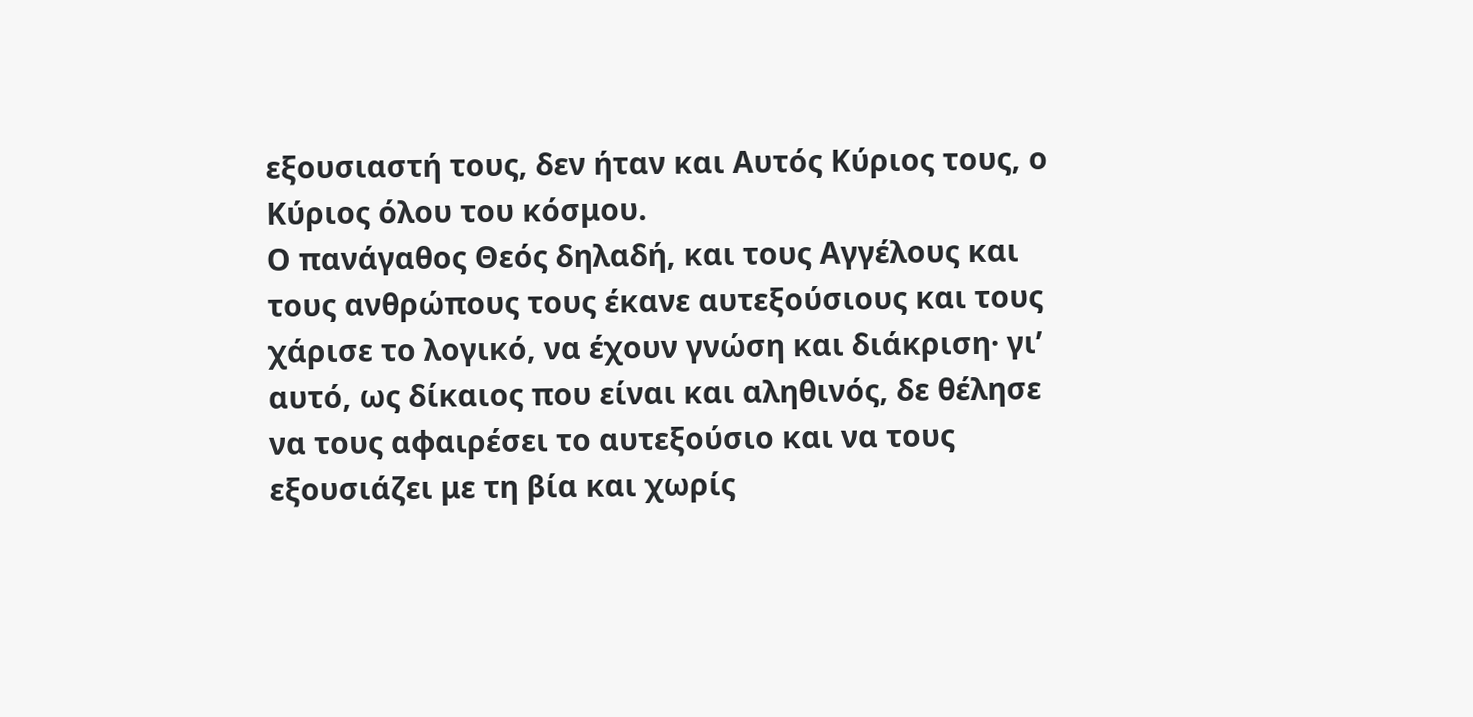εξουσιαστή τους, δεν ήταν και Αυτός Κύριος τους, ο Κύριος όλου του κόσμου.
Ο πανάγαθος Θεός δηλαδή, και τους Αγγέλους και τους ανθρώπους τους έκανε αυτεξούσιους και τους χάρισε το λογικό, να έχουν γνώση και διάκριση· γι’ αυτό, ως δίκαιος που είναι και αληθινός, δε θέλησε να τους αφαιρέσει το αυτεξούσιο και να τους εξουσιάζει με τη βία και χωρίς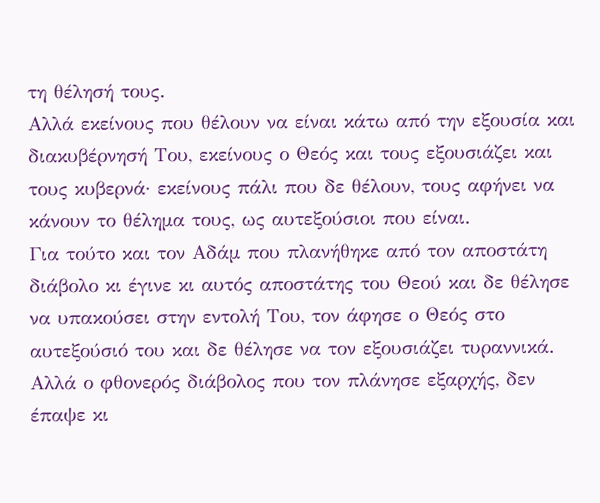τη θέλησή τους.
Αλλά εκείνους που θέλουν να είναι κάτω από την εξουσία και διακυβέρνησή Του, εκείνους ο Θεός και τους εξουσιάζει και τους κυβερνά· εκείνους πάλι που δε θέλουν, τους αφήνει να κάνουν το θέλημα τους, ως αυτεξούσιοι που είναι.
Για τούτο και τον Αδάμ που πλανήθηκε από τον αποστάτη διάβολο κι έγινε κι αυτός αποστάτης του Θεού και δε θέλησε να υπακούσει στην εντολή Του, τον άφησε ο Θεός στο αυτεξούσιό του και δε θέλησε να τον εξουσιάζει τυραννικά. Αλλά ο φθονερός διάβολος που τον πλάνησε εξαρχής, δεν έπαψε κι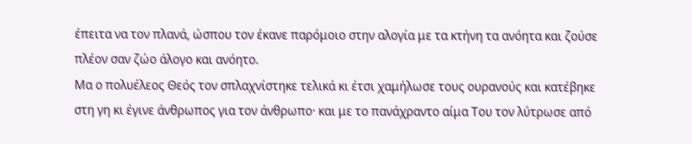έπειτα να τον πλανά, ώσπου τον έκανε παρόμοιο στην αλογία με τα κτήνη τα ανόητα και ζούσε πλέον σαν ζώο άλογο και ανόητο.
Μα ο πολυέλεος Θεός τον σπλαχνίστηκε τελικά κι έτσι χαμήλωσε τους ουρανούς και κατέβηκε στη γη κι έγινε άνθρωπος για τον άνθρωπο· και με το πανάχραντο αίμα Του τον λύτρωσε από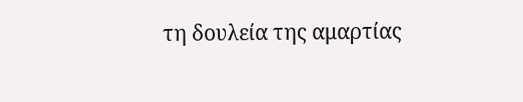τη δουλεία της αμαρτίας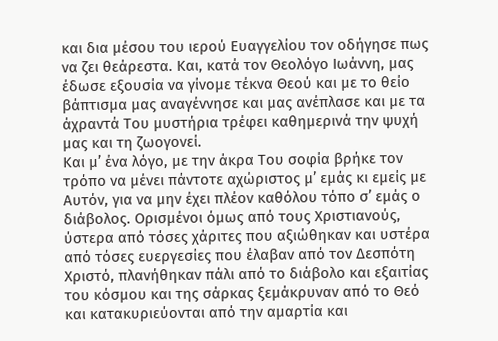και δια μέσου του ιερού Ευαγγελίου τον οδήγησε πως να ζει θεάρεστα. Και, κατά τον Θεολόγο Ιωάννη, μας έδωσε εξουσία να γίνομε τέκνα Θεού και με το θείο βάπτισμα μας αναγέννησε και μας ανέπλασε και με τα άχραντά Του μυστήρια τρέφει καθημερινά την ψυχή μας και τη ζωογονεί.
Και μ’ ένα λόγο, με την άκρα Του σοφία βρήκε τον τρόπο να μένει πάντοτε αχώριστος μ’ εμάς κι εμείς με Αυτόν, για να μην έχει πλέον καθόλου τόπο σ’ εμάς ο διάβολος. Ορισμένοι όμως από τους Χριστιανούς, ύστερα από τόσες χάριτες που αξιώθηκαν και υστέρα από τόσες ευεργεσίες που έλαβαν από τον Δεσπότη Χριστό, πλανήθηκαν πάλι από το διάβολο και εξαιτίας του κόσμου και της σάρκας ξεμάκρυναν από το Θεό και κατακυριεύονται από την αμαρτία και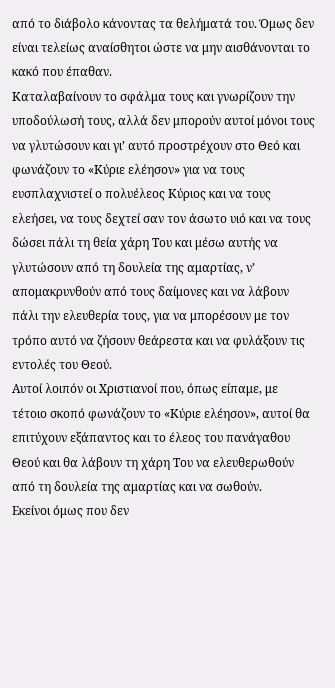από το διάβολο κάνοντας τα θελήματά του. Όμως δεν είναι τελείως αναίσθητοι ώστε να μην αισθάνονται το κακό που έπαθαν.
Καταλαβαίνουν το σφάλμα τους και γνωρίζουν την υποδούλωσή τους, αλλά δεν μπορούν αυτοί μόνοι τους να γλυτώσουν και γι’ αυτό προστρέχουν στο Θεό και φωνάζουν το «Κύριε ελέησον» για να τους ευσπλαχνιστεί ο πολυέλεος Κύριος και να τους ελεήσει, να τους δεχτεί σαν τον άσωτο υιό και να τους δώσει πάλι τη θεία χάρη Του και μέσω αυτής να γλυτώσουν από τη δουλεία της αμαρτίας, ν’ απομακρυνθούν από τους δαίμονες και να λάβουν πάλι την ελευθερία τους, για να μπορέσουν με τον τρόπο αυτό να ζήσουν θεάρεστα και να φυλάξουν τις εντολές του Θεού.
Αυτοί λοιπόν οι Χριστιανοί που, όπως είπαμε, με τέτοιο σκοπό φωνάζουν το «Κύριε ελέησον», αυτοί θα επιτύχουν εξάπαντος και το έλεος του πανάγαθου Θεού και θα λάβουν τη χάρη Του να ελευθερωθούν από τη δουλεία της αμαρτίας και να σωθούν.
Εκείνοι όμως που δεν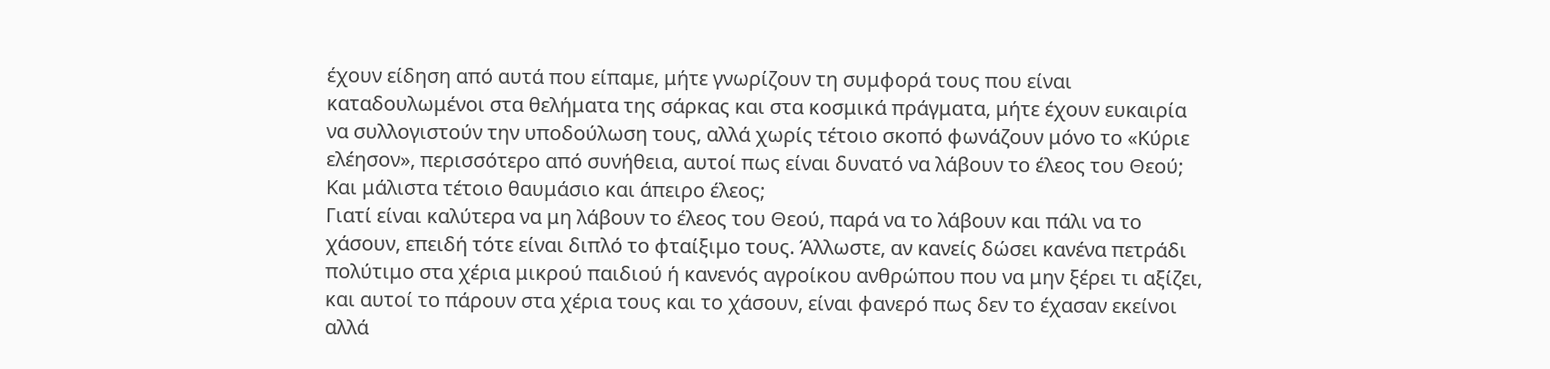έχουν είδηση από αυτά που είπαμε, μήτε γνωρίζουν τη συμφορά τους που είναι καταδουλωμένοι στα θελήματα της σάρκας και στα κοσμικά πράγματα, μήτε έχουν ευκαιρία να συλλογιστούν την υποδούλωση τους, αλλά χωρίς τέτοιο σκοπό φωνάζουν μόνο το «Κύριε ελέησον», περισσότερο από συνήθεια, αυτοί πως είναι δυνατό να λάβουν το έλεος του Θεού; Και μάλιστα τέτοιο θαυμάσιο και άπειρο έλεος;
Γιατί είναι καλύτερα να μη λάβουν το έλεος του Θεού, παρά να το λάβουν και πάλι να το χάσουν, επειδή τότε είναι διπλό το φταίξιμο τους. Άλλωστε, αν κανείς δώσει κανένα πετράδι πολύτιμο στα χέρια μικρού παιδιού ή κανενός αγροίκου ανθρώπου που να μην ξέρει τι αξίζει, και αυτοί το πάρουν στα χέρια τους και το χάσουν, είναι φανερό πως δεν το έχασαν εκείνοι αλλά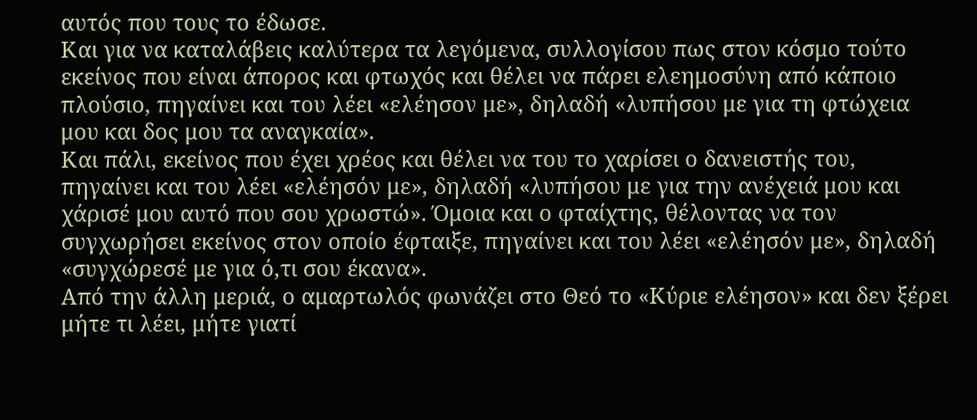αυτός που τους το έδωσε.
Και για να καταλάβεις καλύτερα τα λεγόμενα, συλλογίσου πως στον κόσμο τούτο εκείνος που είναι άπορος και φτωχός και θέλει να πάρει ελεημοσύνη από κάποιο πλούσιο, πηγαίνει και του λέει «ελέησον με», δηλαδή «λυπήσου με για τη φτώχεια μου και δος μου τα αναγκαία».
Και πάλι, εκείνος που έχει χρέος και θέλει να του το χαρίσει ο δανειστής του, πηγαίνει και του λέει «ελέησόν με», δηλαδή «λυπήσου με για την ανέχειά μου και χάρισέ μου αυτό που σου χρωστώ». Όμοια και ο φταίχτης, θέλοντας να τον συγχωρήσει εκείνος στον οποίο έφταιξε, πηγαίνει και του λέει «ελέησόν με», δηλαδή «συγχώρεσέ με για ό,τι σου έκανα».
Από την άλλη μεριά, ο αμαρτωλός φωνάζει στο Θεό το «Κύριε ελέησον» και δεν ξέρει μήτε τι λέει, μήτε γιατί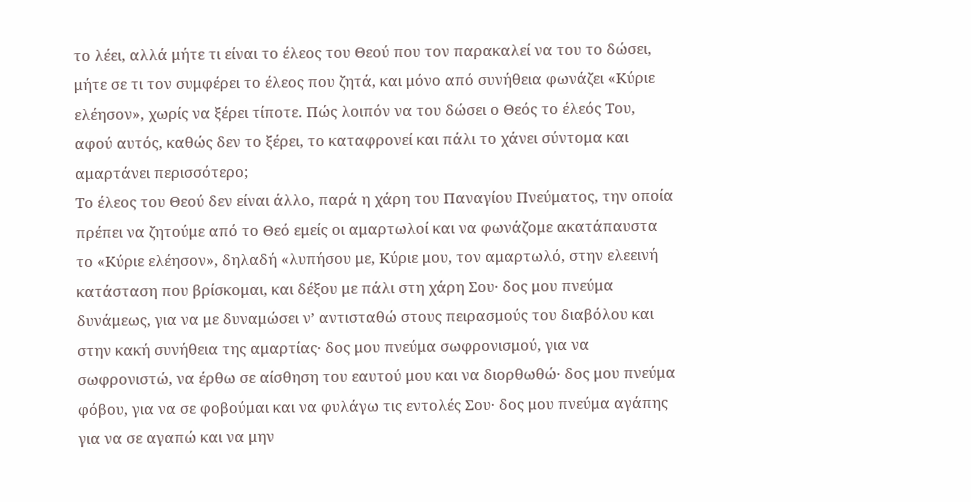το λέει, αλλά μήτε τι είναι το έλεος του Θεού που τον παρακαλεί να του το δώσει, μήτε σε τι τον συμφέρει το έλεος που ζητά, και μόνο από συνήθεια φωνάζει «Κύριε ελέησον», χωρίς να ξέρει τίποτε. Πώς λοιπόν να του δώσει ο Θεός το έλεός Του, αφού αυτός, καθώς δεν το ξέρει, το καταφρονεί και πάλι το χάνει σύντομα και αμαρτάνει περισσότερο;
Το έλεος του Θεού δεν είναι άλλο, παρά η χάρη του Παναγίου Πνεύματος, την οποία πρέπει να ζητούμε από το Θεό εμείς οι αμαρτωλοί και να φωνάζομε ακατάπαυστα το «Κύριε ελέησον», δηλαδή «λυπήσου με, Κύριε μου, τον αμαρτωλό, στην ελεεινή κατάσταση που βρίσκομαι, και δέξου με πάλι στη χάρη Σου· δος μου πνεύμα δυνάμεως, για να με δυναμώσει ν’ αντισταθώ στους πειρασμούς του διαβόλου και στην κακή συνήθεια της αμαρτίας· δος μου πνεύμα σωφρονισμού, για να σωφρονιστώ, να έρθω σε αίσθηση του εαυτού μου και να διορθωθώ· δος μου πνεύμα φόβου, για να σε φοβούμαι και να φυλάγω τις εντολές Σου· δος μου πνεύμα αγάπης για να σε αγαπώ και να μην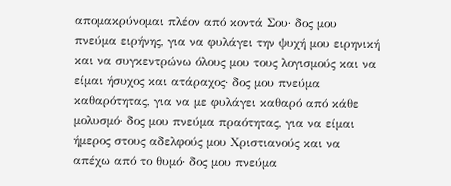απομακρύνομαι πλέον από κοντά Σου· δος μου πνεύμα ειρήνης, για να φυλάγει την ψυχή μου ειρηνική και να συγκεντρώνω όλους μου τους λογισμούς και να είμαι ήσυχος και ατάραχος· δος μου πνεύμα καθαρότητας, για να με φυλάγει καθαρό από κάθε μολυσμό· δος μου πνεύμα πραότητας, για να είμαι ήμερος στους αδελφούς μου Χριστιανούς και να απέχω από το θυμό· δος μου πνεύμα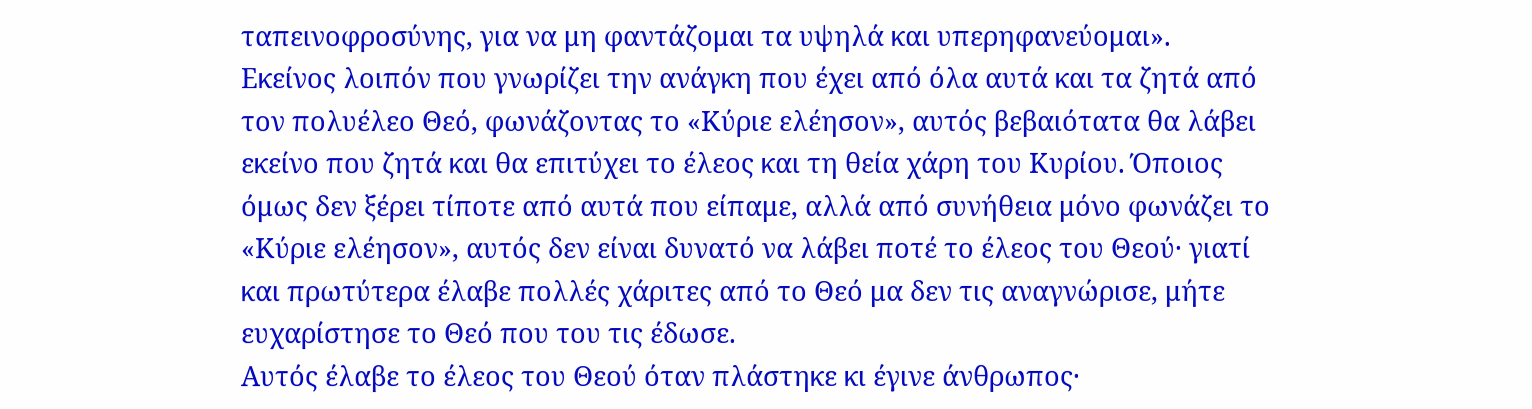ταπεινοφροσύνης, για να μη φαντάζομαι τα υψηλά και υπερηφανεύομαι».
Εκείνος λοιπόν που γνωρίζει την ανάγκη που έχει από όλα αυτά και τα ζητά από τον πολυέλεο Θεό, φωνάζοντας το «Κύριε ελέησον», αυτός βεβαιότατα θα λάβει εκείνο που ζητά και θα επιτύχει το έλεος και τη θεία χάρη του Κυρίου. Όποιος όμως δεν ξέρει τίποτε από αυτά που είπαμε, αλλά από συνήθεια μόνο φωνάζει το «Κύριε ελέησον», αυτός δεν είναι δυνατό να λάβει ποτέ το έλεος του Θεού· γιατί και πρωτύτερα έλαβε πολλές χάριτες από το Θεό μα δεν τις αναγνώρισε, μήτε ευχαρίστησε το Θεό που του τις έδωσε.
Αυτός έλαβε το έλεος του Θεού όταν πλάστηκε κι έγινε άνθρωπος·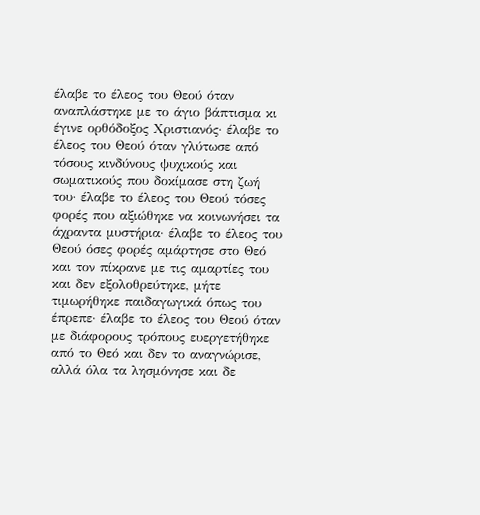έλαβε το έλεος του Θεού όταν αναπλάστηκε με το άγιο βάπτισμα κι έγινε ορθόδοξος Χριστιανός· έλαβε το έλεος του Θεού όταν γλύτωσε από τόσους κινδύνους ψυχικούς και σωματικούς που δοκίμασε στη ζωή του· έλαβε το έλεος του Θεού τόσες φορές που αξιώθηκε να κοινωνήσει τα άχραντα μυστήρια· έλαβε το έλεος του Θεού όσες φορές αμάρτησε στο Θεό και τον πίκρανε με τις αμαρτίες του και δεν εξολοθρεύτηκε, μήτε τιμωρήθηκε παιδαγωγικά όπως του έπρεπε· έλαβε το έλεος του Θεού όταν με διάφορους τρόπους ευεργετήθηκε από το Θεό και δεν το αναγνώρισε, αλλά όλα τα λησμόνησε και δε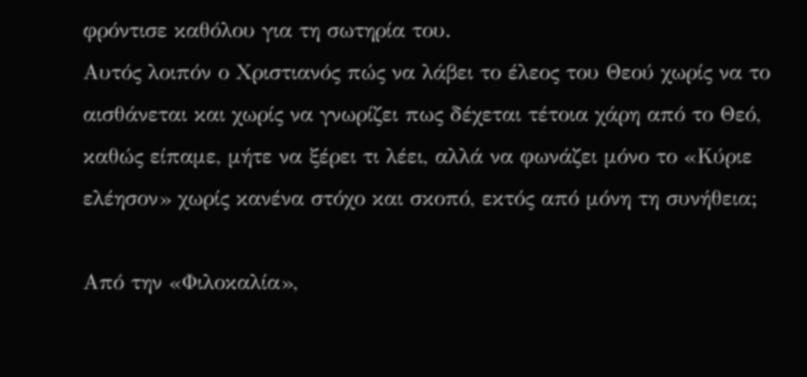φρόντισε καθόλου για τη σωτηρία του.
Αυτός λοιπόν ο Χριστιανός πώς να λάβει το έλεος του Θεού χωρίς να το αισθάνεται και χωρίς να γνωρίζει πως δέχεται τέτοια χάρη από το Θεό, καθώς είπαμε, μήτε να ξέρει τι λέει, αλλά να φωνάζει μόνο το «Κύριε ελέησον» χωρίς κανένα στόχο και σκοπό, εκτός από μόνη τη συνήθεια;

Από την «Φιλοκαλία»,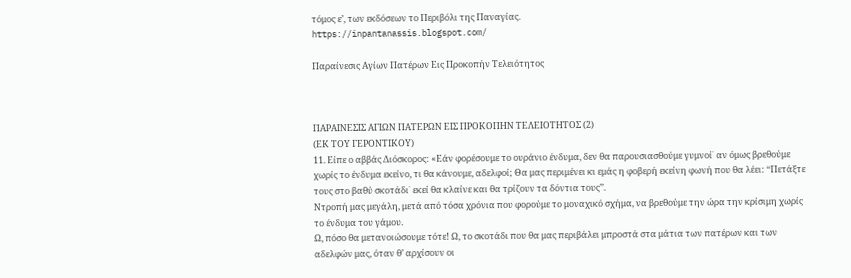τόμος ε’, των εκδόσεων το Περιβόλι της Παναγίας.
https://inpantanassis.blogspot.com/

Παραίνεσις Αγίων Πατέρων Εις Προκοπήν Τελειότητος



ΠΑΡΑΙΝΕΣΙΣ ΑΓΙΩΝ ΠΑΤΕΡΩΝ ΕΙΣ ΠΡΟΚΟΠΗΝ ΤΕΛΕΙΟΤΗΤΟΣ (2)
(ΕΚ ΤΟΥ ΓΕΡΟΝΤΙΚΟΥ)
11. Είπε ο αββάς Διόσκορος: «Εάν φορέσουμε το ουράνιο ένδυμα, δεν θα παρουσιασθούμε γυμνοί˙ αν όμως βρεθούμε χωρίς το ένδυμα εκείνο, τι θα κάνουμε, αδελφοί; Θα μας περιμένει κι εμάς η φοβερή εκείνη φωνή που θα λέει: ‘‘Πετάξτε τους στο βαθύ σκοτάδι˙ εκεί θα κλαίνε και θα τρίζουν τα δόντια τους’’.
Ντροπή μας μεγάλη, μετά από τόσα χρόνια που φορούμε το μοναχικό σχήμα, να βρεθούμε την ώρα την κρίσιμη χωρίς το ένδυμα του γάμου.
Ω, πόσο θα μετανοιώσουμε τότε! Ω, το σκοτάδι που θα μας περιβάλει μπροστά στα μάτια των πατέρων και των αδελφών μας, όταν θ’ αρχίσουν οι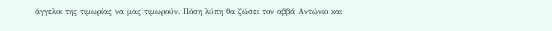άγγελοι της τιμωρίας να μας τιμωρούν. Πόση λύπη θα ζώσει τον αββά Αντώνιο και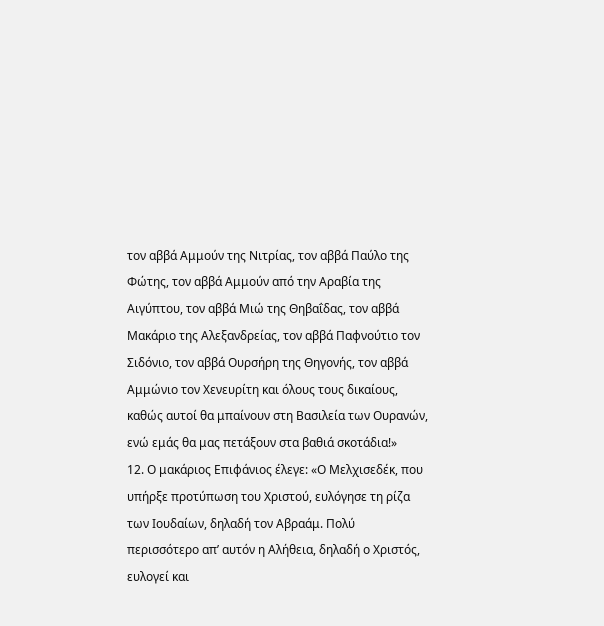τον αββά Αμμούν της Νιτρίας, τον αββά Παύλο της Φώτης, τον αββά Αμμούν από την Αραβία της Αιγύπτου, τον αββά Μιώ της Θηβαΐδας, τον αββά Μακάριο της Αλεξανδρείας, τον αββά Παφνούτιο τον Σιδόνιο, τον αββά Ουρσήρη της Θηγονής, τον αββά Αμμώνιο τον Χενευρίτη και όλους τους δικαίους, καθώς αυτοί θα μπαίνουν στη Βασιλεία των Ουρανών, ενώ εμάς θα μας πετάξουν στα βαθιά σκοτάδια!»
12. Ο μακάριος Επιφάνιος έλεγε: «Ο Μελχισεδέκ, που υπήρξε προτύπωση του Χριστού, ευλόγησε τη ρίζα των Ιουδαίων, δηλαδή τον Αβραάμ. Πολύ περισσότερο απ’ αυτόν η Αλήθεια, δηλαδή ο Χριστός, ευλογεί και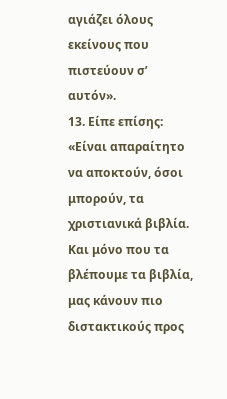αγιάζει όλους εκείνους που πιστεύουν σ’ αυτόν».
13. Είπε επίσης: «Είναι απαραίτητο να αποκτούν, όσοι μπορούν, τα χριστιανικά βιβλία. Και μόνο που τα βλέπουμε τα βιβλία, μας κάνουν πιο διστακτικούς προς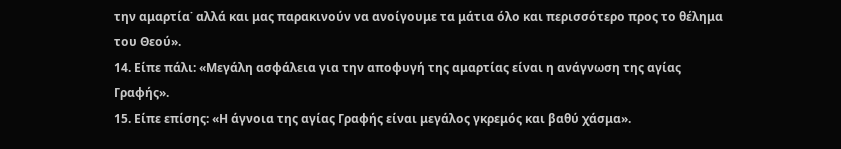την αμαρτία˙ αλλά και μας παρακινούν να ανοίγουμε τα μάτια όλο και περισσότερο προς το θέλημα του Θεού».
14. Είπε πάλι: «Μεγάλη ασφάλεια για την αποφυγή της αμαρτίας είναι η ανάγνωση της αγίας Γραφής».
15. Είπε επίσης: «Η άγνοια της αγίας Γραφής είναι μεγάλος γκρεμός και βαθύ χάσμα».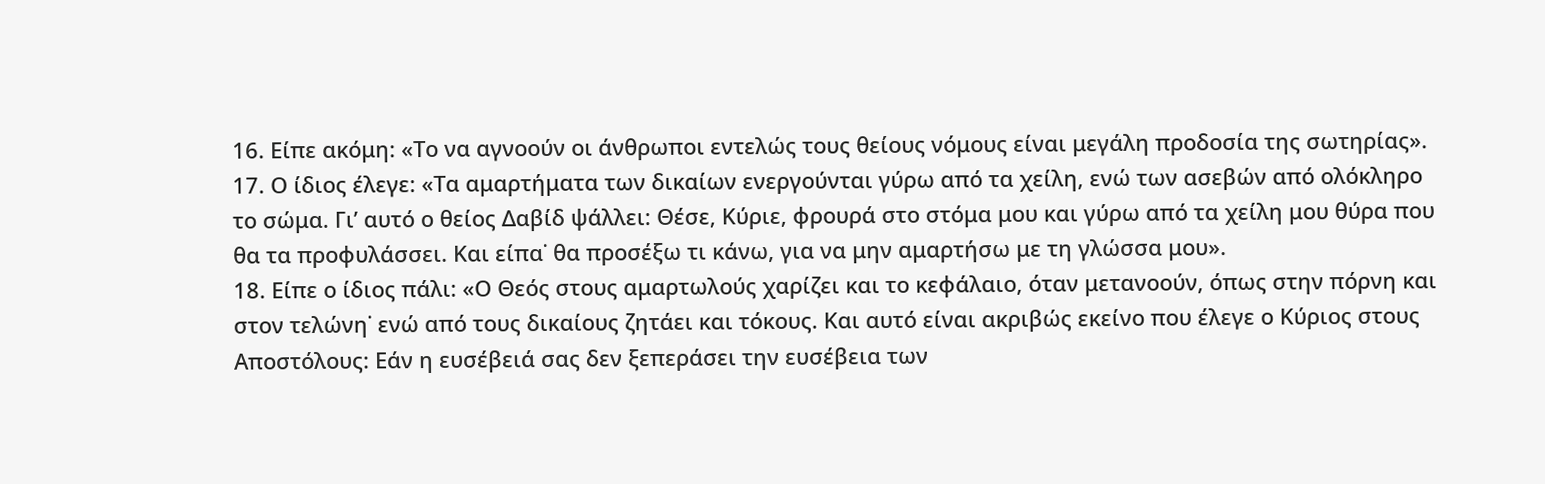16. Είπε ακόμη: «Το να αγνοούν οι άνθρωποι εντελώς τους θείους νόμους είναι μεγάλη προδοσία της σωτηρίας».
17. Ο ίδιος έλεγε: «Τα αμαρτήματα των δικαίων ενεργούνται γύρω από τα χείλη, ενώ των ασεβών από ολόκληρο το σώμα. Γι’ αυτό ο θείος Δαβίδ ψάλλει: Θέσε, Κύριε, φρουρά στο στόμα μου και γύρω από τα χείλη μου θύρα που θα τα προφυλάσσει. Και είπα˙ θα προσέξω τι κάνω, για να μην αμαρτήσω με τη γλώσσα μου».
18. Είπε ο ίδιος πάλι: «Ο Θεός στους αμαρτωλούς χαρίζει και το κεφάλαιο, όταν μετανοούν, όπως στην πόρνη και στον τελώνη˙ ενώ από τους δικαίους ζητάει και τόκους. Και αυτό είναι ακριβώς εκείνο που έλεγε ο Κύριος στους Αποστόλους: Εάν η ευσέβειά σας δεν ξεπεράσει την ευσέβεια των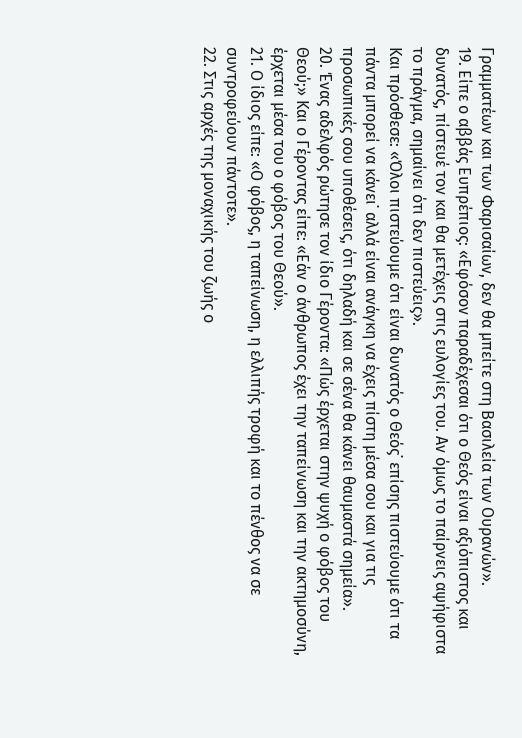Γραμματέων και των Φαρισαίων, δεν θα μπείτε στη Βασιλεία των Ουρανών».
19. Είπε ο αββάς Ευπρέπιος: «Εφόσον παραδέχεσαι ότι ο Θεός είναι αξιόπιστος και δυνατός, πίστευέ τον και θα μετέχεις στις ευλογίες του. Αν όμως το παίρνεις αψήφιστα το πράγμα, σημαίνει ότι δεν πιστεύεις».
Και πρόσθεσε: «Όλοι πιστεύουμε ότι είναι δυνατός ο Θεός˙ επίσης πιστεύουμε ότι τα πάντα μπορεί να κάνει˙ αλλά είναι ανάγκη να έχεις πίστη μέσα σου και για τις προσωπικές σου υποθέσεις, ότι δηλαδή και σε σένα θα κάνει θαυμαστά σημεία».
20. Ένας αδελφός ρώτησε τον ίδιο Γέροντα: «Πώς έρχεται στην ψυχή ο φόβος του Θεού;» Και ο Γέροντας είπε: «Εάν ο άνθρωπος έχει την ταπείνωση και την ακτημοσύνη, έρχεται μέσα του ο φόβος του Θεού».
21. Ο ίδιος είπε: «Ο φόβος, η ταπείνωση, η ελλιπής τροφή και το πένθος να σε συντροφεύουν πάντοτε».
22. Στις αρχές της μοναχικής του ζωής ο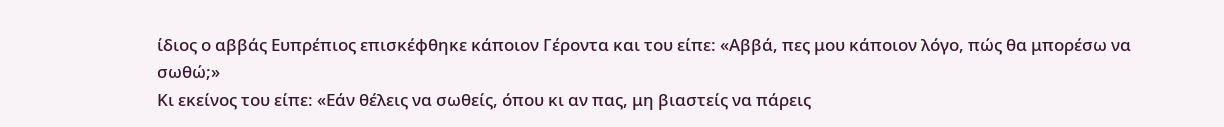ίδιος ο αββάς Ευπρέπιος επισκέφθηκε κάποιον Γέροντα και του είπε: «Αββά, πες μου κάποιον λόγο, πώς θα μπορέσω να σωθώ;»
Κι εκείνος του είπε: «Εάν θέλεις να σωθείς, όπου κι αν πας, μη βιαστείς να πάρεις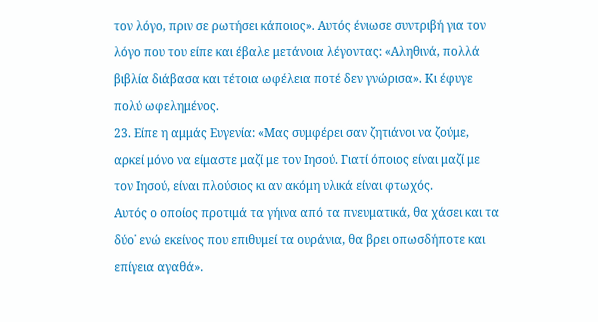τον λόγο, πριν σε ρωτήσει κάποιος». Αυτός ένιωσε συντριβή για τον λόγο που του είπε και έβαλε μετάνοια λέγοντας: «Αληθινά, πολλά βιβλία διάβασα και τέτοια ωφέλεια ποτέ δεν γνώρισα». Κι έφυγε πολύ ωφελημένος.
23. Είπε η αμμάς Ευγενία: «Μας συμφέρει σαν ζητιάνοι να ζούμε, αρκεί μόνο να είμαστε μαζί με τον Ιησού. Γιατί όποιος είναι μαζί με τον Ιησού, είναι πλούσιος κι αν ακόμη υλικά είναι φτωχός.
Αυτός ο οποίος προτιμά τα γήινα από τα πνευματικά, θα χάσει και τα δύο˙ ενώ εκείνος που επιθυμεί τα ουράνια, θα βρει οπωσδήποτε και επίγεια αγαθά».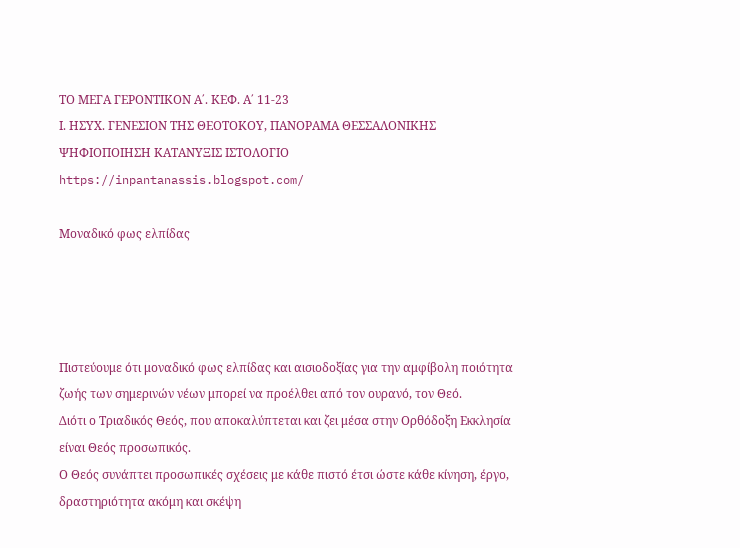ΤΟ ΜΕΓΑ ΓΕΡΟΝΤΙΚΟΝ Α΄. ΚΕΦ. Α΄ 11-23
Ι. ΗΣΥΧ. ΓΕΝΕΣΙΟΝ ΤΗΣ ΘΕΟΤΟΚΟΥ, ΠΑΝΟΡΑΜΑ ΘΕΣΣΑΛΟΝΙΚΗΣ
ΨΗΦΙΟΠΟΙΗΣΗ ΚΑΤΑΝΥΞΙΣ ΙΣΤΟΛΟΓΙΟ
https://inpantanassis.blogspot.com/

Μοναδικό φως ελπίδας




Πιστεύουμε ότι μοναδικό φως ελπίδας και αισιοδοξίας για την αμφίβολη ποιότητα ζωής των σημερινών νέων μπορεί να προέλθει από τον ουρανό, τον Θεό.
Διότι ο Τριαδικός Θεός, που αποκαλύπτεται και ζει μέσα στην Ορθόδοξη Εκκλησία είναι Θεός προσωπικός.
Ο Θεός συνάπτει προσωπικές σχέσεις με κάθε πιστό έτσι ώστε κάθε κίνηση, έργο, δραστηριότητα ακόμη και σκέψη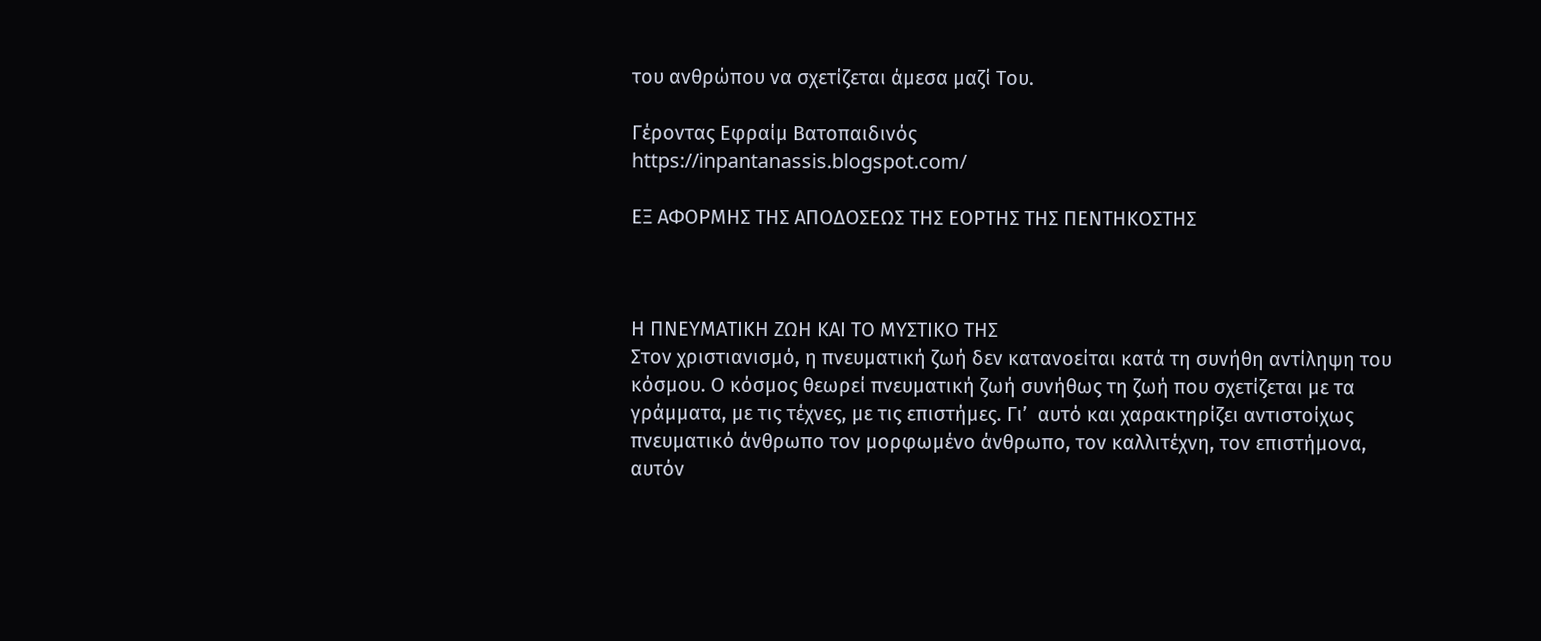του ανθρώπου να σχετίζεται άμεσα μαζί Του.

Γέροντας Εφραίμ Βατοπαιδινός
https://inpantanassis.blogspot.com/

ΕΞ ΑΦΟΡΜΗΣ ΤΗΣ ΑΠΟΔΟΣΕΩΣ ΤΗΣ ΕΟΡΤΗΣ ΤΗΣ ΠΕΝΤΗΚΟΣΤΗΣ



Η ΠΝΕΥΜΑΤΙΚΗ ΖΩΗ ΚΑΙ ΤΟ ΜΥΣΤΙΚΟ ΤΗΣ
Στον χριστιανισμό, η πνευματική ζωή δεν κατανοείται κατά τη συνήθη αντίληψη του κόσμου. Ο κόσμος θεωρεί πνευματική ζωή συνήθως τη ζωή που σχετίζεται με τα γράμματα, με τις τέχνες, με τις επιστήμες. Γι’  αυτό και χαρακτηρίζει αντιστοίχως πνευματικό άνθρωπο τον μορφωμένο άνθρωπο, τον καλλιτέχνη, τον επιστήμονα, αυτόν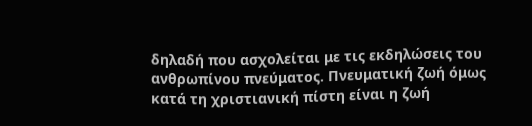δηλαδή που ασχολείται με τις εκδηλώσεις του ανθρωπίνου πνεύματος. Πνευματική ζωή όμως κατά τη χριστιανική πίστη είναι η ζωή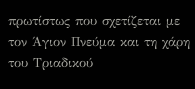πρωτίστως που σχετίζεται με τον Άγιον Πνεύμα και τη χάρη του Τριαδικού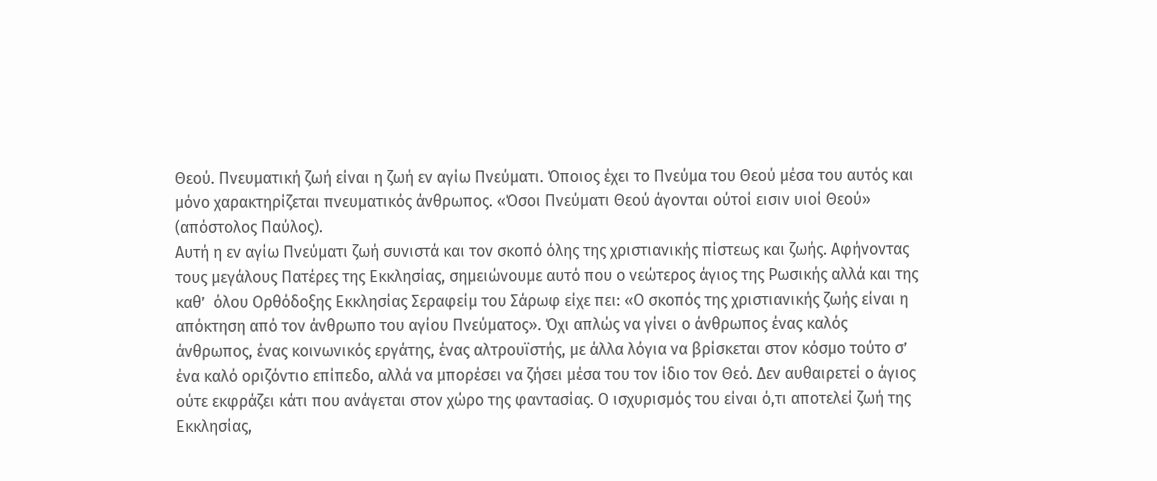Θεού. Πνευματική ζωή είναι η ζωή εν αγίω Πνεύματι. Όποιος έχει το Πνεύμα του Θεού μέσα του αυτός και μόνο χαρακτηρίζεται πνευματικός άνθρωπος. «Όσοι Πνεύματι Θεού άγονται ούτοί εισιν υιοί Θεού» (απόστολος Παύλος).
Αυτή η εν αγίω Πνεύματι ζωή συνιστά και τον σκοπό όλης της χριστιανικής πίστεως και ζωής. Αφήνοντας τους μεγάλους Πατέρες της Εκκλησίας, σημειώνουμε αυτό που ο νεώτερος άγιος της Ρωσικής αλλά και της καθ’  όλου Ορθόδοξης Εκκλησίας Σεραφείμ του Σάρωφ είχε πει: «Ο σκοπός της χριστιανικής ζωής είναι η απόκτηση από τον άνθρωπο του αγίου Πνεύματος». Όχι απλώς να γίνει ο άνθρωπος ένας καλός άνθρωπος, ένας κοινωνικός εργάτης, ένας αλτρουϊστής, με άλλα λόγια να βρίσκεται στον κόσμο τούτο σ’  ένα καλό οριζόντιο επίπεδο, αλλά να μπορέσει να ζήσει μέσα του τον ίδιο τον Θεό. Δεν αυθαιρετεί ο άγιος ούτε εκφράζει κάτι που ανάγεται στον χώρο της φαντασίας. Ο ισχυρισμός του είναι ό,τι αποτελεί ζωή της Εκκλησίας,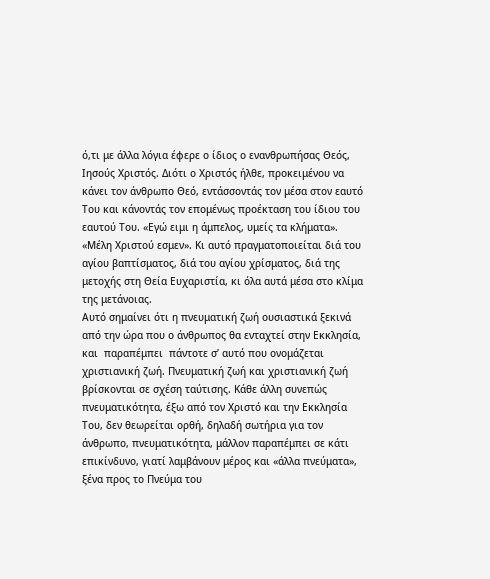ό,τι με άλλα λόγια έφερε ο ίδιος ο ενανθρωπήσας Θεός, Ιησούς Χριστός. Διότι ο Χριστός ήλθε, προκειμένου να κάνει τον άνθρωπο Θεό, εντάσσοντάς τον μέσα στον εαυτό Του και κάνοντάς τον επομένως προέκταση του ίδιου του εαυτού Του. «Εγώ ειμι η άμπελος, υμείς τα κλήματα». «Μέλη Χριστού εσμεν». Κι αυτό πραγματοποιείται διά του αγίου βαπτίσματος, διά του αγίου χρίσματος, διά της μετοχής στη Θεία Ευχαριστία, κι όλα αυτά μέσα στο κλίμα της μετάνοιας.
Αυτό σημαίνει ότι η πνευματική ζωή ουσιαστικά ξεκινά από την ώρα που ο άνθρωπος θα ενταχτεί στην Εκκλησία, και  παραπέμπει  πάντοτε σ’ αυτό που ονομάζεται χριστιανική ζωή. Πνευματική ζωή και χριστιανική ζωή βρίσκονται σε σχέση ταύτισης. Κάθε άλλη συνεπώς πνευματικότητα, έξω από τον Χριστό και την Εκκλησία Του, δεν θεωρείται ορθή, δηλαδή σωτήρια για τον άνθρωπο, πνευματικότητα, μάλλον παραπέμπει σε κάτι επικίνδυνο, γιατί λαμβάνουν μέρος και «άλλα πνεύματα», ξένα προς το Πνεύμα του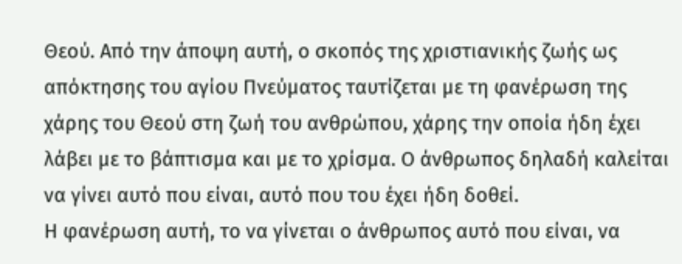Θεού. Από την άποψη αυτή, ο σκοπός της χριστιανικής ζωής ως απόκτησης του αγίου Πνεύματος ταυτίζεται με τη φανέρωση της χάρης του Θεού στη ζωή του ανθρώπου, χάρης την οποία ήδη έχει λάβει με το βάπτισμα και με το χρίσμα. Ο άνθρωπος δηλαδή καλείται να γίνει αυτό που είναι, αυτό που του έχει ήδη δοθεί.
Η φανέρωση αυτή, το να γίνεται ο άνθρωπος αυτό που είναι, να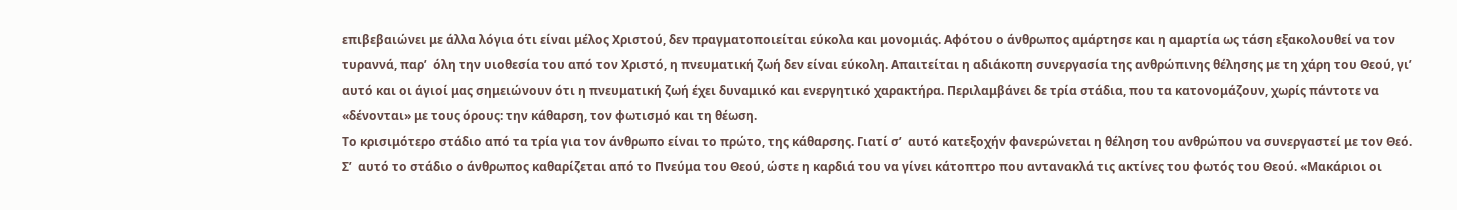επιβεβαιώνει με άλλα λόγια ότι είναι μέλος Χριστού, δεν πραγματοποιείται εύκολα και μονομιάς. Αφότου ο άνθρωπος αμάρτησε και η αμαρτία ως τάση εξακολουθεί να τον τυραννά, παρ’  όλη την υιοθεσία του από τον Χριστό, η πνευματική ζωή δεν είναι εύκολη. Απαιτείται η αδιάκοπη συνεργασία της ανθρώπινης θέλησης με τη χάρη του Θεού, γι’  αυτό και οι άγιοί μας σημειώνουν ότι η πνευματική ζωή έχει δυναμικό και ενεργητικό χαρακτήρα. Περιλαμβάνει δε τρία στάδια, που τα κατονομάζουν, χωρίς πάντοτε να «δένονται» με τους όρους: την κάθαρση, τον φωτισμό και τη θέωση.
Το κρισιμότερο στάδιο από τα τρία για τον άνθρωπο είναι το πρώτο, της κάθαρσης. Γιατί σ’  αυτό κατεξοχήν φανερώνεται η θέληση του ανθρώπου να συνεργαστεί με τον Θεό. Σ’  αυτό το στάδιο ο άνθρωπος καθαρίζεται από το Πνεύμα του Θεού, ώστε η καρδιά του να γίνει κάτοπτρο που αντανακλά τις ακτίνες του φωτός του Θεού. «Μακάριοι οι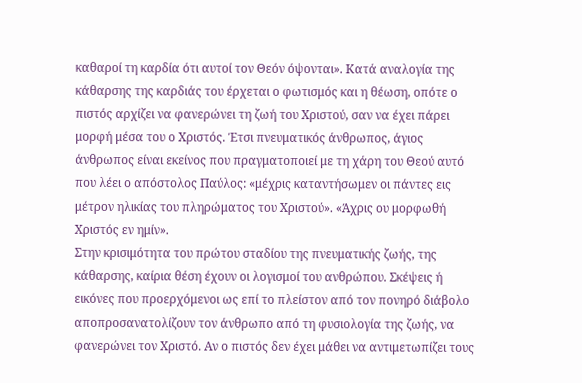καθαροί τη καρδία ότι αυτοί τον Θεόν όψονται». Κατά αναλογία της κάθαρσης της καρδιάς του έρχεται ο φωτισμός και η θέωση, οπότε ο πιστός αρχίζει να φανερώνει τη ζωή του Χριστού, σαν να έχει πάρει μορφή μέσα του ο Χριστός. Έτσι πνευματικός άνθρωπος, άγιος άνθρωπος είναι εκείνος που πραγματοποιεί με τη χάρη του Θεού αυτό που λέει ο απόστολος Παύλος: «μέχρις καταντήσωμεν οι πάντες εις μέτρον ηλικίας του πληρώματος του Χριστού». «Άχρις ου μορφωθή Χριστός εν ημίν».
Στην κρισιμότητα του πρώτου σταδίου της πνευματικής ζωής, της κάθαρσης, καίρια θέση έχουν οι λογισμοί του ανθρώπου. Σκέψεις ή εικόνες που προερχόμενοι ως επί το πλείστον από τον πονηρό διάβολο αποπροσανατολίζουν τον άνθρωπο από τη φυσιολογία της ζωής, να φανερώνει τον Χριστό. Αν ο πιστός δεν έχει μάθει να αντιμετωπίζει τους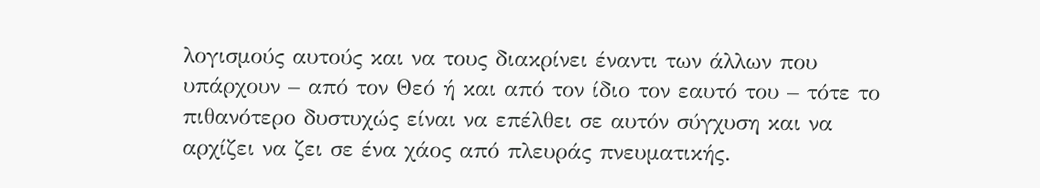λογισμούς αυτούς και να τους διακρίνει έναντι των άλλων που υπάρχουν – από τον Θεό ή και από τον ίδιο τον εαυτό του – τότε το πιθανότερο δυστυχώς είναι να επέλθει σε αυτόν σύγχυση και να αρχίζει να ζει σε ένα χάος από πλευράς πνευματικής.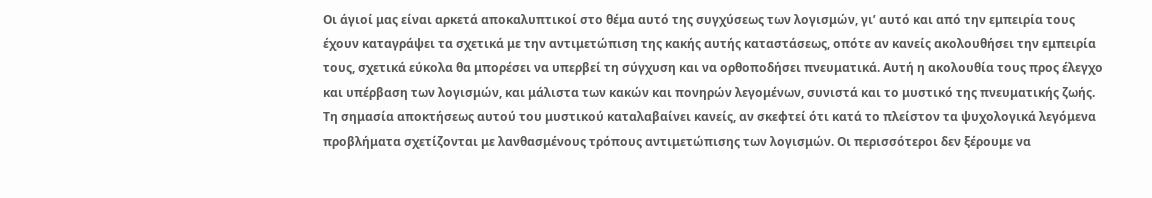Οι άγιοί μας είναι αρκετά αποκαλυπτικοί στο θέμα αυτό της συγχύσεως των λογισμών, γι’ αυτό και από την εμπειρία τους έχουν καταγράψει τα σχετικά με την αντιμετώπιση της κακής αυτής καταστάσεως, οπότε αν κανείς ακολουθήσει την εμπειρία τους, σχετικά εύκολα θα μπορέσει να υπερβεί τη σύγχυση και να ορθοποδήσει πνευματικά. Αυτή η ακολουθία τους προς έλεγχο και υπέρβαση των λογισμών, και μάλιστα των κακών και πονηρών λεγομένων, συνιστά και το μυστικό της πνευματικής ζωής.
Τη σημασία αποκτήσεως αυτού του μυστικού καταλαβαίνει κανείς, αν σκεφτεί ότι κατά το πλείστον τα ψυχολογικά λεγόμενα προβλήματα σχετίζονται με λανθασμένους τρόπους αντιμετώπισης των λογισμών. Οι περισσότεροι δεν ξέρουμε να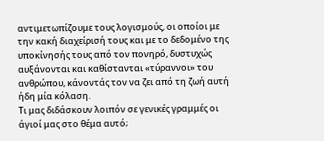αντιμετωπίζουμε τους λογισμούς, οι οποίοι με την κακή διαχείρισή τους και με το δεδομένο της υποκίνησής τους από τον πονηρό, δυστυχώς αυξάνονται και καθίστανται «τύραννοι» του ανθρώπου, κάνοντάς τον να ζει από τη ζωή αυτή ήδη μία κόλαση.
Τι μας διδάσκουν λοιπόν σε γενικές γραμμές οι άγιοί μας στο θέμα αυτό;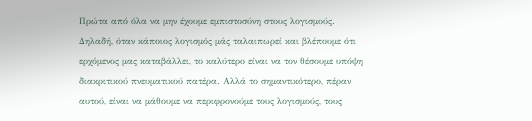Πρώτα από όλα να μην έχουμε εμπιστοσύνη στους λογισμούς. Δηλαδή, όταν κάποιος λογισμός μάς ταλαιπωρεί και βλέπουμε ότι ερχόμενος μας καταβάλλει, το καλύτερο είναι να τον θέσουμε υπόψη διακριτικού πνευματικού πατέρα. Αλλά το σημαντικότερο, πέραν αυτού, είναι να μάθουμε να περιφρονούμε τους λογισμούς, τους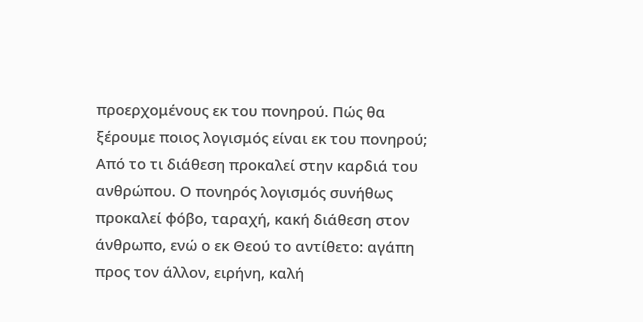προερχομένους εκ του πονηρού. Πώς θα ξέρουμε ποιος λογισμός είναι εκ του πονηρού; Από το τι διάθεση προκαλεί στην καρδιά του ανθρώπου. Ο πονηρός λογισμός συνήθως προκαλεί φόβο, ταραχή, κακή διάθεση στον άνθρωπο, ενώ ο εκ Θεού το αντίθετο: αγάπη προς τον άλλον, ειρήνη, καλή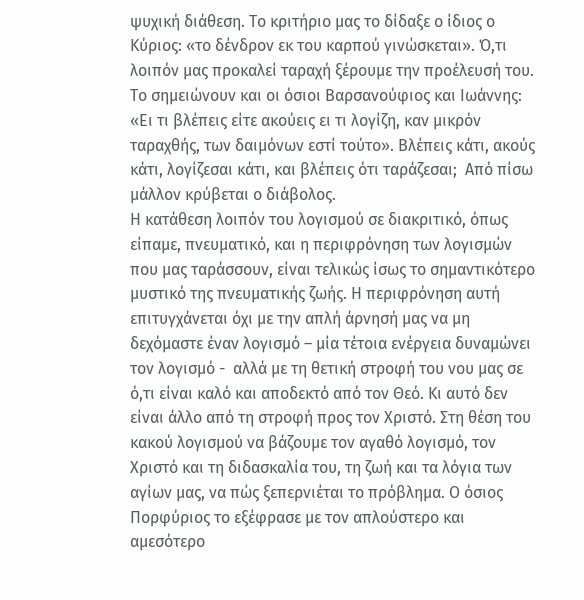ψυχική διάθεση. Το κριτήριο μας το δίδαξε ο ίδιος ο Κύριος: «το δένδρον εκ του καρπού γινώσκεται». Ό,τι λοιπόν μας προκαλεί ταραχή ξέρουμε την προέλευσή του. Το σημειώνουν και οι όσιοι Βαρσανούφιος και Ιωάννης: «Ει τι βλέπεις είτε ακούεις ει τι λογίζη, καν μικρόν ταραχθής, των δαιμόνων εστί τούτο». Βλέπεις κάτι, ακούς κάτι, λογίζεσαι κάτι, και βλέπεις ότι ταράζεσαι;  Από πίσω μάλλον κρύβεται ο διάβολος.
Η κατάθεση λοιπόν του λογισμού σε διακριτικό, όπως είπαμε, πνευματικό, και η περιφρόνηση των λογισμών που μας ταράσσουν, είναι τελικώς ίσως το σημαντικότερο μυστικό της πνευματικής ζωής. Η περιφρόνηση αυτή επιτυγχάνεται όχι με την απλή άρνησή μας να μη δεχόμαστε έναν λογισμό – μία τέτοια ενέργεια δυναμώνει τον λογισμό -  αλλά με τη θετική στροφή του νου μας σε ό,τι είναι καλό και αποδεκτό από τον Θεό. Κι αυτό δεν είναι άλλο από τη στροφή προς τον Χριστό. Στη θέση του κακού λογισμού να βάζουμε τον αγαθό λογισμό, τον Χριστό και τη διδασκαλία του, τη ζωή και τα λόγια των αγίων μας, να πώς ξεπερνιέται το πρόβλημα. Ο όσιος Πορφύριος το εξέφρασε με τον απλούστερο και αμεσότερο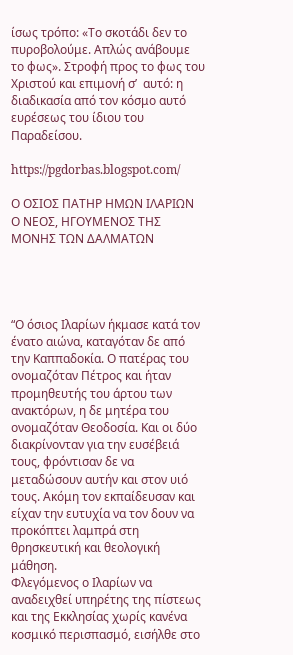ίσως τρόπο: «Το σκοτάδι δεν το πυροβολούμε. Απλώς ανάβουμε το φως». Στροφή προς το φως του Χριστού και επιμονή σ’  αυτό: η διαδικασία από τον κόσμο αυτό ευρέσεως του ίδιου του Παραδείσου.

https://pgdorbas.blogspot.com/

Ο ΟΣΙΟΣ ΠΑΤΗΡ ΗΜΩΝ ΙΛΑΡΙΩΝ Ο ΝΕΟΣ, ΗΓΟΥΜΕΝΟΣ ΤΗΣ ΜΟΝΗΣ ΤΩΝ ΔΑΛΜΑΤΩΝ




“Ο όσιος Ιλαρίων ήκμασε κατά τον ένατο αιώνα, καταγόταν δε από την Καππαδοκία. Ο πατέρας του ονομαζόταν Πέτρος και ήταν προμηθευτής του άρτου των ανακτόρων, η δε μητέρα του ονομαζόταν Θεοδοσία. Και οι δύο διακρίνονταν για την ευσέβειά τους, φρόντισαν δε να μεταδώσουν αυτήν και στον υιό τους. Ακόμη τον εκπαίδευσαν και είχαν την ευτυχία να τον δουν να προκόπτει λαμπρά στη θρησκευτική και θεολογική μάθηση.
Φλεγόμενος ο Ιλαρίων να αναδειχθεί υπηρέτης της πίστεως και της Εκκλησίας χωρίς κανένα κοσμικό περισπασμό, εισήλθε στο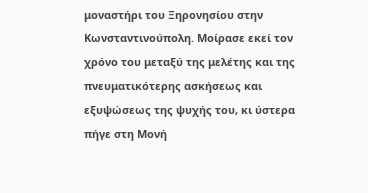μοναστήρι του Ξηρονησίου στην Κωνσταντινούπολη. Μοίρασε εκεί τον χρόνο του μεταξύ της μελέτης και της πνευματικότερης ασκήσεως και εξυψώσεως της ψυχής του, κι ύστερα πήγε στη Μονή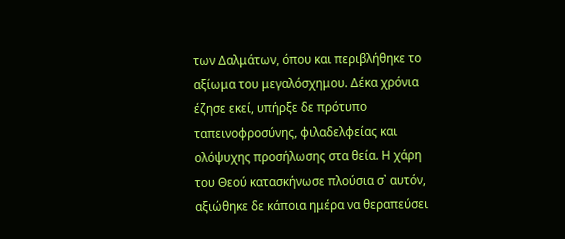των Δαλμάτων, όπου και περιβλήθηκε το αξίωμα του μεγαλόσχημου. Δέκα χρόνια έζησε εκεί, υπήρξε δε πρότυπο ταπεινοφροσύνης, φιλαδελφείας και ολόψυχης προσήλωσης στα θεία. Η χάρη του Θεού κατασκήνωσε πλούσια σ᾽ αυτόν, αξιώθηκε δε κάποια ημέρα να θεραπεύσει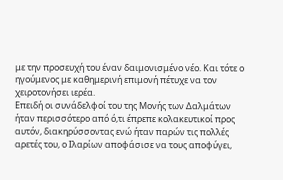με την προσευχή του έναν δαιμονισμένο νέο. Και τότε ο ηγούμενος με καθημερινή επιμονή πέτυχε να τον χειροτονήσει ιερέα.
Επειδή οι συνάδελφοί του της Μονής των Δαλμάτων ήταν περισσότερο από ό,τι έπρεπε κολακευτικοί προς αυτόν, διακηρύσσοντας ενώ ήταν παρών τις πολλές αρετές του, ο Ιλαρίων αποφάσισε να τους αποφύγει,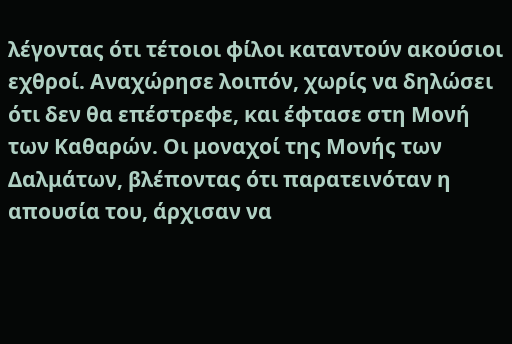λέγοντας ότι τέτοιοι φίλοι καταντούν ακούσιοι εχθροί. Αναχώρησε λοιπόν, χωρίς να δηλώσει ότι δεν θα επέστρεφε, και έφτασε στη Μονή των Καθαρών. Οι μοναχοί της Μονής των Δαλμάτων, βλέποντας ότι παρατεινόταν η απουσία του, άρχισαν να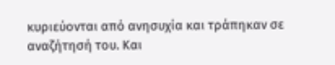κυριεύονται από ανησυχία και τράπηκαν σε αναζήτησή του. Και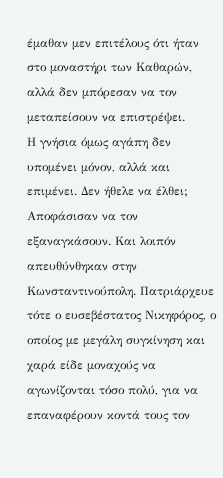έμαθαν μεν επιτέλους ότι ήταν στο μοναστήρι των Καθαρών, αλλά δεν μπόρεσαν να τον μεταπείσουν να επιστρέψει.
Η γνήσια όμως αγάπη δεν υπομένει μόνον, αλλά και επιμένει. Δεν ήθελε να έλθει; Αποφάσισαν να τον εξαναγκάσουν. Και λοιπόν απευθύνθηκαν στην Κωνσταντινούπολη. Πατριάρχευε τότε ο ευσεβέστατος Νικηφόρος, ο οποίος με μεγάλη συγκίνηση και χαρά είδε μοναχούς να αγωνίζονται τόσο πολύ, για να επαναφέρουν κοντά τους τον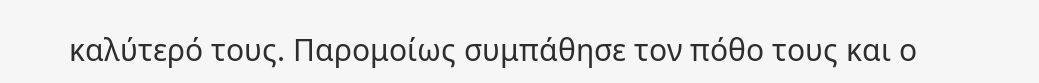καλύτερό τους. Παρομοίως συμπάθησε τον πόθο τους και ο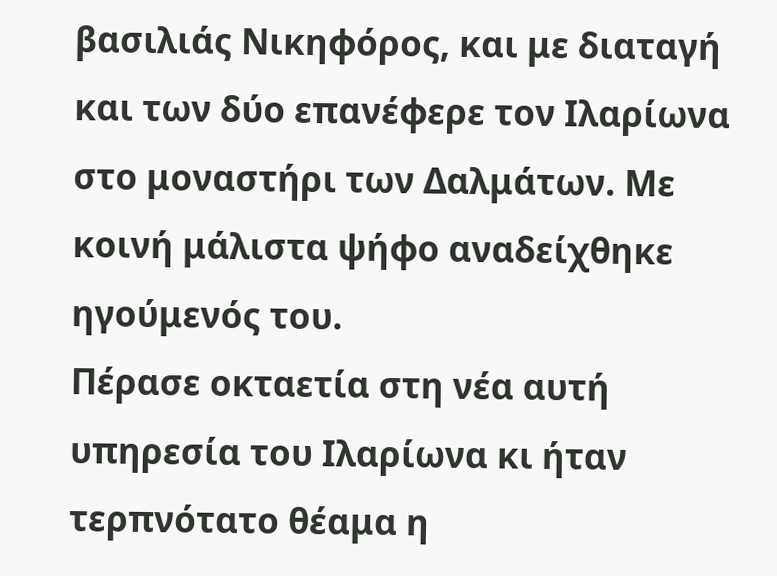βασιλιάς Νικηφόρος, και με διαταγή και των δύο επανέφερε τον Ιλαρίωνα στο μοναστήρι των Δαλμάτων. Με κοινή μάλιστα ψήφο αναδείχθηκε ηγούμενός του.
Πέρασε οκταετία στη νέα αυτή υπηρεσία του Ιλαρίωνα κι ήταν τερπνότατο θέαμα η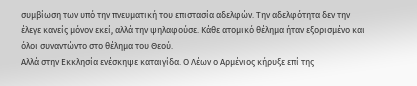συμβίωση των υπό την πνευματική του επιστασία αδελφών. Την αδελφότητα δεν την έλεγε κανείς μόνον εκεί, αλλά την ψηλαφούσε. Κάθε ατομικό θέλημα ήταν εξορισμένο και όλοι συναντώντο στο θέλημα του Θεού.
Αλλά στην Εκκλησία ενέσκηψε καταιγίδα. Ο Λέων ο Αρμένιος κήρυξε επί της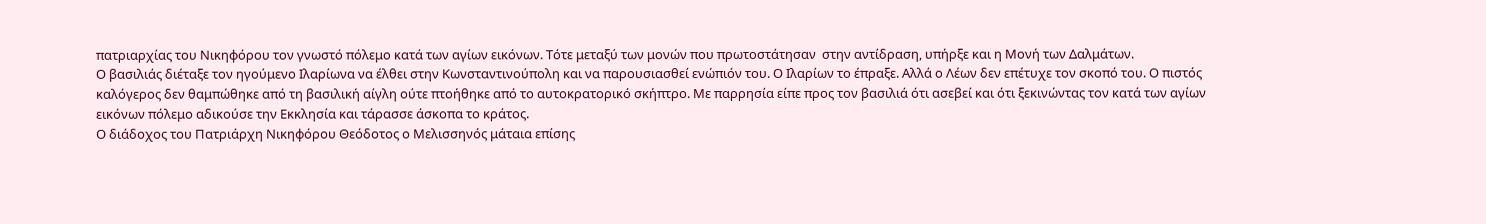πατριαρχίας του Νικηφόρου τον γνωστό πόλεμο κατά των αγίων εικόνων. Τότε μεταξύ των μονών που πρωτοστάτησαν  στην αντίδραση, υπήρξε και η Μονή των Δαλμάτων.
Ο βασιλιάς διέταξε τον ηγούμενο Ιλαρίωνα να έλθει στην Κωνσταντινούπολη και να παρουσιασθεί ενώπιόν του. Ο Ιλαρίων το έπραξε. Αλλά ο Λέων δεν επέτυχε τον σκοπό του. Ο πιστός καλόγερος δεν θαμπώθηκε από τη βασιλική αίγλη ούτε πτοήθηκε από το αυτοκρατορικό σκήπτρο. Με παρρησία είπε προς τον βασιλιά ότι ασεβεί και ότι ξεκινώντας τον κατά των αγίων εικόνων πόλεμο αδικούσε την Εκκλησία και τάρασσε άσκοπα το κράτος.
Ο διάδοχος του Πατριάρχη Νικηφόρου Θεόδοτος ο Μελισσηνός μάταια επίσης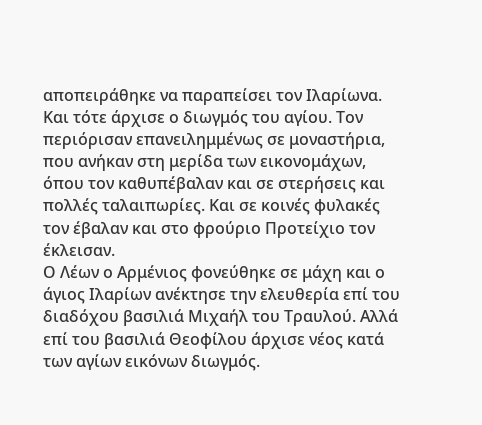αποπειράθηκε να παραπείσει τον Ιλαρίωνα. Και τότε άρχισε ο διωγμός του αγίου. Τον περιόρισαν επανειλημμένως σε μοναστήρια, που ανήκαν στη μερίδα των εικονομάχων, όπου τον καθυπέβαλαν και σε στερήσεις και πολλές ταλαιπωρίες. Και σε κοινές φυλακές τον έβαλαν και στο φρούριο Προτείχιο τον έκλεισαν.
Ο Λέων ο Αρμένιος φονεύθηκε σε μάχη και ο άγιος Ιλαρίων ανέκτησε την ελευθερία επί του διαδόχου βασιλιά Μιχαήλ του Τραυλού. Αλλά επί του βασιλιά Θεοφίλου άρχισε νέος κατά των αγίων εικόνων διωγμός.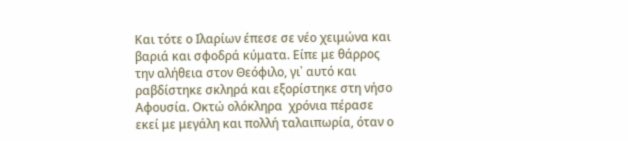Και τότε ο Ιλαρίων έπεσε σε νέο χειμώνα και βαριά και σφοδρά κύματα. Είπε με θάρρος την αλήθεια στον Θεόφιλο, γι᾽ αυτό και ραβδίστηκε σκληρά και εξορίστηκε στη νήσο Αφουσία. Οκτώ ολόκληρα  χρόνια πέρασε εκεί με μεγάλη και πολλή ταλαιπωρία, όταν ο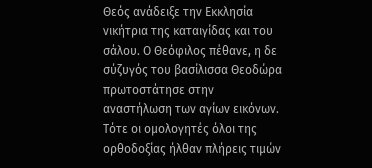Θεός ανάδειξε την Εκκλησία νικήτρια της καταιγίδας και του σάλου. Ο Θεόφιλος πέθανε, η δε σύζυγός του βασίλισσα Θεοδώρα πρωτοστάτησε στην αναστήλωση των αγίων εικόνων. Τότε οι ομολογητές όλοι της ορθοδοξίας ήλθαν πλήρεις τιμών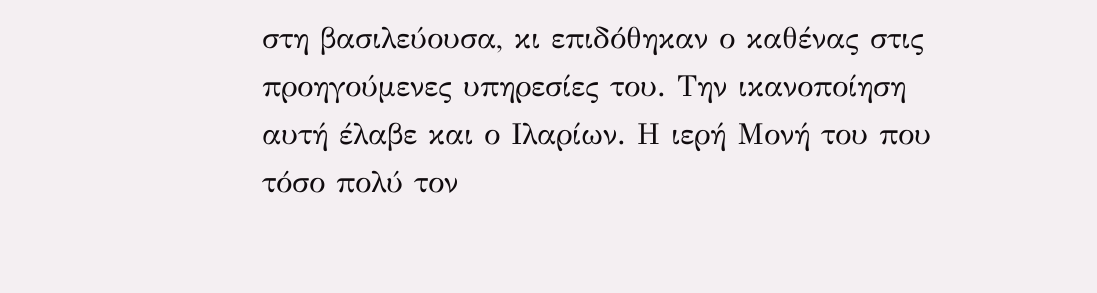στη βασιλεύουσα, κι επιδόθηκαν ο καθένας στις προηγούμενες υπηρεσίες του. Την ικανοποίηση αυτή έλαβε και ο Ιλαρίων. Η ιερή Μονή του που τόσο πολύ τον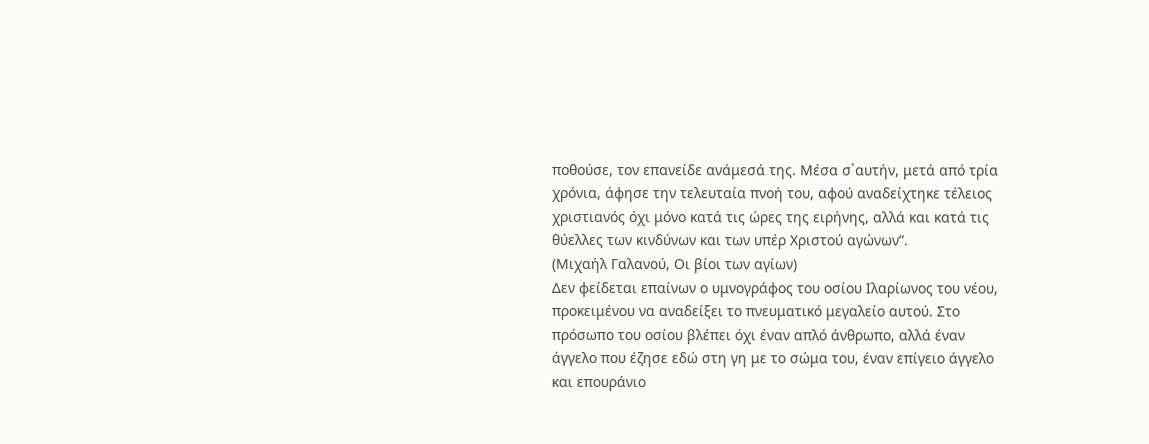ποθούσε, τον επανείδε ανάμεσά της. Μέσα σ᾽αυτήν, μετά από τρία χρόνια, άφησε την τελευταία πνοή του, αφού αναδείχτηκε τέλειος χριστιανός όχι μόνο κατά τις ώρες της ειρήνης, αλλά και κατά τις θύελλες των κινδύνων και των υπέρ Χριστού αγώνων”.
(Μιχαήλ Γαλανού, Οι βίοι των αγίων)
Δεν φείδεται επαίνων ο υμνογράφος του οσίου Ιλαρίωνος του νέου, προκειμένου να αναδείξει το πνευματικό μεγαλείο αυτού. Στο πρόσωπο του οσίου βλέπει όχι έναν απλό άνθρωπο, αλλά έναν άγγελο που έζησε εδώ στη γη με το σώμα του, έναν επίγειο άγγελο και επουράνιο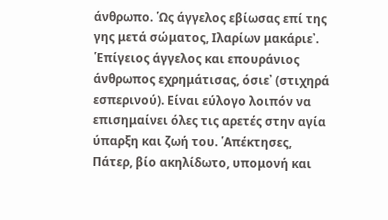άνθρωπο. ῾Ως άγγελος εβίωσας επί της γης μετά σώματος, Ιλαρίων μακάριε᾽. ῾Επίγειος άγγελος και επουράνιος άνθρωπος εχρημάτισας, όσιε᾽ (στιχηρά εσπερινού). Είναι εύλογο λοιπόν να επισημαίνει όλες τις αρετές στην αγία ύπαρξη και ζωή του. ῾Απέκτησες, Πάτερ, βίο ακηλίδωτο, υπομονή και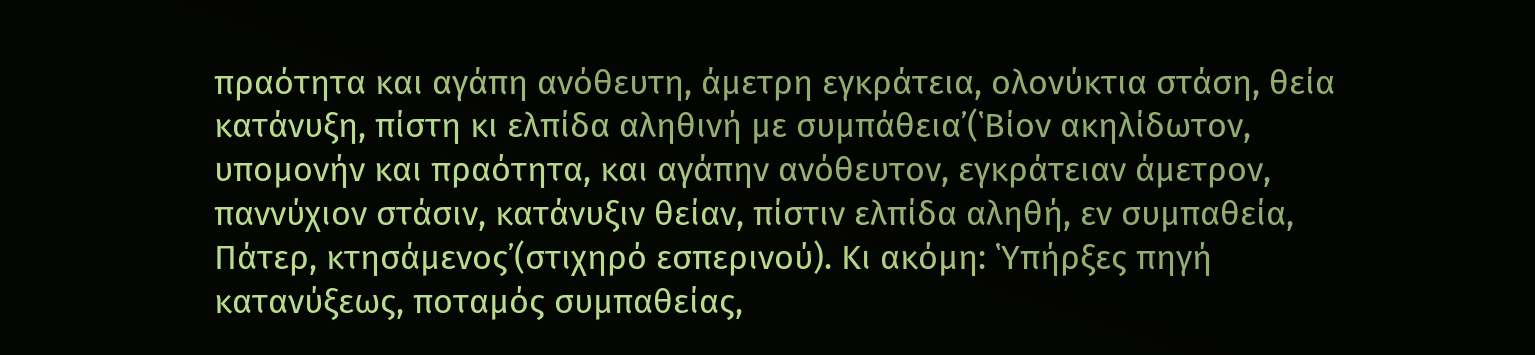πραότητα και αγάπη ανόθευτη, άμετρη εγκράτεια, ολονύκτια στάση, θεία κατάνυξη, πίστη κι ελπίδα αληθινή με συμπάθεια᾽(῾Βίον ακηλίδωτον, υπομονήν και πραότητα, και αγάπην ανόθευτον, εγκράτειαν άμετρον, παννύχιον στάσιν, κατάνυξιν θείαν, πίστιν ελπίδα αληθή, εν συμπαθεία, Πάτερ, κτησάμενος᾽(στιχηρό εσπερινού). Κι ακόμη: ῾Υπήρξες πηγή κατανύξεως, ποταμός συμπαθείας,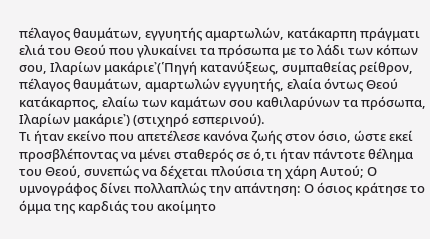πέλαγος θαυμάτων, εγγυητής αμαρτωλών, κατάκαρπη πράγματι ελιά του Θεού που γλυκαίνει τα πρόσωπα με το λάδι των κόπων σου, Ιλαρίων μακάριε᾽(῾Πηγή κατανύξεως, συμπαθείας ρείθρον, πέλαγος θαυμάτων, αμαρτωλών εγγυητής, ελαία όντως Θεού κατάκαρπος, ελαίω των καμάτων σου καθιλαρύνων τα πρόσωπα, Ιλαρίων μακάριε᾽) (στιχηρό εσπερινού).
Τι ήταν εκείνο που απετέλεσε κανόνα ζωής στον όσιο, ώστε εκεί προσβλέποντας να μένει σταθερός σε ό,τι ήταν πάντοτε θέλημα του Θεού, συνεπώς να δέχεται πλούσια τη χάρη Αυτού; Ο υμνογράφος δίνει πολλαπλώς την απάντηση: Ο όσιος κράτησε το όμμα της καρδιάς του ακοίμητο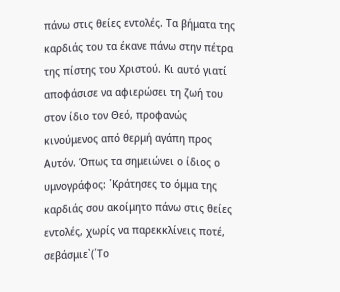πάνω στις θείες εντολές. Τα βήματα της καρδιάς του τα έκανε πάνω στην πέτρα της πίστης του Χριστού. Κι αυτό γιατί αποφάσισε να αφιερώσει τη ζωή του στον ίδιο τον Θεό, προφανώς κινούμενος από θερμή αγάπη προς Αυτόν. Όπως τα σημειώνει ο ίδιος ο υμνογράφος: ῾Κράτησες το όμμα της καρδιάς σου ακοίμητο πάνω στις θείες εντολές, χωρίς να παρεκκλίνεις ποτέ, σεβάσμιε᾽(῾Το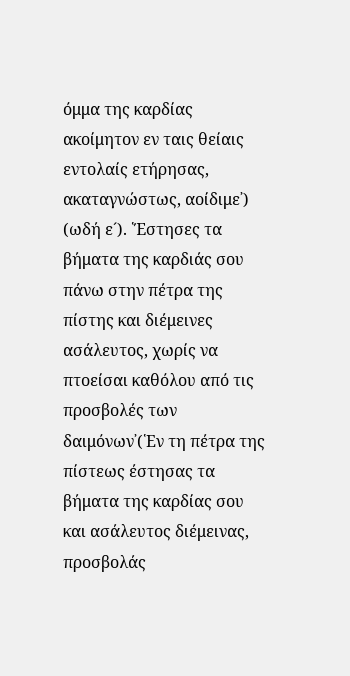όμμα της καρδίας ακοίμητον εν ταις θείαις εντολαίς ετήρησας, ακαταγνώστως, αοίδιμε᾽) (ωδή ε´). ῾Έστησες τα βήματα της καρδιάς σου πάνω στην πέτρα της πίστης και διέμεινες ασάλευτος, χωρίς να πτοείσαι καθόλου από τις προσβολές των δαιμόνων᾽(῾Εν τη πέτρα της πίστεως έστησας τα βήματα της καρδίας σου και ασάλευτος διέμεινας, προσβολάς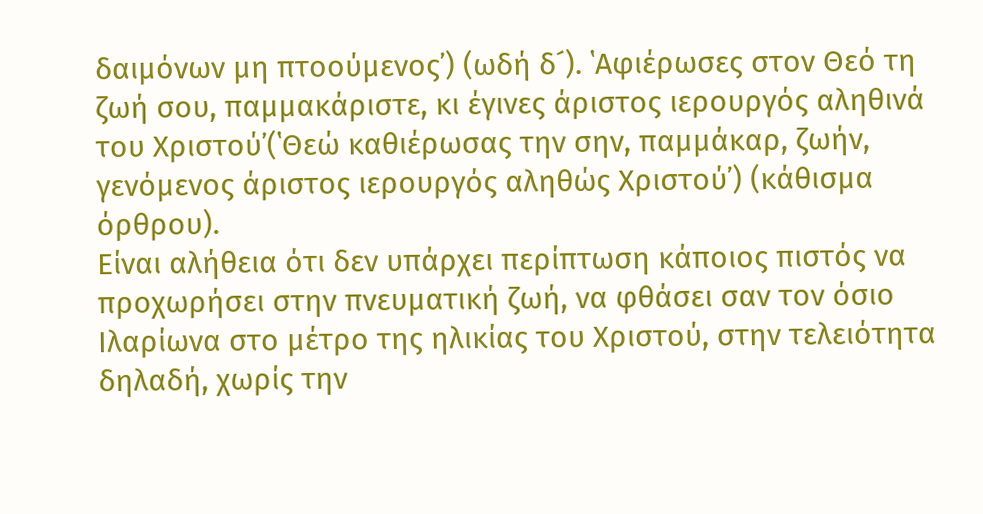δαιμόνων μη πτοούμενος᾽) (ωδή δ´). ῾Αφιέρωσες στον Θεό τη ζωή σου, παμμακάριστε, κι έγινες άριστος ιερουργός αληθινά του Χριστού᾽(῾Θεώ καθιέρωσας την σην, παμμάκαρ, ζωήν, γενόμενος άριστος ιερουργός αληθώς Χριστού᾽) (κάθισμα όρθρου).
Είναι αλήθεια ότι δεν υπάρχει περίπτωση κάποιος πιστός να προχωρήσει στην πνευματική ζωή, να φθάσει σαν τον όσιο Ιλαρίωνα στο μέτρο της ηλικίας του Χριστού, στην τελειότητα δηλαδή, χωρίς την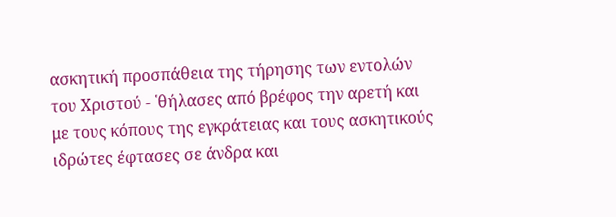ασκητική προσπάθεια της τήρησης των εντολών του Χριστού - ῾θήλασες από βρέφος την αρετή και με τους κόπους της εγκράτειας και τους ασκητικούς ιδρώτες έφτασες σε άνδρα και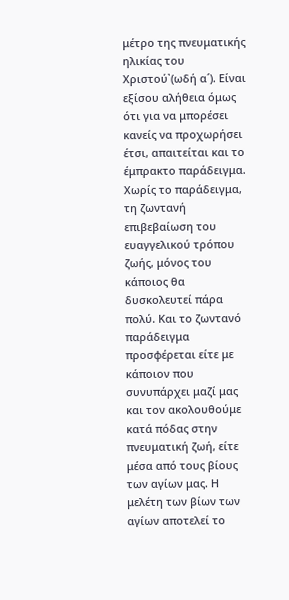μέτρο της πνευματικής ηλικίας του Χριστού᾽(ωδή α´). Είναι εξίσου αλήθεια όμως ότι για να μπορέσει κανείς να προχωρήσει έτσι, απαιτείται και το έμπρακτο παράδειγμα. Χωρίς το παράδειγμα, τη ζωντανή επιβεβαίωση του ευαγγελικού τρόπου ζωής, μόνος του κάποιος θα δυσκολευτεί πάρα πολύ. Και το ζωντανό παράδειγμα προσφέρεται είτε με κάποιον που συνυπάρχει μαζί μας και τον ακολουθούμε κατά πόδας στην πνευματική ζωή, είτε μέσα από τους βίους των αγίων μας. Η μελέτη των βίων των αγίων αποτελεί το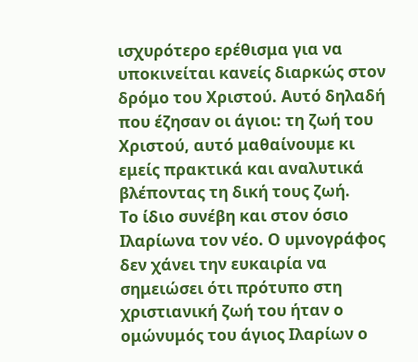ισχυρότερο ερέθισμα για να υποκινείται κανείς διαρκώς στον δρόμο του Χριστού. Αυτό δηλαδή που έζησαν οι άγιοι: τη ζωή του Χριστού, αυτό μαθαίνουμε κι εμείς πρακτικά και αναλυτικά βλέποντας τη δική τους ζωή.
Το ίδιο συνέβη και στον όσιο Ιλαρίωνα τον νέο. Ο υμνογράφος δεν χάνει την ευκαιρία να σημειώσει ότι πρότυπο στη χριστιανική ζωή του ήταν ο ομώνυμός του άγιος Ιλαρίων ο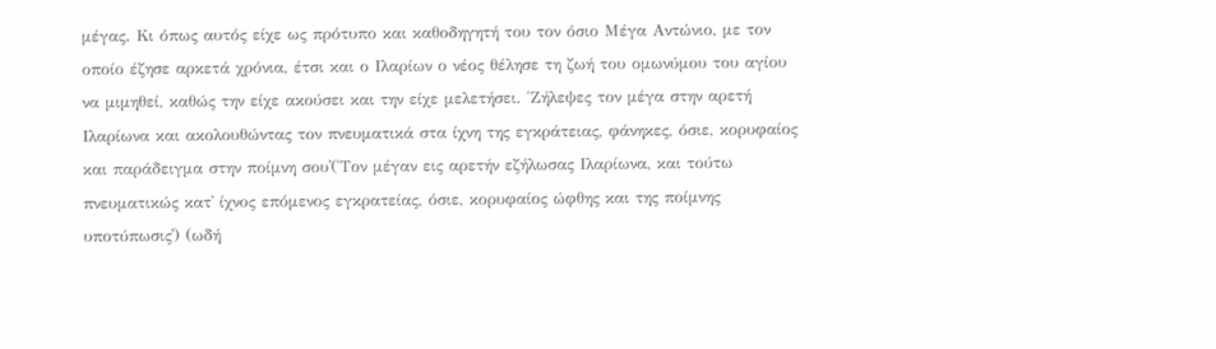μέγας. Κι όπως αυτός είχε ως πρότυπο και καθοδηγητή του τον όσιο Μέγα Αντώνιο, με τον οποίο έζησε αρκετά χρόνια, έτσι και ο Ιλαρίων ο νέος θέλησε τη ζωή του ομωνύμου του αγίου να μιμηθεί, καθώς την είχε ακούσει και την είχε μελετήσει. ῾Ζήλεψες τον μέγα στην αρετή Ιλαρίωνα και ακολουθώντας τον πνευματικά στα ίχνη της εγκράτειας, φάνηκες, όσιε, κορυφαίος και παράδειγμα στην ποίμνη σου᾽(῾Τον μέγαν εις αρετήν εζήλωσας Ιλαρίωνα, και τούτω πνευματικώς κατ᾽ ίχνος επόμενος εγκρατείας, όσιε, κορυφαίος ώφθης και της ποίμνης υποτύπωσις᾽) (ωδή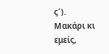ς´). Μακάρι κι εμείς,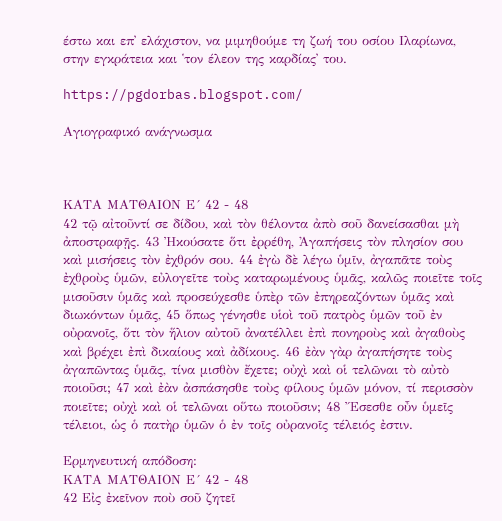έστω και επ᾽ ελάχιστον, να μιμηθούμε τη ζωή του οσίου Ιλαρίωνα, στην εγκράτεια και ῾τον έλεον της καρδίας᾽ του.

https://pgdorbas.blogspot.com/

Αγιογραφικό ανάγνωσμα



ΚΑΤΑ ΜΑΤΘΑΙΟΝ Ε´ 42 - 48
42 τῷ αἰτοῦντί σε δίδου, καὶ τὸν θέλοντα ἀπὸ σοῦ δανείσασθαι μὴ ἀποστραφῇς. 43 Ἠκούσατε ὅτι ἐρρέθη, Ἀγαπήσεις τὸν πλησίον σου καὶ μισήσεις τὸν ἐχθρόν σου. 44 ἐγὼ δὲ λέγω ὑμῖν, ἀγαπᾶτε τοὺς ἐχθροὺς ὑμῶν, εὐλογεῖτε τοὺς καταρωμένους ὑμᾶς, καλῶς ποιεῖτε τοῖς μισοῦσιν ὑμᾶς καὶ προσεύχεσθε ὑπὲρ τῶν ἐπηρεαζόντων ὑμᾶς καὶ διωκόντων ὑμᾶς, 45 ὅπως γένησθε υἱοὶ τοῦ πατρὸς ὑμῶν τοῦ ἐν οὐρανοῖς, ὅτι τὸν ἥλιον αὐτοῦ ἀνατέλλει ἐπὶ πονηροὺς καὶ ἀγαθοὺς καὶ βρέχει ἐπὶ δικαίους καὶ ἀδίκους. 46 ἐὰν γὰρ ἀγαπήσητε τοὺς ἀγαπῶντας ὑμᾶς, τίνα μισθὸν ἔχετε; οὐχὶ καὶ οἱ τελῶναι τὸ αὐτὸ ποιοῦσι; 47 καὶ ἐὰν ἀσπάσησθε τοὺς φίλους ὑμῶν μόνον, τί περισσὸν ποιεῖτε; οὐχὶ καὶ οἱ τελῶναι οὕτω ποιοῦσιν; 48 Ἔσεσθε οὖν ὑμεῖς τέλειοι, ὡς ὁ πατὴρ ὑμῶν ὁ ἐν τοῖς οὐρανοῖς τέλειός ἐστιν.

Ερμηνευτική απόδοση:
ΚΑΤΑ ΜΑΤΘΑΙΟΝ Ε´ 42 - 48
42 Εἰς ἐκεῖνον ποὺ σοῦ ζητεῖ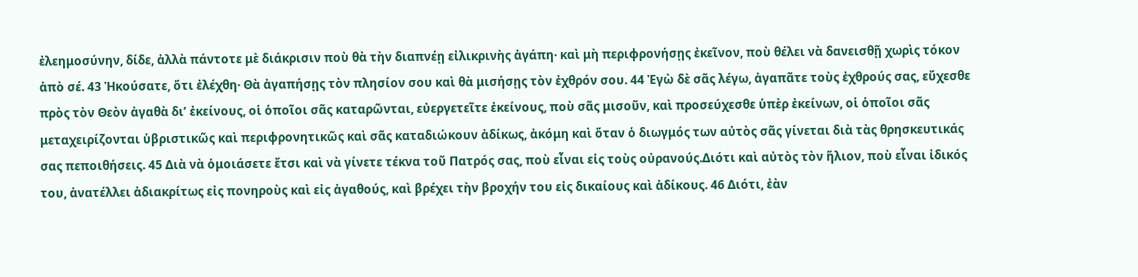ἐλεημοσύνην, δίδε, ἀλλὰ πάντοτε μὲ διάκρισιν ποὺ θὰ τὴν διαπνέῃ εἰλικρινὴς ἀγάπη· καὶ μὴ περιφρονήσῃς ἐκεῖνον, ποὺ θέλει νὰ δανεισθῇ χωρὶς τόκον ἀπὸ σέ. 43 Ἠκούσατε, ὅτι ἐλέχθη· Θὰ ἀγαπήσῃς τὸν πλησίον σου καὶ θὰ μισήσῃς τὸν ἐχθρόν σου. 44 Ἐγὼ δὲ σᾶς λέγω, ἀγαπᾶτε τοὺς ἐχθρούς σας, εὔχεσθε πρὸς τὸν Θεὸν ἀγαθὰ δι’ ἐκείνους, οἱ ὁποῖοι σᾶς καταρῶνται, εὐεργετεῖτε ἐκείνους, ποὺ σᾶς μισοῦν, καὶ προσεύχεσθε ὑπὲρ ἐκείνων, οἱ ὁποῖοι σᾶς μεταχειρίζονται ὑβριστικῶς καὶ περιφρονητικῶς καὶ σᾶς καταδιώκουν ἀδίκως, ἀκόμη καὶ ὅταν ὁ διωγμός των αὐτὸς σᾶς γίνεται διὰ τὰς θρησκευτικάς σας πεποιθήσεις. 45 Διὰ νὰ ὁμοιάσετε ἔτσι καὶ νὰ γίνετε τέκνα τοῦ Πατρός σας, ποὺ εἶναι εἰς τοὺς οὐρανούς.Διότι καὶ αὐτὸς τὸν ἥλιον, ποὺ εἶναι ἰδικός του, ἀνατέλλει ἀδιακρίτως εἰς πονηροὺς καὶ εἰς ἀγαθούς, καὶ βρέχει τὴν βροχήν του εἰς δικαίους καὶ ἀδίκους. 46 Διότι, ἐὰν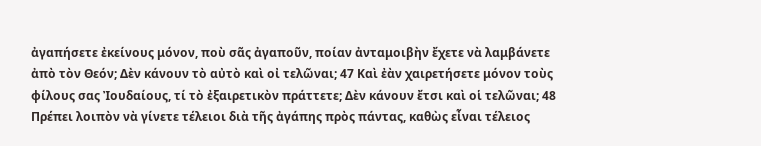ἀγαπήσετε ἐκείνους μόνον, ποὺ σᾶς ἀγαποῦν, ποίαν ἀνταμοιβὴν ἔχετε νὰ λαμβάνετε ἀπὸ τὸν Θεόν; Δὲν κάνουν τὸ αὐτὸ καὶ οἰ τελῶναι; 47 Καὶ ἐὰν χαιρετήσετε μόνον τοὺς φίλους σας Ἰουδαίους, τί τὸ ἐξαιρετικὸν πράττετε; Δὲν κάνουν ἔτσι καὶ οἱ τελῶναι; 48 Πρέπει λοιπὸν νὰ γίνετε τέλειοι διὰ τῆς ἀγάπης πρὸς πάντας, καθὼς εἶναι τέλειος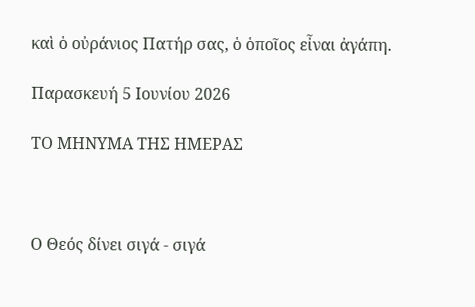καὶ ὁ οὐράνιος Πατήρ σας, ὁ ὁποῖος εἶναι ἀγάπη.

Παρασκευή 5 Ιουνίου 2026

ΤΟ ΜΗΝΥΜΑ ΤΗΣ ΗΜΕΡΑΣ



Ο Θεός δίνει σιγά - σιγά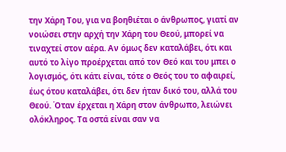την Χάρη Του, για να βοηθιέται ο άνθρωπος, γιατί αν νοιώσει στην αρχή την Χάρη του Θεού, μπορεί να τιναχτεί στον αέρα. Αν όμως δεν καταλάβει, ότι και αυτό το λίγο προέρχεται από τον Θεό και του μπει ο λογισμός, ότι κάτι είναι, τότε ο Θεός του το αφαιρεί, έως ότου καταλάβει, ότι δεν ήταν δικό του, αλλά του Θεού. Όταν έρχεται η Χάρη στον άνθρωπο, λειώνει ολόκληρος. Τα οστά είναι σαν να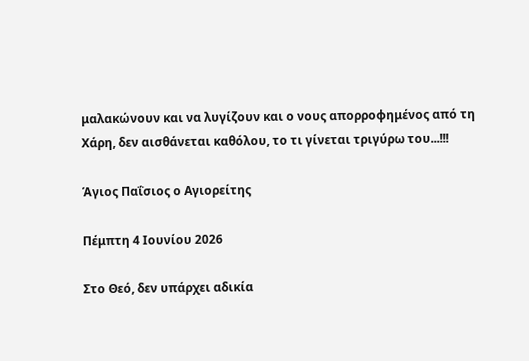μαλακώνουν και να λυγίζουν και ο νους απορροφημένος από τη Χάρη, δεν αισθάνεται καθόλου, το τι γίνεται τριγύρω του...!!!

Άγιος Παΐσιος ο Αγιορείτης

Πέμπτη 4 Ιουνίου 2026

Στο Θεό, δεν υπάρχει αδικία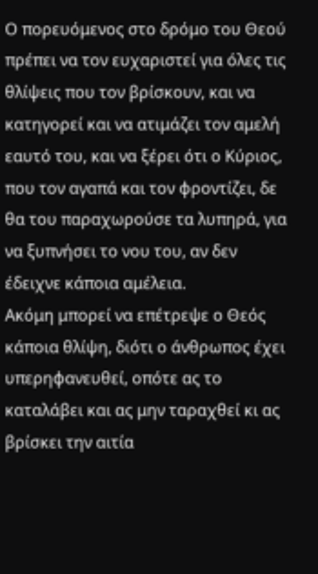Ο πορευόμενος στο δρόμο του Θεού πρέπει να τον ευχαριστεί για όλες τις θλίψεις που τον βρίσκουν, και να κατηγορεί και να ατιμάζει τον αμελή εαυτό του, και να ξέρει ότι ο Κύριος, που τον αγαπά και τον φροντίζει, δε θα του παραχωρούσε τα λυπηρά, για να ξυπνήσει το νου του, αν δεν έδειχνε κάποια αμέλεια.
Ακόμη μπορεί να επέτρεψε ο Θεός κάποια θλίψη, διότι ο άνθρωπος έχει υπερηφανευθεί, οπότε ας το καταλάβει και ας μην ταραχθεί κι ας βρίσκει την αιτία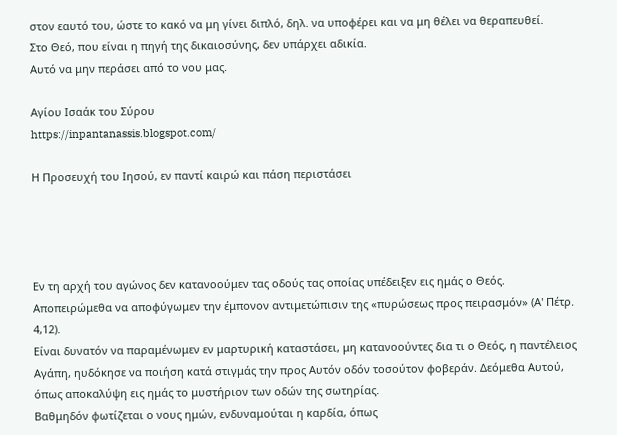στον εαυτό του, ώστε το κακό να μη γίνει διπλό, δηλ. να υποφέρει και να μη θέλει να θεραπευθεί.
Στο Θεό, που είναι η πηγή της δικαιοσύνης, δεν υπάρχει αδικία.
Αυτό να μην περάσει από το νου μας.

Αγίου Ισαάκ του Σύρου
https://inpantanassis.blogspot.com/

Η Προσευχή του Ιησού, εν παντί καιρώ και πάση περιστάσει




Εν τη αρχή του αγώνος δεν κατανοούμεν τας οδούς τας οποίας υπέδειξεν εις ημάς ο Θεός. Αποπειρώμεθα να αποφύγωμεν την έμπονον αντιμετώπισιν της «πυρώσεως προς πειρασμόν» (Α' Πέτρ. 4,12).
Είναι δυνατόν να παραμένωμεν εν μαρτυρική καταστάσει, μη κατανοούντες δια τι ο Θεός, η παντέλειος Αγάπη, ηυδόκησε να ποιήση κατά στιγμάς την προς Αυτόν οδόν τοσούτον φοβεράν. Δεόμεθα Αυτού, όπως αποκαλύψη εις ημάς το μυστήριον των οδών της σωτηρίας.
Βαθμηδόν φωτίζεται ο νους ημών, ενδυναμούται η καρδία, όπως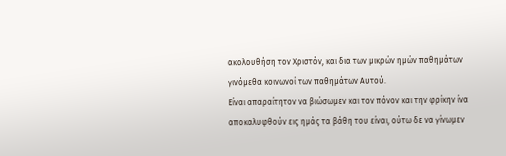ακολουθήση τον Χριστόν, και δια των μικρών ημών παθημάτων γινόμεθα κοινωνοί των παθημάτων Αυτού.
Είναι απαραίτητον να βιώσωμεν και τον πόνον και την φρίκην ίνα αποκαλυφθούν εις ημάς τα βάθη του είναι, ούτω δε να γίνωμεν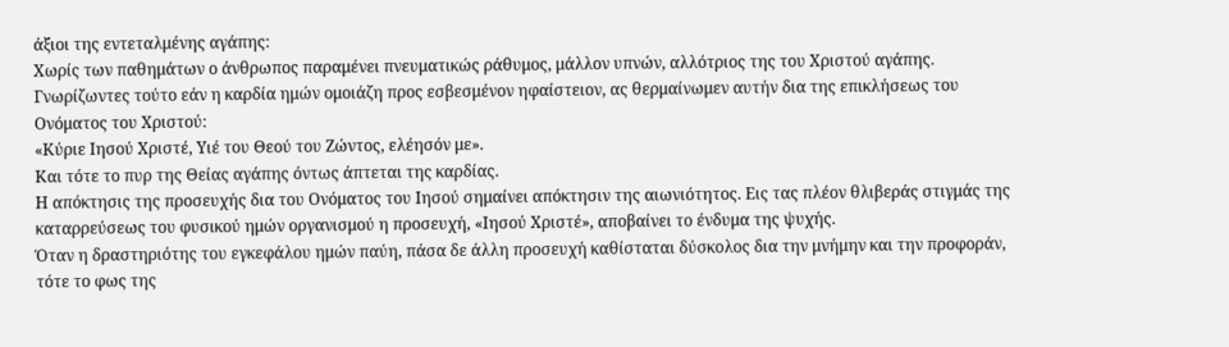άξιοι της εντεταλμένης αγάπης:
Χωρίς των παθημάτων ο άνθρωπος παραμένει πνευματικώς ράθυμος, μάλλον υπνών, αλλότριος της του Χριστού αγάπης.
Γνωρίζωντες τούτο εάν η καρδία ημών ομοιάζη προς εσβεσμένον ηφαίστειον, ας θερμαίνωμεν αυτήν δια της επικλήσεως του Ονόματος του Χριστού:
«Κύριε Ιησού Χριστέ, Υιέ του Θεού του Ζώντος, ελέησόν με».
Και τότε το πυρ της Θείας αγάπης όντως άπτεται της καρδίας.
Η απόκτησις της προσευχής δια του Ονόματος του Ιησού σημαίνει απόκτησιν της αιωνιότητος. Εις τας πλέον θλιβεράς στιγμάς της καταρρεύσεως του φυσικού ημών οργανισμού η προσευχή, «Ιησού Χριστέ», αποβαίνει το ένδυμα της ψυχής.
Όταν η δραστηριότης του εγκεφάλου ημών παύη, πάσα δε άλλη προσευχή καθίσταται δύσκολος δια την μνήμην και την προφοράν, τότε το φως της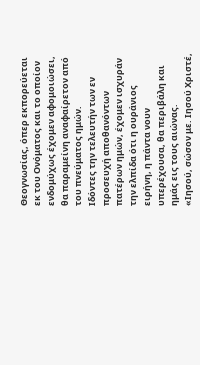Θεογνωσίας, όπερ εκπορεύεται εκ του Ονόματος και το οποίον ενδομύχως έχομεν αφομοιώσει, θα παραμείνη αναφαίρετον από του πνεύματος ημών.
Ιδόντες την τελευτήν των εν προσευχή αποθανόντων πατέρων ημών, έχομεν ισχυράν την ελπίδα ότι η ουράνιος ειρήνη, η πάντα νουν υπερέχουσα, θα περιβάλη και ημάς εις τους αιώνας.
«Ιησού, σώσον με. Ιησού Χριστέ,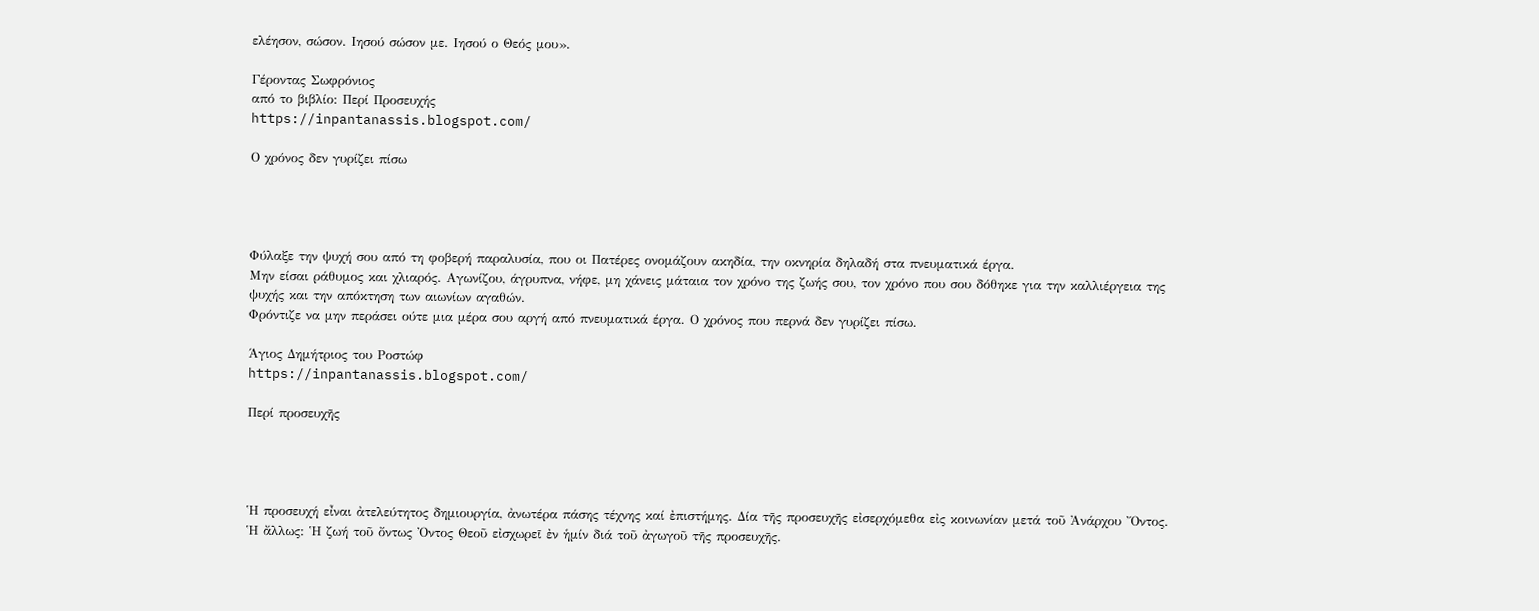ελέησον, σώσον. Ιησού σώσον με. Ιησού ο Θεός μου».

Γέροντας Σωφρόνιος
από το βιβλίο: Περί Προσευχής
https://inpantanassis.blogspot.com/

Ο χρόνος δεν γυρίζει πίσω




Φύλαξε την ψυχή σου από τη φοβερή παραλυσία, που οι Πατέρες ονομάζουν ακηδία, την οκνηρία δηλαδή στα πνευματικά έργα.
Μην είσαι ράθυμος και χλιαρός. Αγωνίζου, άγρυπνα, νήφε, μη χάνεις μάταια τον χρόνο της ζωής σου, τον χρόνο που σου δόθηκε για την καλλιέργεια της ψυχής και την απόκτηση των αιωνίων αγαθών.
Φρόντιζε να μην περάσει ούτε μια μέρα σου αργή από πνευματικά έργα. Ο χρόνος που περνά δεν γυρίζει πίσω.

Άγιος Δημήτριος του Ροστώφ
https://inpantanassis.blogspot.com/

Περί προσευχῆς




Ἡ προσευχή εἶναι ἀτελεύτητος δημιουργία, ἀνωτέρα πάσης τέχνης καί ἐπιστήμης. Δία τῆς προσευχῆς εἰσερχόμεθα εἰς κοινωνίαν μετά τοῦ Ἀνάρχου Ὄντος. Ἡ ἄλλως: Ἡ ζωή τοῦ ὄντως Ὀντος Θεοῦ εἰσχωρεῖ ἐν ἡμίν διά τοῦ ἀγωγοῦ τῆς προσευχῆς.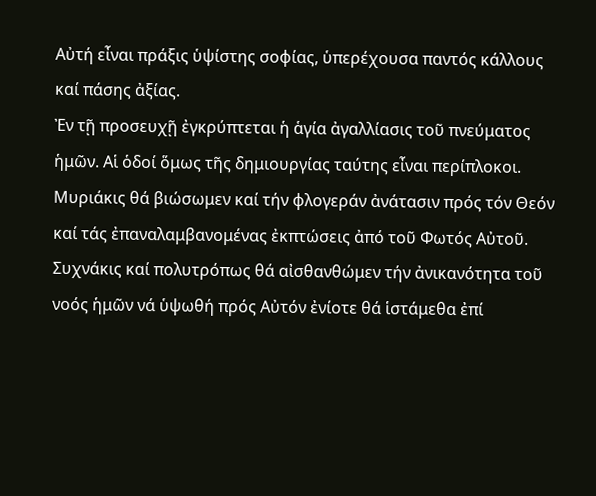Αὐτή εἶναι πράξις ὑψίστης σοφίας, ὑπερέχουσα παντός κάλλους καί πάσης ἀξίας.
Ἐν τῇ προσευχῇ ἐγκρύπτεται ἡ ἁγία ἀγαλλίασις τοῦ πνεύματος ἡμῶν. Αἱ ὁδοί ὅμως τῆς δημιουργίας ταύτης εἶναι περίπλοκοι.
Μυριάκις θά βιώσωμεν καί τήν φλογεράν ἀνάτασιν πρός τόν Θεόν καί τάς ἐπαναλαμβανομένας ἐκπτώσεις ἀπό τοῦ Φωτός Αὐτοῦ. Συχνάκις καί πολυτρόπως θά αἰσθανθώμεν τήν ἀνικανότητα τοῦ νοός ἡμῶν νά ὑψωθή πρός Αὐτόν ἐνίοτε θά ἱστάμεθα ἐπί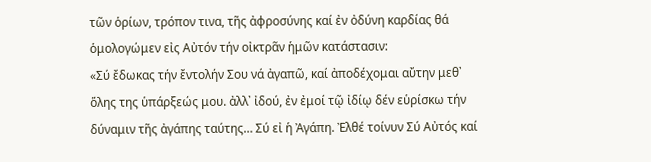τῶν ὁρίων, τρόπον τινα, τῆς ἀφροσύνης καί ἐν ὀδύνη καρδίας θά ὁμολογώμεν εἰς Αὐτόν τήν οἰκτρᾶν ἡμῶν κατάστασιν:
«Σύ ἔδωκας τήν ἔντολήν Σου νά ἀγαπῶ, καί ἀποδέχομαι αὔτην μεθ᾿ ὅλης της ὑπάρξεώς μου. ἀλλ᾿ ἰδού, ἐν ἐμοί τῷ ἰδίῳ δέν εὑρίσκω τήν δύναμιν τῆς ἀγάπης ταύτης… Σύ εἰ ἡ Ἀγάπη. Ἐλθέ τοίνυν Σύ Αὐτός καί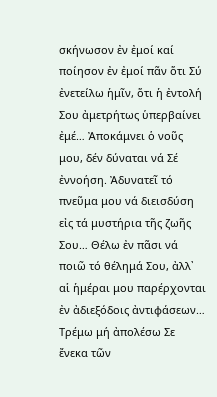σκήνωσον ἐν ἐμοί καί ποίησον ἐν ἐμοί πᾶν ὅτι Σύ ἐνετείλω ἡμῖν, ὅτι ἡ ἐντολή Σου ἀμετρήτως ὑπερβαίνει ἐμέ… Ἀποκάμνει ὁ νοῦς μου, δέν δύναται νά Σέ ἐννοήση. Ἀδυνατεῖ τό πνεῦμα μου νά διεισδύση εἰς τά μυστήρια τῆς ζωῆς Σου… Θέλω ἐν πᾶσι νά ποιῶ τό θέλημά Σου, ἀλλ᾿ αἱ ἡμέραι μου παρέρχονται ἐν ἀδιεξόδοις ἀντιφάσεων… Τρέμω μή ἀπολέσω Σε ἔνεκα τῶν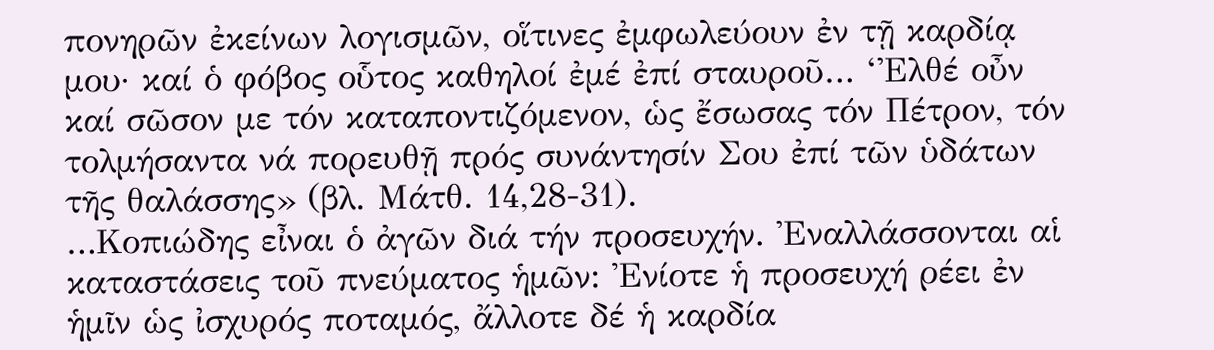πονηρῶν ἐκείνων λογισμῶν, οἵτινες ἐμφωλεύουν ἐν τῇ καρδίᾳ μου· καί ὁ φόβος οὗτος καθηλοί ἐμέ ἐπί σταυροῦ… ‘Ἐλθέ οὖν καί σῶσον με τόν καταποντιζόμενον, ὡς ἔσωσας τόν Πέτρον, τόν τολμήσαντα νά πορευθῇ πρός συνάντησίν Σου ἐπί τῶν ὑδάτων τῆς θαλάσσης» (βλ. Μάτθ. 14,28-31).
…Κοπιώδης εἶναι ὁ ἀγῶν διά τήν προσευχήν. Ἐναλλάσσονται αἱ καταστάσεις τοῦ πνεύματος ἡμῶν: Ἐνίοτε ἡ προσευχή ρέει ἐν ἡμῖν ὡς ἰσχυρός ποταμός, ἄλλοτε δέ ἡ καρδία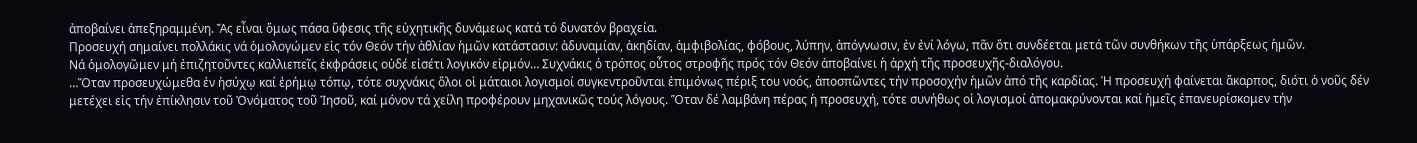ἀποβαίνει ἀπεξηραμμένη. Ἄς εἶναι ὅμως πάσα ὕφεσις τῆς εὐχητικῆς δυνάμεως κατά τό δυνατόν βραχεία.
Προσευχή σημαίνει πολλάκις νά ὁμολογώμεν εἰς τόν Θεόν τήν ἀθλίαν ἡμῶν κατάστασιν: ἀδυναμίαν, ἀκηδίαν, ἀμφιβολίας, φόβους, λύπην, ἀπόγνωσιν, ἐν ἐνί λόγω, πᾶν ὅτι συνδέεται μετά τῶν συνθήκων τῆς ὑπάρξεως ἡμῶν.
Νά ὁμολογῶμεν μή ἐπιζητοῦντες καλλιεπεῖς ἐκφράσεις οὐδέ εἰσέτι λογικόν εἰρμόν… Συχνάκις ὁ τρόπος οὗτος στροφῆς πρός τόν Θεόν ἀποβαίνει ἡ ἀρχή τῆς προσευχῆς-διαλόγου.
…Ὅταν προσευχώμεθα ἐν ἡσύχῳ καί ἐρήμῳ τόπῳ, τότε συχνάκις ὅλοι οἱ μάταιοι λογισμοί συγκεντροῦνται ἐπιμόνως πέριξ του νοός, ἀποσπῶντες τήν προσοχήν ἡμῶν ἀπό τῆς καρδίας. Ἡ προσευχή φαίνεται ἄκαρπος, διότι ὁ νοῦς δέν μετέχει εἰς τήν ἐπίκλησιν τοῦ Ὀνόματος τοῦ Ἰησοῦ, καί μόνον τά χείλη προφέρουν μηχανικῶς τούς λόγους. Ὅταν δέ λαμβάνη πέρας ἡ προσευχή, τότε συνήθως οἱ λογισμοί ἀπομακρύνονται καί ἡμεῖς ἐπανευρίσκομεν τήν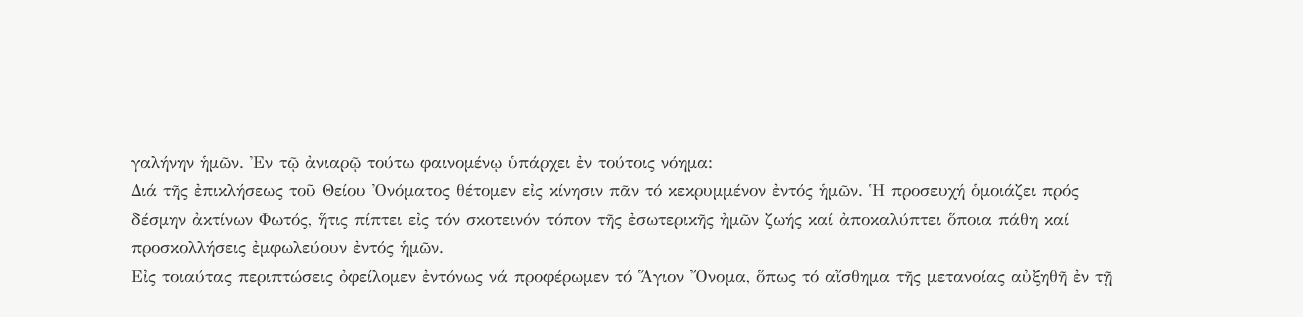γαλήνην ἡμῶν. Ἐν τῷ ἀνιαρῷ τούτω φαινομένῳ ὑπάρχει ἐν τούτοις νόημα:
Διά τῆς ἐπικλήσεως τοῦ Θείου Ὀνόματος θέτομεν εἰς κίνησιν πᾶν τό κεκρυμμένον ἐντός ἡμῶν. Ἡ προσευχή ὁμοιάζει πρός δέσμην ἀκτίνων Φωτός, ἥτις πίπτει εἰς τόν σκοτεινόν τόπον τῆς ἐσωτερικῆς ἠμῶν ζωής καί ἀποκαλύπτει ὅποια πάθη καί προσκολλήσεις ἐμφωλεύουν ἐντός ἡμῶν.
Εἰς τοιαύτας περιπτώσεις ὀφείλομεν ἐντόνως νά προφέρωμεν τό Ἅγιον Ὄνομα, ὅπως τό αἴσθημα τῆς μετανοίας αὐξηθῆ ἐν τῇ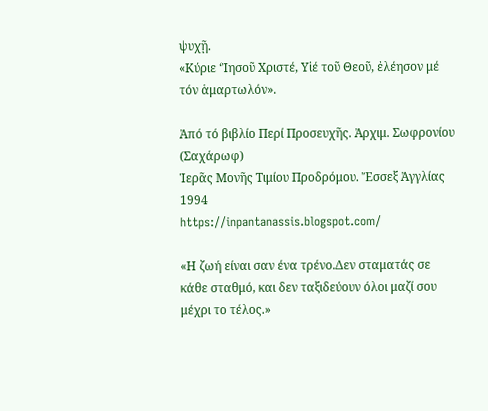ψυχῇ.
«Κύριε ‘Ἰησοῦ Χριστέ, Υἱέ τοῦ Θεοῦ, ἐλέησον μέ τόν ἁμαρτωλόν».

Ἀπό τό βιβλίο Περί Προσευχῆς. Ἀρχιμ. Σωφρονίου (Σαχάρωφ)
Ἱερᾶς Μονῆς Τιμίου Προδρόμου. Ἔσσεξ Ἀγγλίας 1994
https://inpantanassis.blogspot.com/

«Η ζωή είναι σαν ένα τρένο.Δεν σταματάς σε κάθε σταθμό, και δεν ταξιδεύουν όλοι μαζί σου μέχρι το τέλος.»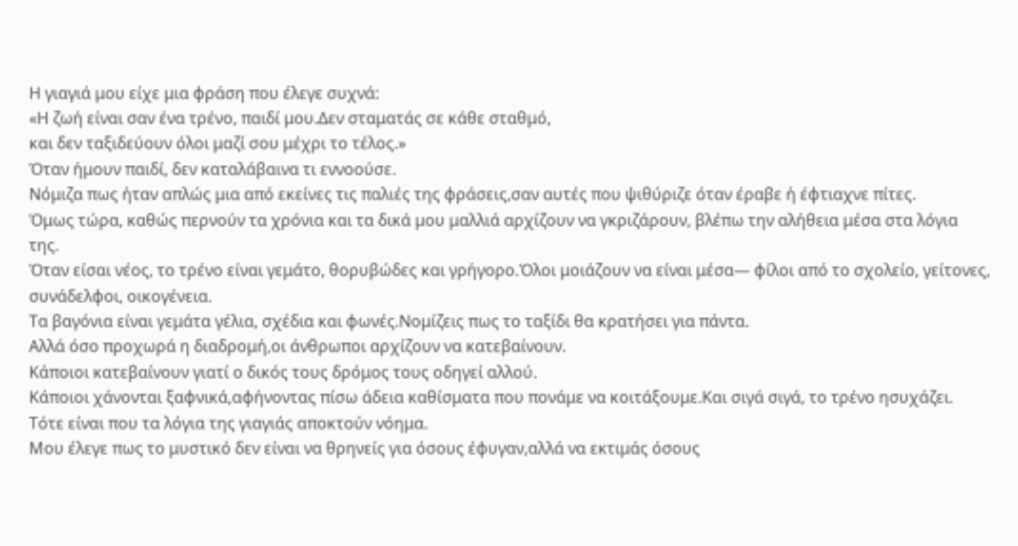Η γιαγιά μου είχε μια φράση που έλεγε συχνά:
«Η ζωή είναι σαν ένα τρένο, παιδί μου.Δεν σταματάς σε κάθε σταθμό,
και δεν ταξιδεύουν όλοι μαζί σου μέχρι το τέλος.»
Όταν ήμουν παιδί, δεν καταλάβαινα τι εννοούσε.
Νόμιζα πως ήταν απλώς μια από εκείνες τις παλιές της φράσεις,σαν αυτές που ψιθύριζε όταν έραβε ή έφτιαχνε πίτες.
Όμως τώρα, καθώς περνούν τα χρόνια και τα δικά μου μαλλιά αρχίζουν να γκριζάρουν, βλέπω την αλήθεια μέσα στα λόγια της.
Όταν είσαι νέος, το τρένο είναι γεμάτο, θορυβώδες και γρήγορο.Όλοι μοιάζουν να είναι μέσα— φίλοι από το σχολείο, γείτονες, συνάδελφοι, οικογένεια.
Τα βαγόνια είναι γεμάτα γέλια, σχέδια και φωνές.Νομίζεις πως το ταξίδι θα κρατήσει για πάντα.
Αλλά όσο προχωρά η διαδρομή,οι άνθρωποι αρχίζουν να κατεβαίνουν.
Κάποιοι κατεβαίνουν γιατί ο δικός τους δρόμος τους οδηγεί αλλού.
Κάποιοι χάνονται ξαφνικά,αφήνοντας πίσω άδεια καθίσματα που πονάμε να κοιτάξουμε.Και σιγά σιγά, το τρένο ησυχάζει.
Τότε είναι που τα λόγια της γιαγιάς αποκτούν νόημα.
Μου έλεγε πως το μυστικό δεν είναι να θρηνείς για όσους έφυγαν,αλλά να εκτιμάς όσους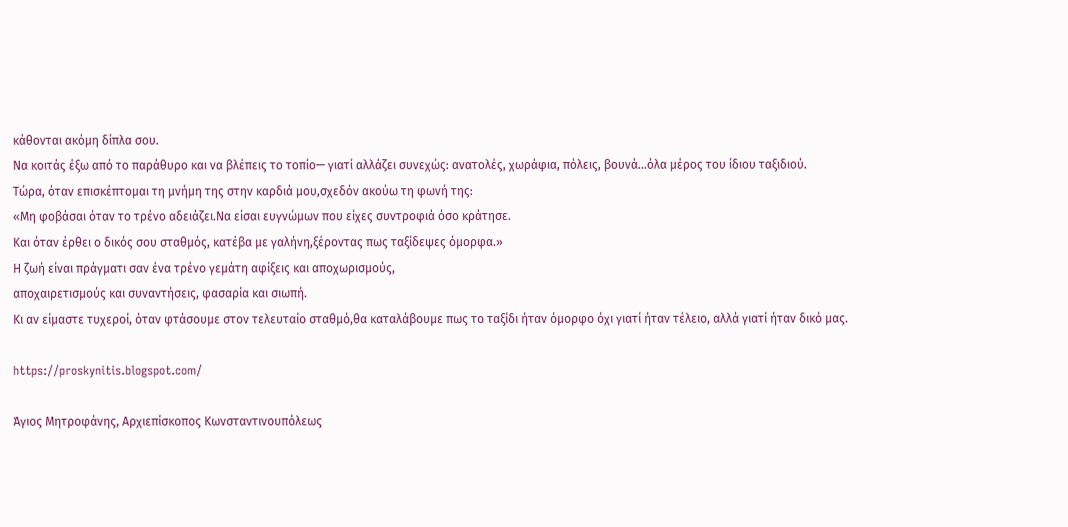κάθονται ακόμη δίπλα σου.
Να κοιτάς έξω από το παράθυρο και να βλέπεις το τοπίο— γιατί αλλάζει συνεχώς: ανατολές, χωράφια, πόλεις, βουνά…όλα μέρος του ίδιου ταξιδιού.
Τώρα, όταν επισκέπτομαι τη μνήμη της στην καρδιά μου,σχεδόν ακούω τη φωνή της:
«Μη φοβάσαι όταν το τρένο αδειάζει.Να είσαι ευγνώμων που είχες συντροφιά όσο κράτησε.
Και όταν έρθει ο δικός σου σταθμός, κατέβα με γαλήνη,ξέροντας πως ταξίδεψες όμορφα.»
Η ζωή είναι πράγματι σαν ένα τρένο γεμάτη αφίξεις και αποχωρισμούς,
αποχαιρετισμούς και συναντήσεις, φασαρία και σιωπή.
Κι αν είμαστε τυχεροί, όταν φτάσουμε στον τελευταίο σταθμό,θα καταλάβουμε πως το ταξίδι ήταν όμορφο όχι γιατί ήταν τέλειο, αλλά γιατί ήταν δικό μας.

https://proskynitis.blogspot.com/

Άγιος Μητροφάνης, Αρχιεπίσκοπος Κωνσταντινουπόλεως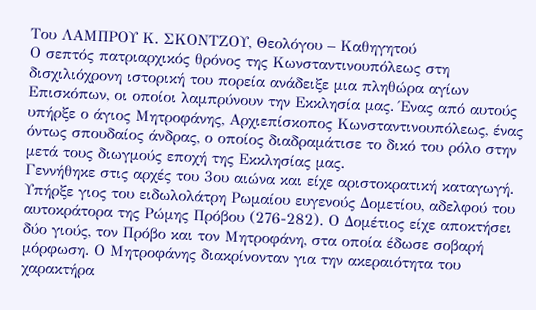Του ΛΑΜΠΡΟΥ Κ. ΣΚΟΝΤΖΟΥ, Θεολόγου – Καθηγητού
Ο σεπτός πατριαρχικός θρόνος της Κωνσταντινουπόλεως στη δισχιλιόχρονη ιστορική του πορεία ανάδειξε μια πληθώρα αγίων Επισκόπων, οι οποίοι λαμπρύνουν την Εκκλησία μας. Ένας από αυτούς υπήρξε ο άγιος Μητροφάνης, Αρχιεπίσκοπος Κωνσταντινουπόλεως, ένας όντως σπουδαίος άνδρας, ο οποίος διαδραμάτισε το δικό του ρόλο στην μετά τους διωγμούς εποχή της Εκκλησίας μας.
Γεννήθηκε στις αρχές του 3ου αιώνα και είχε αριστοκρατική καταγωγή. Υπήρξε γιος του ειδωλολάτρη Ρωμαίου ευγενούς Δομετίου, αδελφού του αυτοκράτορα της Ρώμης Πρόβου (276-282). Ο Δομέτιος είχε αποκτήσει δύο γιούς, τον Πρόβο και τον Μητροφάνη, στα οποία έδωσε σοβαρή μόρφωση. Ο Μητροφάνης διακρίνονταν για την ακεραιότητα του χαρακτήρα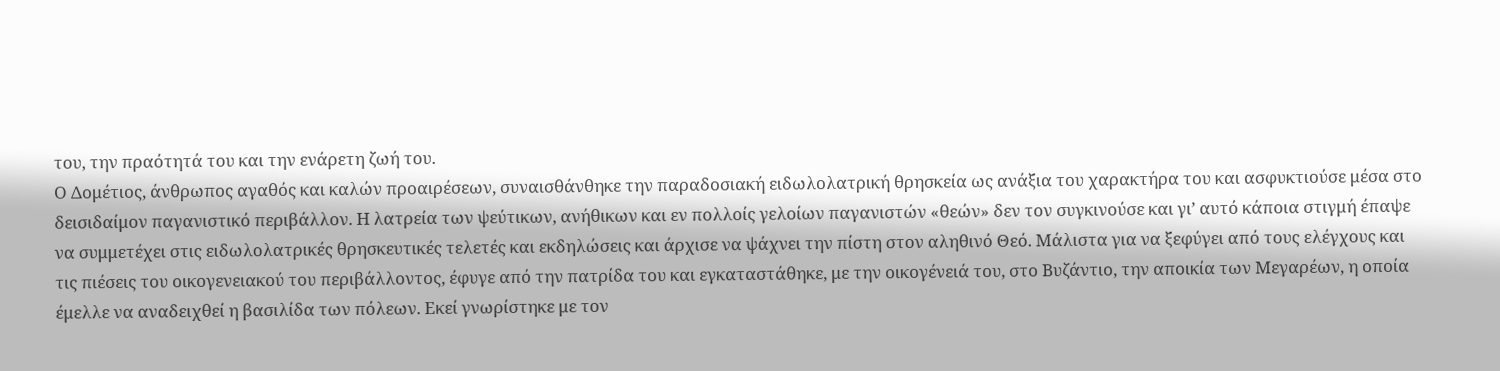του, την πραότητά του και την ενάρετη ζωή του.
Ο Δομέτιος, άνθρωπος αγαθός και καλών προαιρέσεων, συναισθάνθηκε την παραδοσιακή ειδωλολατρική θρησκεία ως ανάξια του χαρακτήρα του και ασφυκτιούσε μέσα στο δεισιδαίμον παγανιστικό περιβάλλον. Η λατρεία των ψεύτικων, ανήθικων και εν πολλοίς γελοίων παγανιστών «θεών» δεν τον συγκινούσε και γι’ αυτό κάποια στιγμή έπαψε να συμμετέχει στις ειδωλολατρικές θρησκευτικές τελετές και εκδηλώσεις και άρχισε να ψάχνει την πίστη στον αληθινό Θεό. Μάλιστα για να ξεφύγει από τους ελέγχους και τις πιέσεις του οικογενειακού του περιβάλλοντος, έφυγε από την πατρίδα του και εγκαταστάθηκε, με την οικογένειά του, στο Βυζάντιο, την αποικία των Μεγαρέων, η οποία έμελλε να αναδειχθεί η βασιλίδα των πόλεων. Εκεί γνωρίστηκε με τον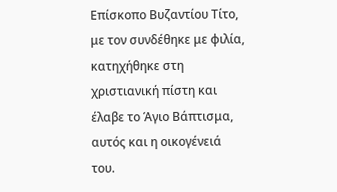Επίσκοπο Βυζαντίου Τίτο, με τον συνδέθηκε με φιλία, κατηχήθηκε στη χριστιανική πίστη και έλαβε το Άγιο Βάπτισμα, αυτός και η οικογένειά του.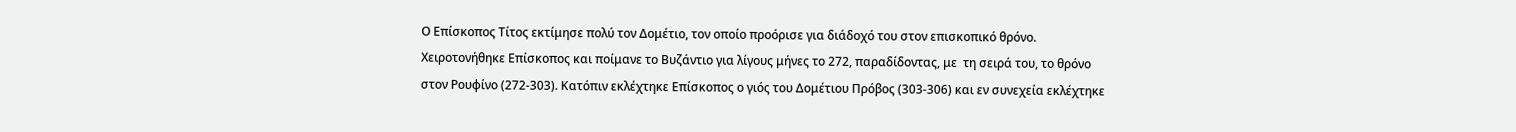Ο Επίσκοπος Τίτος εκτίμησε πολύ τον Δομέτιο, τον οποίο προόρισε για διάδοχό του στον επισκοπικό θρόνο. Χειροτονήθηκε Επίσκοπος και ποίμανε το Βυζάντιο για λίγους μήνες το 272, παραδίδοντας, με  τη σειρά του, το θρόνο στον Ρουφίνο (272-303). Κατόπιν εκλέχτηκε Επίσκοπος ο γιός του Δομέτιου Πρόβος (303-306) και εν συνεχεία εκλέχτηκε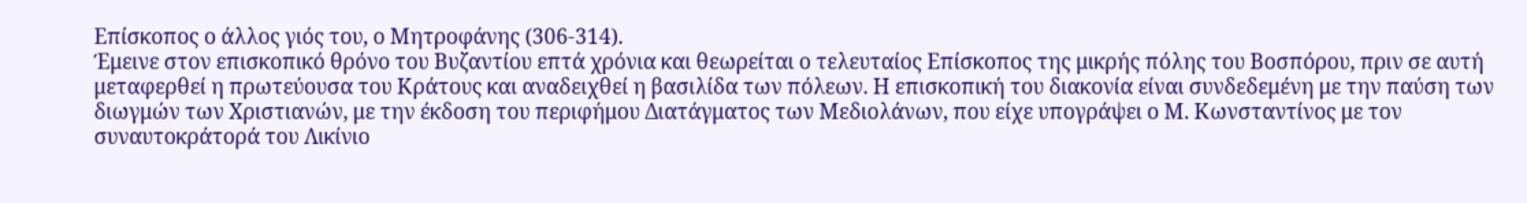Επίσκοπος ο άλλος γιός του, ο Μητροφάνης (306-314).
Έμεινε στον επισκοπικό θρόνο του Βυζαντίου επτά χρόνια και θεωρείται ο τελευταίος Επίσκοπος της μικρής πόλης του Βοσπόρου, πριν σε αυτή μεταφερθεί η πρωτεύουσα του Κράτους και αναδειχθεί η βασιλίδα των πόλεων. Η επισκοπική του διακονία είναι συνδεδεμένη με την παύση των διωγμών των Χριστιανών, με την έκδοση του περιφήμου Διατάγματος των Μεδιολάνων, που είχε υπογράψει ο Μ. Κωνσταντίνος με τον συναυτοκράτορά του Λικίνιο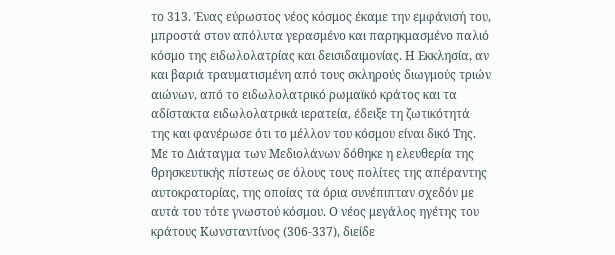το 313. Ένας εύρωστος νέος κόσμος έκαμε την εμφάνισή του, μπροστά στον απόλυτα γερασμένο και παρηκμασμένο παλιό κόσμο της ειδωλολατρίας και δεισιδαιμονίας. Η Εκκλησία, αν και βαριά τραυματισμένη από τους σκληρούς διωγμούς τριών αιώνων, από το ειδωλολατρικό ρωμαϊκό κράτος και τα αδίστακτα ειδωλολατρικά ιερατεία, έδειξε τη ζωτικότητά της και φανέρωσε ότι το μέλλον του κόσμου είναι δικό Της.
Με το Διάταγμα των Μεδιολάνων δόθηκε η ελευθερία της θρησκευτικής πίστεως σε όλους τους πολίτες της απέραντης αυτοκρατορίας, της οποίας τα όρια συνέπιπταν σχεδόν με αυτά του τότε γνωστού κόσμου. Ο νέος μεγάλος ηγέτης του κράτους Κωνσταντίνος (306-337), διείδε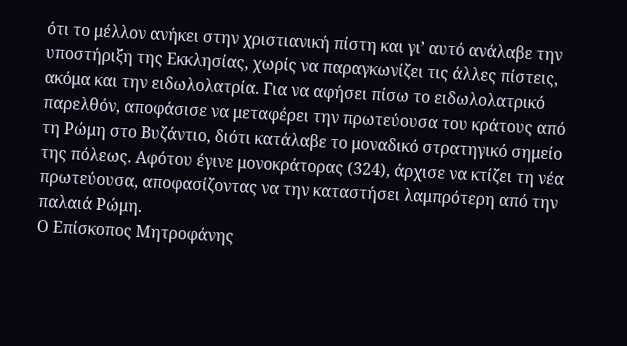ότι το μέλλον ανήκει στην χριστιανική πίστη και γι’ αυτό ανάλαβε την υποστήριξη της Εκκλησίας, χωρίς να παραγκωνίζει τις άλλες πίστεις, ακόμα και την ειδωλολατρία. Για να αφήσει πίσω το ειδωλολατρικό παρελθόν, αποφάσισε να μεταφέρει την πρωτεύουσα του κράτους από τη Ρώμη στο Βυζάντιο, διότι κατάλαβε το μοναδικό στρατηγικό σημείο της πόλεως. Αφότου έγινε μονοκράτορας (324), άρχισε να κτίζει τη νέα πρωτεύουσα, αποφασίζοντας να την καταστήσει λαμπρότερη από την παλαιά Ρώμη.
Ο Επίσκοπος Μητροφάνης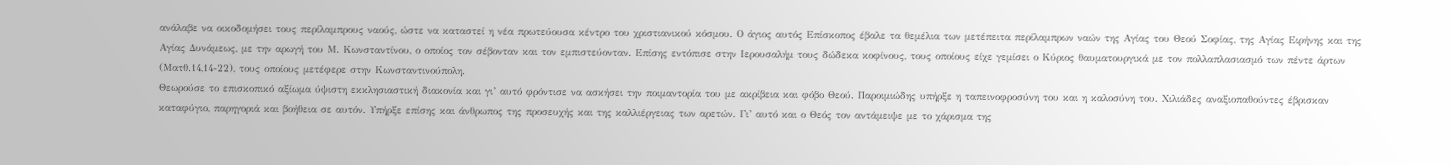ανάλαβε να οικοδομήσει τους περίλαμπρους ναούς, ώστε να καταστεί η νέα πρωτεύουσα κέντρο του χριστιανικού κόσμου. Ο άγιος αυτός Επίσκοπος έβαλε τα θεμέλια των μετέπειτα περίλαμπρων ναών της Αγίας του Θεού Σοφίας, της Αγίας Ειρήνης και της Αγίας Δυνάμεως, με την αρωγή του Μ. Κωνσταντίνου, ο οποίος τον σέβονταν και τον εμπιστεύονταν. Επίσης εντόπισε στην Ιερουσαλήμ τους δώδεκα κοφίνους, τους οποίους είχε γεμίσει ο Κύριος θαυματουργικά με τον πολλαπλασιασμό των πέντε άρτων (Ματθ.14,14-22), τους οποίους μετέφερε στην Κωνσταντινούπολη.
Θεωρούσε το επισκοπικό αξίωμα ύψιστη εκκλησιαστική διακονία και γι’ αυτό φρόντισε να ασκήσει την ποιμαντορία του με ακρίβεια και φόβο Θεού. Παροιμιώδης υπήρξε η ταπεινοφροσύνη του και η καλοσύνη του. Χιλιάδες αναξιοπαθούντες έβρισκαν καταφύγιο, παρηγοριά και βοήθεια σε αυτόν. Υπήρξε επίσης και άνθρωπος της προσευχής και της καλλιέργειας των αρετών. Γι’ αυτό και ο Θεός τον αντάμειψε με το χάρισμα της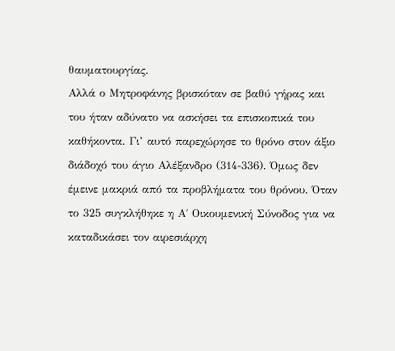θαυματουργίας.
Αλλά ο Μητροφάνης βρισκόταν σε βαθύ γήρας και του ήταν αδύνατο να ασκήσει τα επισκοπικά του καθήκοντα. Γι’ αυτό παρεχώρησε το θρόνο στον άξιο διάδοχό του άγιο Αλέξανδρο (314-336). Όμως δεν έμεινε μακριά από τα προβλήματα του θρόνου. Όταν το 325 συγκλήθηκε η Α΄ Οικουμενική Σύνοδος για να καταδικάσει τον αιρεσιάρχη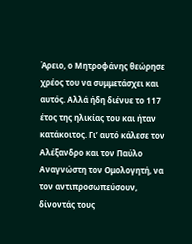Άρειο, ο Μητροφάνης θεώρησε χρέος του να συμμετάσχει και αυτός. Αλλά ήδη διένυε το 117 έτος της ηλικίας του και ήταν κατάκοιτος. Γι’ αυτό κάλεσε τον Αλέξανδρο και τον Παύλο Αναγνώστη τον Ομολογητή, να τον αντιπροσωπεύσουν, δίνοντάς τους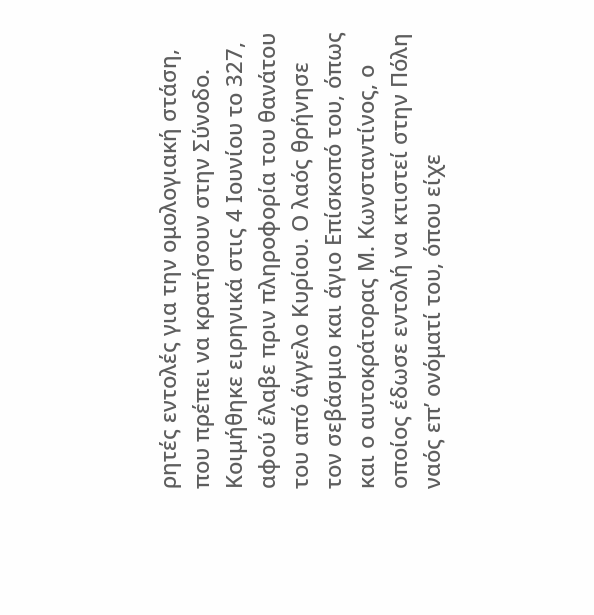ρητές εντολές για την ομολογιακή στάση, που πρέπει να κρατήσουν στην Σύνοδο.
Κοιμήθηκε ειρηνικά στις 4 Ιουνίου το 327, αφού έλαβε πριν πληροφορία του θανάτου του από άγγελο Κυρίου. Ο λαός θρήνησε τον σεβάσμιο και άγιο Επίσκοπό του, όπως και ο αυτοκράτορας Μ. Κωνσταντίνος, ο οποίος έδωσε εντολή να κτιστεί στην Πόλη ναός επ’ ονόματί του, όπου είχε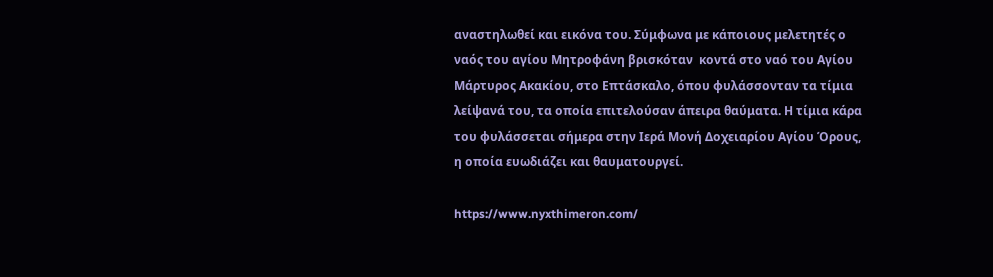αναστηλωθεί και εικόνα του. Σύμφωνα με κάποιους μελετητές ο ναός του αγίου Μητροφάνη βρισκόταν  κοντά στο ναό του Αγίου Μάρτυρος Ακακίου, στο Επτάσκαλο, όπου φυλάσσονταν τα τίμια λείψανά του, τα οποία επιτελούσαν άπειρα θαύματα. Η τίμια κάρα του φυλάσσεται σήμερα στην Ιερά Μονή Δοχειαρίου Αγίου Όρους, η οποία ευωδιάζει και θαυματουργεί.

https://www.nyxthimeron.com/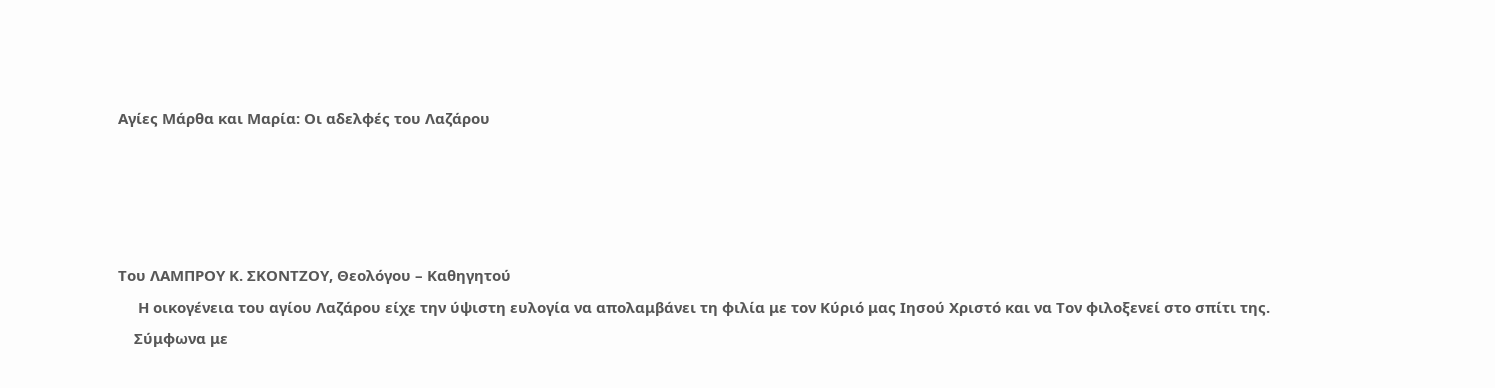Αγίες Μάρθα και Μαρία: Οι αδελφές του Λαζάρου




Του ΛΑΜΠΡΟΥ Κ. ΣΚΟΝΤΖΟΥ, Θεολόγου – Καθηγητού
     Η οικογένεια του αγίου Λαζάρου είχε την ύψιστη ευλογία να απολαμβάνει τη φιλία με τον Κύριό μας Ιησού Χριστό και να Τον φιλοξενεί στο σπίτι της.
    Σύμφωνα με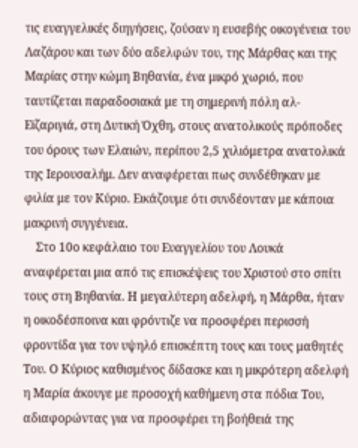τις ευαγγελικές διηγήσεις, ζούσαν η ευσεβής οικογένεια του Λαζάρου και των δύο αδελφών του, της Μάρθας και της Μαρίας στην κώμη Βηθανία, ένα μικρό χωριό, που ταυτίζεται παραδοσιακά με τη σημερινή πόλη αλ-Εϊζαριγιά, στη Δυτική Όχθη, στους ανατολικούς πρόποδες του όρους των Ελαιών, περίπου 2,5 χιλιόμετρα ανατολικά της Ιερουσαλήμ. Δεν αναφέρεται πως συνδέθηκαν με φιλία με τον Κύριο. Εικάζουμε ότι συνδέονταν με κάποια μακρινή συγγένεια.
    Στο 10ο κεφάλαιο του Ευαγγελίου του Λουκά αναφέρεται μια από τις επισκέψεις του Χριστού στο σπίτι τους στη Βηθανία. Η μεγαλύτερη αδελφή, η Μάρθα, ήταν η οικοδέσποινα και φρόντιζε να προσφέρει περισσή φροντίδα για τον υψηλό επισκέπτη τους και τους μαθητές Του. Ο Κύριος καθισμένος δίδασκε και η μικρότερη αδελφή η Μαρία άκουγε με προσοχή καθήμενη στα πόδια Του, αδιαφορώντας για να προσφέρει τη βοήθειά της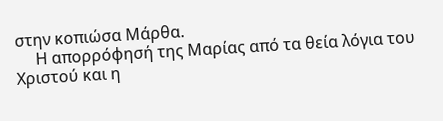στην κοπιώσα Μάρθα.
     Η απορρόφησή της Μαρίας από τα θεία λόγια του Χριστού και η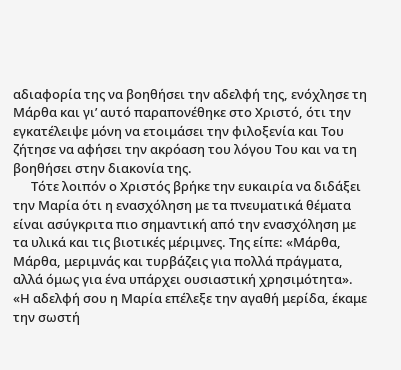αδιαφορία της να βοηθήσει την αδελφή της, ενόχλησε τη Μάρθα και γι’ αυτό παραπονέθηκε στο Χριστό, ότι την εγκατέλειψε μόνη να ετοιμάσει την φιλοξενία και Του ζήτησε να αφήσει την ακρόαση του λόγου Του και να τη βοηθήσει στην διακονία της.
      Τότε λοιπόν ο Χριστός βρήκε την ευκαιρία να διδάξει την Μαρία ότι η ενασχόληση με τα πνευματικά θέματα είναι ασύγκριτα πιο σημαντική από την ενασχόληση με τα υλικά και τις βιοτικές μέριμνες. Της είπε: «Μάρθα, Μάρθα, μεριμνάς και τυρβάζεις για πολλά πράγματα, αλλά όμως για ένα υπάρχει ουσιαστική χρησιμότητα». «Η αδελφή σου η Μαρία επέλεξε την αγαθή μερίδα, έκαμε την σωστή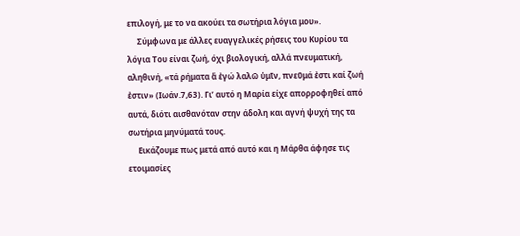επιλογή, με το να ακούει τα σωτήρια λόγια μου».
     Σύμφωνα με άλλες ευαγγελικές ρήσεις του Κυρίου τα λόγια Του είναι ζωή, όχι βιολογική, αλλά πνευματική, αληθινή, «τά ρήματα ἅ ἐγώ λαλῶ ὑμῖν, πνεῦμά ἐστι καί ζωή ἐστιν» (Ιωάν.7,63). Γι’ αυτό η Μαρία είχε απορροφηθεί από αυτά, διότι αισθανόταν στην άδολη και αγνή ψυχή της τα σωτήρια μηνύματά τους.
     Εικάζουμε πως μετά από αυτό και η Μάρθα άφησε τις ετοιμασίες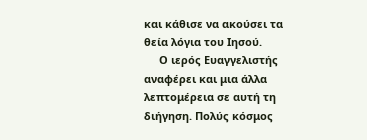και κάθισε να ακούσει τα θεία λόγια του Ιησού.
     Ο ιερός Ευαγγελιστής αναφέρει και μια άλλα λεπτομέρεια σε αυτή τη διήγηση. Πολύς κόσμος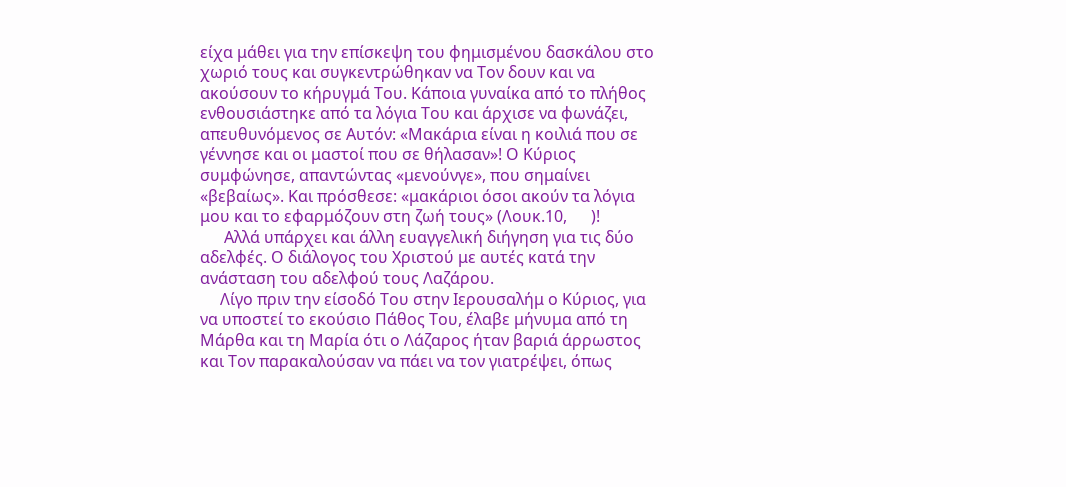είχα μάθει για την επίσκεψη του φημισμένου δασκάλου στο χωριό τους και συγκεντρώθηκαν να Τον δουν και να ακούσουν το κήρυγμά Του. Κάποια γυναίκα από το πλήθος ενθουσιάστηκε από τα λόγια Του και άρχισε να φωνάζει, απευθυνόμενος σε Αυτόν: «Μακάρια είναι η κοιλιά που σε γέννησε και οι μαστοί που σε θήλασαν»! Ο Κύριος συμφώνησε, απαντώντας «μενούνγε», που σημαίνει «βεβαίως». Και πρόσθεσε: «μακάριοι όσοι ακούν τα λόγια μου και το εφαρμόζουν στη ζωή τους» (Λουκ.10,      )!
      Αλλά υπάρχει και άλλη ευαγγελική διήγηση για τις δύο αδελφές. Ο διάλογος του Χριστού με αυτές κατά την ανάσταση του αδελφού τους Λαζάρου.
     Λίγο πριν την είσοδό Του στην Ιερουσαλήμ ο Κύριος, για να υποστεί το εκούσιο Πάθος Του, έλαβε μήνυμα από τη Μάρθα και τη Μαρία ότι ο Λάζαρος ήταν βαριά άρρωστος και Τον παρακαλούσαν να πάει να τον γιατρέψει, όπως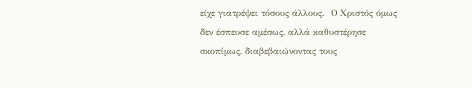είχε γιατρέψει τόσους άλλους.  Ο Χριστός όμως δεν έσπευσε αμέσως, αλλά καθυστέρησε σκοπίμως, διαβεβαιώνοντας τους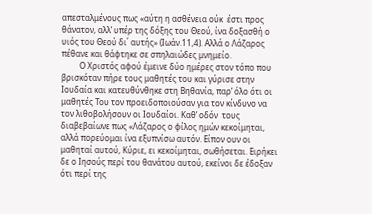απεσταλμένους πως «αύτη η ασθένεια ούκ  έστι προς θάνατον, αλλ’ υπέρ της δόξης του Θεού, ίνα δοξασθή ο υιός του Θεού δι΄ αυτής» (Ιωάν.11,4). Αλλά ο Λάζαρος πέθανε και θάφτηκε σε σπηλαιώδες μνημείο.
         Ο Χριστός αφού έμεινε δύο ημέρες στον τόπο που βρισκόταν πήρε τους μαθητές του και γύρισε στην Ιουδαία και κατευθύνθηκε στη Βηθανία, παρ’ όλο ότι οι μαθητές Του τον προειδοποιούσαν για τον κίνδυνο να τον λιθοβολήσουν οι Ιουδαίοι. Καθ’ οδόν  τους διαβεβαίωνε πως «Λάζαρος ο φίλος ημών κεκοίμηται, αλλά πορεύομαι ίνα εξυπνίσω αυτόν. Είπον ουν οι μαθηταί αυτού, Κύριε, ει κεκοίμηται, σωθήσεται. Ειρήκει δε ο Ιησούς περί του θανάτου αυτού, εκείνοι δε έδοξαν ότι περί της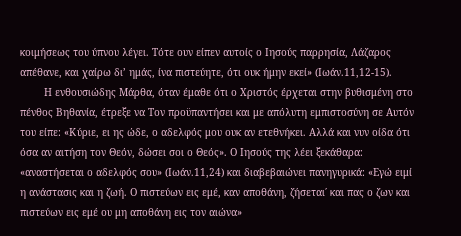κοιμήσεως του ύπνου λέγει. Τότε ουν είπεν αυτοίς ο Ιησούς παρρησία, Λάζαρος απέθανε, και χαίρω δι’ ημάς, ίνα πιστεύητε, ότι ουκ ήμην εκεί» (Ιωάν.11,12-15).
        Η ενθουσιώδης Μάρθα, όταν έμαθε ότι ο Χριστός έρχεται στην βυθισμένη στο πένθος Βηθανία, έτρεξε να Τον προϋπαντήσει και με απόλυτη εμπιστοσύνη σε Αυτόν του είπε: «Κύριε, ει ης ώδε, ο αδελφός μου ουκ αν ετεθνήκει. Αλλά και νυν οίδα ότι όσα αν αιτήση τον Θεόν, δώσει σοι ο Θεός». Ο Ιησούς της λέει ξεκάθαρα: «αναστήσεται ο αδελφός σου» (Ιωάν.11,24) και διαβεβαιώνει πανηγυρικά: «Εγώ ειμί η ανάστασις και η ζωή. Ο πιστεύων εις εμέ, καν αποθάνη, ζήσεται΄ και πας ο ζων και πιστεύων εις εμέ ου μη αποθάνη εις τον αιώνα»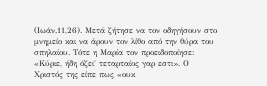(Ιωάν.11,26). Μετά ζήτησε να τον οδηγήσουν στο μνημείο και να άρουν τον λίθο από την θύρα του σπηλαίου. Τότε η Μαρία τον προειδοποίησε: «Κύριε, ήδη όζει΄ τεταρταίος γαρ εστι». Ο Χριστός της είπε πως «ουκ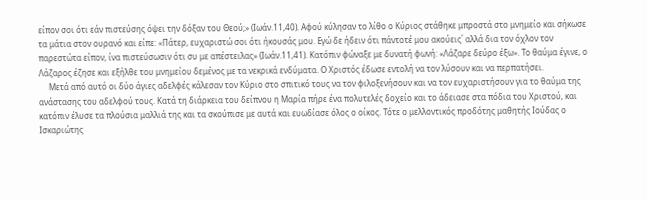είπον σοι ότι εάν πιστεύσης όψει την δόξαν του Θεού;» (Ιωάν.11,40). Αφού κύλησαν το λίθο ο Κύριος στάθηκε μπροστά στο μνημείο και σήκωσε τα μάτια στον ουρανό και είπε: «Πάτερ, ευχαριστώ σοι ότι ήκουσάς μου. Εγώ δε ήδειν ότι πάντοτέ μου ακούεις΄ αλλά δια τον όχλον τον παρεστώτα είπον, ίνα πιστεύσωσιν ότι συ με απέστειλας» (Ιωάν.11,41). Κατόπιν φώναξε με δυνατή φωνή: «Λάζαρε δεύρο έξω». Το θαύμα έγινε, ο Λάζαρος έζησε και εξήλθε του μνημείου δεμένος με τα νεκρικά ενδύματα. Ο Χριστός έδωσε εντολή να τον λύσουν και να περπατήσει.
     Μετά από αυτό οι δύο άγιες αδελφές κάλεσαν τον Κύριο στο σπιτικό τους να τον φιλοξενήσουν και να τον ευχαριστήσουν για το θαύμα της ανάστασης του αδελφού τους. Κατά τη διάρκεια του δείπνου η Μαρία πήρε ένα πολυτελές δοχείο και το άδειασε στα πόδια του Χριστού, και κατόπιν έλυσε τα πλούσια μαλλιά της και τα σκούπισε με αυτά και ευωδίασε όλος ο οίκος. Τότε ο μελλοντικός προδότης μαθητής Ιούδας ο Ισκαριώτης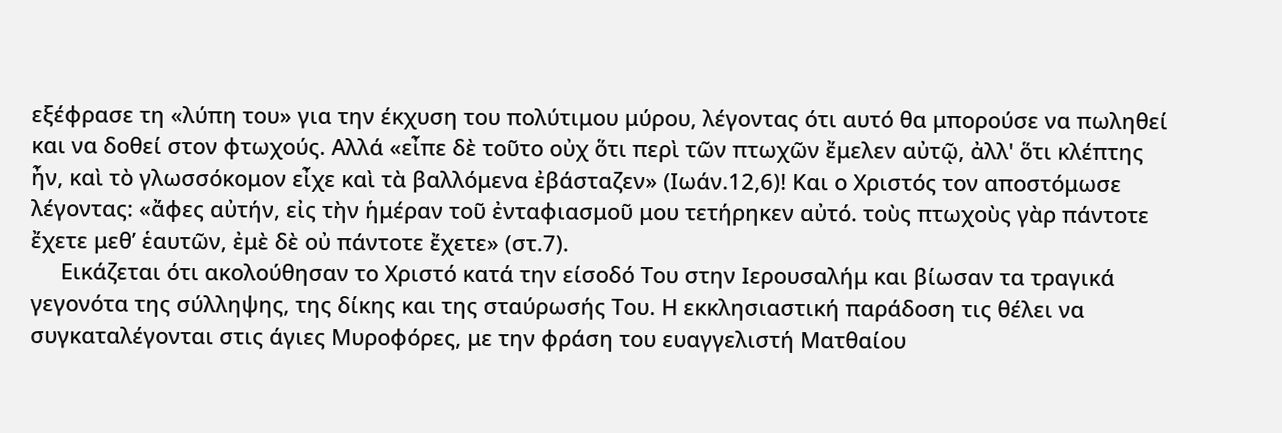εξέφρασε τη «λύπη του» για την έκχυση του πολύτιμου μύρου, λέγοντας ότι αυτό θα μπορούσε να πωληθεί και να δοθεί στον φτωχούς. Αλλά «εἶπε δὲ τοῦτο οὐχ ὅτι περὶ τῶν πτωχῶν ἔμελεν αὐτῷ, ἀλλ' ὅτι κλέπτης ἦν, καὶ τὸ γλωσσόκομον εἶχε καὶ τὰ βαλλόμενα ἐβάσταζεν» (Ιωάν.12,6)! Και ο Χριστός τον αποστόμωσε λέγοντας: «ἄφες αὐτήν, εἰς τὴν ἡμέραν τοῦ ἐνταφιασμοῦ μου τετήρηκεν αὐτό. τοὺς πτωχοὺς γὰρ πάντοτε ἔχετε μεθ’ ἑαυτῶν, ἐμὲ δὲ οὐ πάντοτε ἔχετε» (στ.7).
     Εικάζεται ότι ακολούθησαν το Χριστό κατά την είσοδό Του στην Ιερουσαλήμ και βίωσαν τα τραγικά γεγονότα της σύλληψης, της δίκης και της σταύρωσής Του. Η εκκλησιαστική παράδοση τις θέλει να συγκαταλέγονται στις άγιες Μυροφόρες, με την φράση του ευαγγελιστή Ματθαίου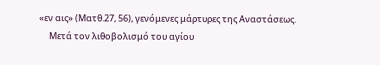«εν αις» (Ματθ.27, 56), γενόμενες μάρτυρες της Αναστάσεως.
     Μετά τον λιθοβολισμό του αγίου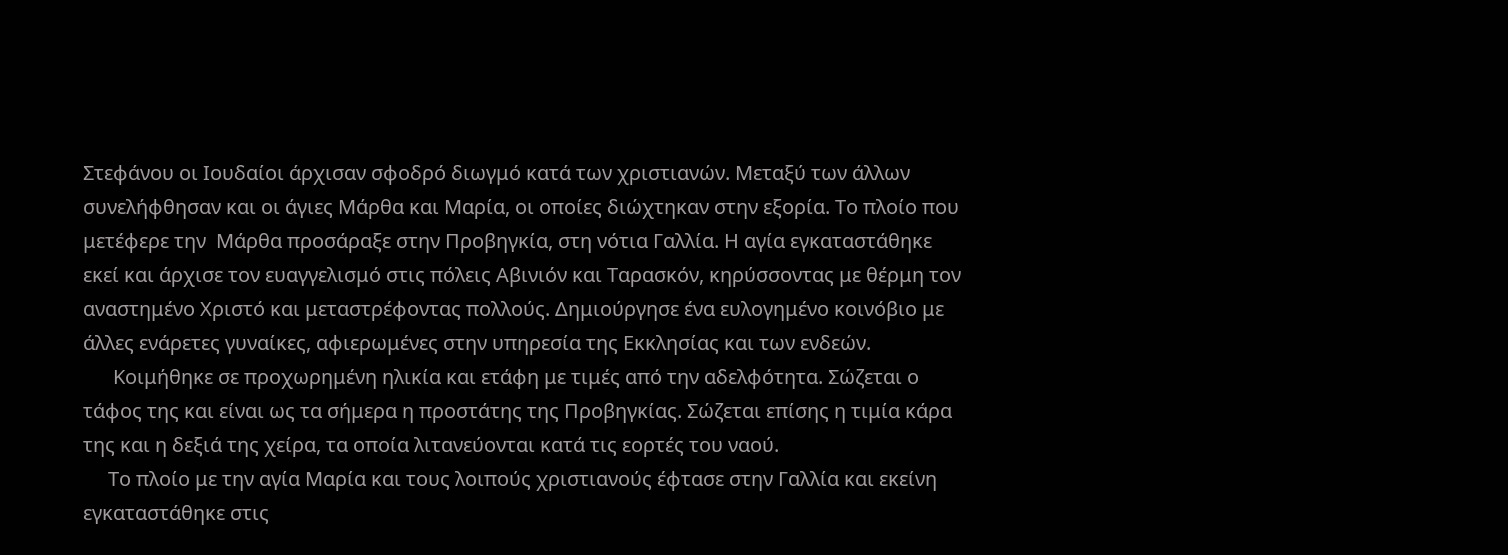Στεφάνου οι Ιουδαίοι άρχισαν σφοδρό διωγμό κατά των χριστιανών. Μεταξύ των άλλων συνελήφθησαν και οι άγιες Μάρθα και Μαρία, οι οποίες διώχτηκαν στην εξορία. Το πλοίο που μετέφερε την  Μάρθα προσάραξε στην Προβηγκία, στη νότια Γαλλία. Η αγία εγκαταστάθηκε εκεί και άρχισε τον ευαγγελισμό στις πόλεις Αβινιόν και Ταρασκόν, κηρύσσοντας με θέρμη τον αναστημένο Χριστό και μεταστρέφοντας πολλούς. Δημιούργησε ένα ευλογημένο κοινόβιο με άλλες ενάρετες γυναίκες, αφιερωμένες στην υπηρεσία της Εκκλησίας και των ενδεών.
      Κοιμήθηκε σε προχωρημένη ηλικία και ετάφη με τιμές από την αδελφότητα. Σώζεται ο τάφος της και είναι ως τα σήμερα η προστάτης της Προβηγκίας. Σώζεται επίσης η τιμία κάρα της και η δεξιά της χείρα, τα οποία λιτανεύονται κατά τις εορτές του ναού.
     Το πλοίο με την αγία Μαρία και τους λοιπούς χριστιανούς έφτασε στην Γαλλία και εκείνη εγκαταστάθηκε στις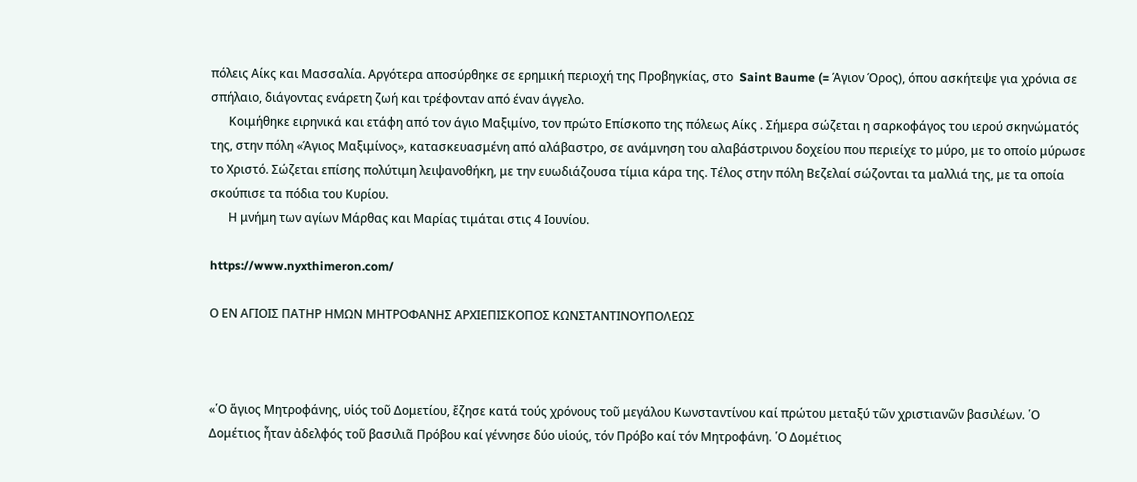πόλεις Αίκς και Μασσαλία. Αργότερα αποσύρθηκε σε ερημική περιοχή της Προβηγκίας, στο  Saint Baume (= Άγιον Όρος), όπου ασκήτεψε για χρόνια σε σπήλαιο, διάγοντας ενάρετη ζωή και τρέφονταν από έναν άγγελο.
      Κοιμήθηκε ειρηνικά και ετάφη από τον άγιο Μαξιμίνο, τον πρώτο Επίσκοπο της πόλεως Αίκς . Σήμερα σώζεται η σαρκοφάγος του ιερού σκηνώματός της, στην πόλη «Άγιος Μαξιμίνος», κατασκευασμένη από αλάβαστρο, σε ανάμνηση του αλαβάστρινου δοχείου που περιείχε το μύρο, με το οποίο μύρωσε το Χριστό. Σώζεται επίσης πολύτιμη λειψανοθήκη, με την ευωδιάζουσα τίμια κάρα της. Τέλος στην πόλη Βεζελαί σώζονται τα μαλλιά της, με τα οποία σκούπισε τα πόδια του Κυρίου.
      Η μνήμη των αγίων Μάρθας και Μαρίας τιμάται στις 4 Ιουνίου.

https://www.nyxthimeron.com/

Ο ΕΝ ΑΓΙΟΙΣ ΠΑΤΗΡ ΗΜΩΝ ΜΗΤΡΟΦΑΝΗΣ ΑΡΧΙΕΠΙΣΚΟΠΟΣ ΚΩΝΣΤΑΝΤΙΝΟΥΠΟΛΕΩΣ



«῾Ο ἅγιος Μητροφάνης, υἱός τοῦ Δομετίου, ἔζησε κατά τούς χρόνους τοῦ μεγάλου Κωνσταντίνου καί πρώτου μεταξύ τῶν χριστιανῶν βασιλέων. ῾Ο Δομέτιος ἦταν ἀδελφός τοῦ βασιλιᾶ Πρόβου καί γέννησε δύο υἱούς, τόν Πρόβο καί τόν Μητροφάνη. ῾Ο Δομέτιος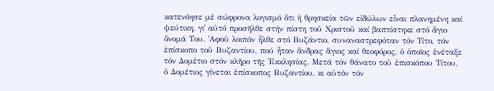κατενόησε μέ σώφρονα λογισμό ὅτι ἡ θρησκεία τῶν εἰδώλων εἶναι πλανημένη καί ψεύτικη, γι᾽ αὐτό προσῆλθε στήν πίστη τοῦ Χριστοῦ καί βαπτίστηκε στό ἄγιο ὄνομά Του. ᾽Αφοῦ λοιπόν ἦλθε στό Βυζάντιο, συναναστρεφόταν τόν Τίτο, τόν ἐπίσκοπο τοῦ Βυζαντίου, πού ἦταν ἄνδρας ἅγιος καί θεοφόρος, ὁ ὁποῖος ἐνέταξε τόν Δομέτιο στόν κλῆρο τῆς ᾽Εκκλησίας. Μετά τόν θάνατο τοῦ ἐπισκόπου Τίτου, ὁ Δομέτιος γίνεται ἐπίσκοπος Βυζαντίου, κι αὐτόν τόν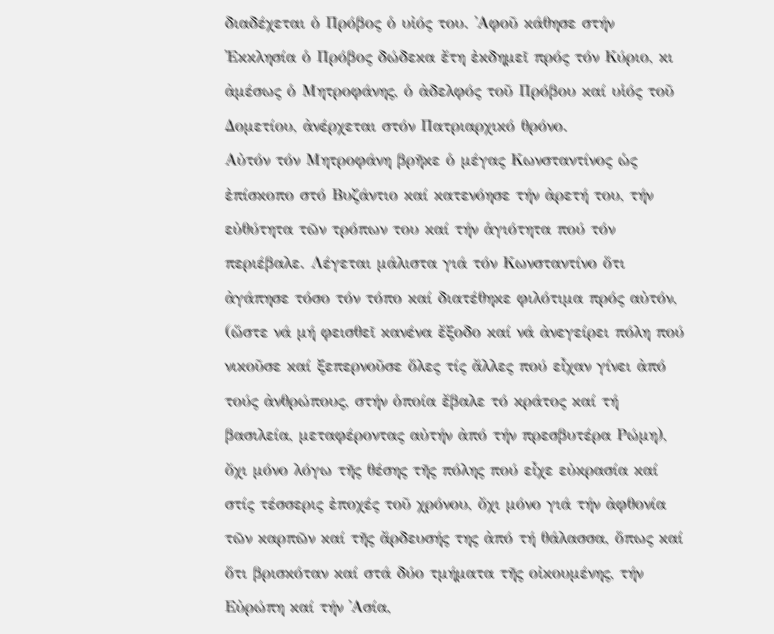διαδέχεται ὁ Πρόβος ὁ υἰός του. ᾽Αφοῦ κάθησε στήν ᾽Εκκλησία ὁ Πρόβος δώδεκα ἔτη ἐκδημεῖ πρός τόν Κύριο, κι ἀμέσως ὁ Μητροφάνης, ὁ ἀδελφός τοῦ Πρόβου καί υἱός τοῦ Δομετίου, ἀνέρχεται στόν Πατριαρχικό θρόνο.
Αὐτόν τόν Μητροφάνη βρῆκε ὁ μέγας Κωνσταντίνος ὡς ἐπίσκοπο στό Βυζάντιο καί κατενόησε τήν ἀρετή του, τήν εὐθύτητα τῶν τρόπων του καί τήν ἁγιότητα πού τόν περιέβαλε. Λέγεται μάλιστα γιά τόν Κωνσταντίνο ὅτι ἀγάπησε τόσο τόν τόπο καί διατέθηκε φιλότιμα πρός αὐτόν, (ὥστε νά μή φεισθεῖ κανένα ἔξοδο καί νά ἀνεγείρει πόλη πού νικοῦσε καί ξεπερνοῦσε ὅλες τίς ἄλλες πού εἶχαν γίνει ἀπό τούς ἀνθρώπους, στήν ὁποία ἔβαλε τό κράτος καί τή βασιλεία, μεταφέροντας αὐτήν ἀπό τήν πρεσβυτέρα Ρώμη), ὄχι μόνο λόγω τῆς θέσης τῆς πόλης πού εἶχε εὐκρασία καί στίς τέσσερις ἐποχές τοῦ χρόνου, ὄχι μόνο γιά τήν ἀφθονία τῶν καρπῶν καί τῆς ἄρδευσής της ἀπό τή θάλασσα, ὅπως καί ὅτι βρισκόταν καί στά δύο τμήματα τῆς οἰκουμένης, τήν Εὐρώπη καί τήν ᾽Ασία,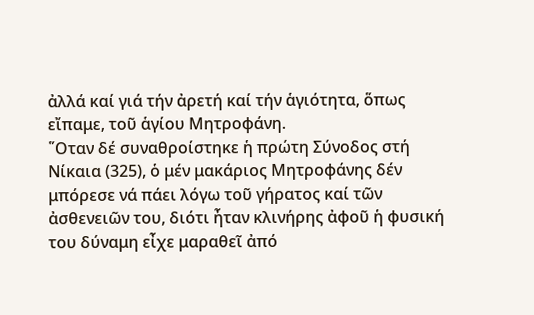ἀλλά καί γιά τήν ἀρετή καί τήν ἁγιότητα, ὅπως εἴπαμε, τοῦ ἁγίου Μητροφάνη.
῞Οταν δέ συναθροίστηκε ἡ πρώτη Σύνοδος στή Νίκαια (325), ὁ μέν μακάριος Μητροφάνης δέν μπόρεσε νά πάει λόγω τοῦ γήρατος καί τῶν ἀσθενειῶν του, διότι ἦταν κλινήρης ἀφοῦ ἡ φυσική του δύναμη εἶχε μαραθεῖ ἀπό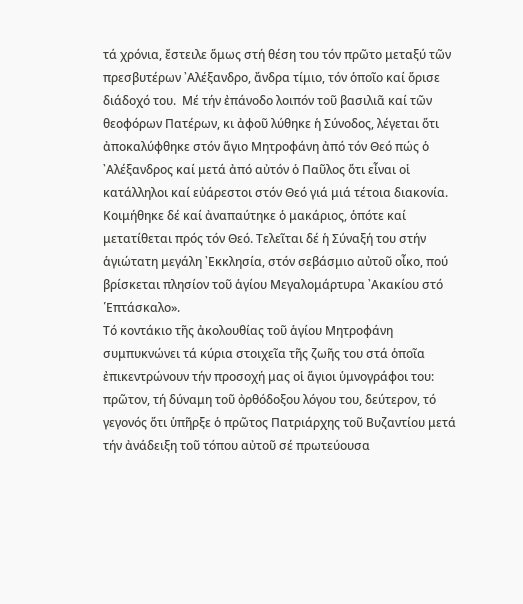τά χρόνια, ἔστειλε ὅμως στή θέση του τόν πρῶτο μεταξύ τῶν πρεσβυτέρων ᾽Αλέξανδρο, ἄνδρα τίμιο, τόν ὁποῖο καί ὅρισε διάδοχό του.  Μέ τήν ἐπάνοδο λοιπόν τοῦ βασιλιᾶ καί τῶν θεοφόρων Πατέρων, κι ἀφοῦ λύθηκε ἡ Σύνοδος, λέγεται ὅτι ἀποκαλύφθηκε στόν ἅγιο Μητροφάνη ἀπό τόν Θεό πώς ὁ ᾽Αλέξανδρος καί μετά ἀπό αὐτόν ὁ Παῦλος ὅτι εἶναι οἱ κατάλληλοι καί εὐάρεστοι στόν Θεό γιά μιά τέτοια διακονία. Κοιμήθηκε δέ καί ἀναπαύτηκε ὁ μακάριος, ὁπότε καί μετατίθεται πρός τόν Θεό. Τελεῖται δέ ἡ Σύναξή του στήν ἁγιώτατη μεγάλη ᾽Εκκλησία, στόν σεβάσμιο αὐτοῦ οἶκο, πού βρίσκεται πλησίον τοῦ ἁγίου Μεγαλομάρτυρα ᾽Ακακίου στό ῾Επτάσκαλο».
Τό κοντάκιο τῆς ἀκολουθίας τοῦ ἁγίου Μητροφάνη συμπυκνώνει τά κύρια στοιχεῖα τῆς ζωῆς του στά ὁποῖα ἐπικεντρώνουν τήν προσοχή μας οἱ ἅγιοι ὑμνογράφοι του: πρῶτον, τή δύναμη τοῦ ὀρθόδοξου λόγου του, δεύτερον, τό γεγονός ὅτι ὑπῆρξε ὁ πρῶτος Πατριάρχης τοῦ Βυζαντίου μετά τήν ἀνάδειξη τοῦ τόπου αὐτοῦ σέ πρωτεύουσα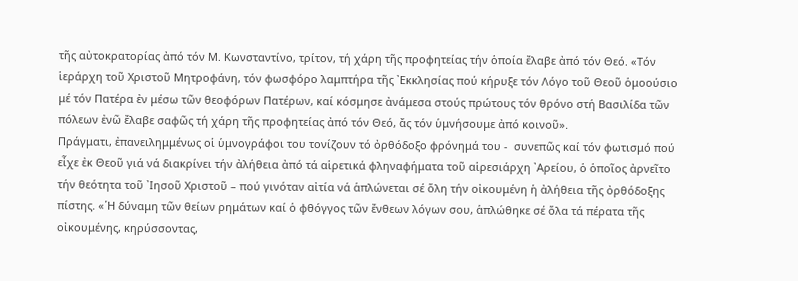τῆς αὐτοκρατορίας ἀπό τόν Μ. Κωνσταντίνο, τρίτον, τή χάρη τῆς προφητείας τήν ὁποία ἔλαβε ἀπό τόν Θεό. «Τόν ἱεράρχη τοῦ Χριστοῦ Μητροφάνη, τόν φωσφόρο λαμπτήρα τῆς ᾽Εκκλησίας πού κήρυξε τόν Λόγο τοῦ Θεοῦ ὁμοούσιο μέ τόν Πατέρα ἐν μέσω τῶν θεοφόρων Πατέρων, καί κόσμησε ἀνάμεσα στούς πρώτους τόν θρόνο στή Βασιλίδα τῶν πόλεων ἐνῶ ἔλαβε σαφῶς τή χάρη τῆς προφητείας ἀπό τόν Θεό, ἄς τόν ὑμνήσουμε ἀπό κοινοῦ».
Πράγματι, ἐπανειλημμένως οἱ ὑμνογράφοι του τονίζουν τό ὀρθόδοξο φρόνημά του -  συνεπῶς καί τόν φωτισμό πού εἶχε ἐκ Θεοῦ γιά νά διακρίνει τήν ἀλήθεια ἀπό τά αἱρετικά φληναφήματα τοῦ αἱρεσιάρχη ᾽Αρείου, ὁ ὁποῖος ἀρνεῖτο τήν θεότητα τοῦ ᾽Ιησοῦ Χριστοῦ – πού γινόταν αἰτία νά ἁπλώνεται σέ ὅλη τήν οἰκουμένη ἡ ἀλήθεια τῆς ὀρθόδοξης πίστης. «῾Η δύναμη τῶν θείων ρημάτων καί ὁ φθόγγος τῶν ἔνθεων λόγων σου, ἁπλώθηκε σέ ὅλα τά πέρατα τῆς οἰκουμένης, κηρύσσοντας,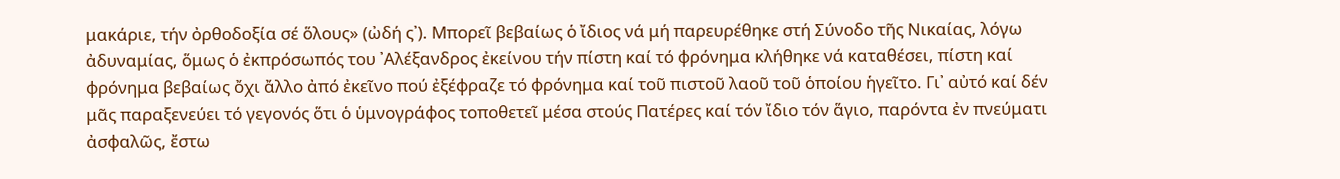μακάριε, τήν ὀρθοδοξία σέ ὅλους» (ὠδή ς᾽). Μπορεῖ βεβαίως ὁ ἴδιος νά μή παρευρέθηκε στή Σύνοδο τῆς Νικαίας, λόγω ἀδυναμίας, ὅμως ὁ ἐκπρόσωπός του ᾽Αλέξανδρος ἐκείνου τήν πίστη καί τό φρόνημα κλήθηκε νά καταθέσει, πίστη καί φρόνημα βεβαίως ὄχι ἄλλο ἀπό ἐκεῖνο πού ἐξέφραζε τό φρόνημα καί τοῦ πιστοῦ λαοῦ τοῦ ὁποίου ἡγεῖτο. Γι᾽ αὐτό καί δέν μᾶς παραξενεύει τό γεγονός ὅτι ὁ ὑμνογράφος τοποθετεῖ μέσα στούς Πατέρες καί τόν ἴδιο τόν ἅγιο, παρόντα ἐν πνεύματι ἀσφαλῶς, ἔστω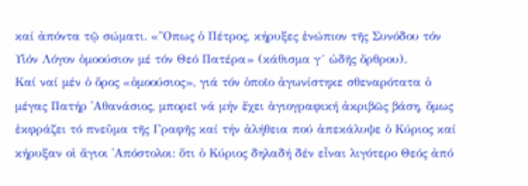καί ἀπόντα τῷ σώματι. «῞Οπως ὁ Πέτρος, κήρυξες ἐνώπιον τῆς Συνόδου τόν Υἱόν Λόγον ὁμοούσιον μέ τόν Θεό Πατέρα» (κάθισμα γ´ ὠδῆς ὄρθρου).
Καί ναί μέν ὁ ὅρος «ὁμοούσιος», γιά τόν ὁποῖο ἀγωνίστηκε σθεναρότατα ὁ μέγας Πατήρ ᾽Αθανάσιος, μπορεῖ νά μήν ἔχει ἁγιογραφική ἀκριβῶς βάση, ὅμως ἐκφράζει τό πνεῦμα τῆς Γραφῆς καί τήν ἀλήθεια πού ἀπεκάλυψε ὁ Κύριος καί κήρυξαν οἱ ἄγιοι ᾽Απόστολοι: ὅτι ὁ Κύριος δηλαδή δέν εἶναι λιγότερο Θεός ἀπό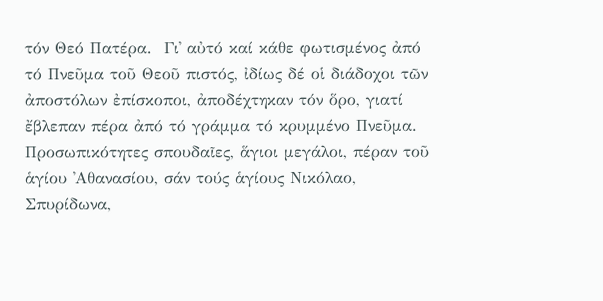τόν Θεό Πατέρα.  Γι᾽ αὐτό καί κάθε φωτισμένος ἀπό τό Πνεῦμα τοῦ Θεοῦ πιστός, ἰδίως δέ οἱ διάδοχοι τῶν ἀποστόλων ἐπίσκοποι, ἀποδέχτηκαν τόν ὅρο, γιατί ἔβλεπαν πέρα ἀπό τό γράμμα τό κρυμμένο Πνεῦμα. Προσωπικότητες σπουδαῖες, ἅγιοι μεγάλοι, πέραν τοῦ ἁγίου ᾽Αθανασίου, σάν τούς ἁγίους Νικόλαο, Σπυρίδωνα,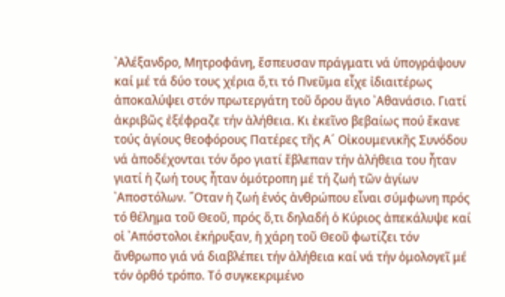᾽Αλέξανδρο, Μητροφάνη, ἔσπευσαν πράγματι νά ὑπογράψουν καί μέ τά δύο τους χέρια ὅ,τι τό Πνεῦμα εἶχε ἰδιαιτέρως ἀποκαλύψει στόν πρωτεργάτη τοῦ ὅρου ἅγιο ᾽Αθανάσιο. Γιατί ἀκριβῶς ἐξέφραζε τήν ἀλήθεια. Κι ἐκεῖνο βεβαίως πού ἔκανε τούς ἁγίους θεοφόρους Πατέρες τῆς Α´ Οἰκουμενικῆς Συνόδου νά ἀποδέχονται τόν ὅρο γιατί ἔβλεπαν τήν ἀλήθεια του ἦταν γιατί ἡ ζωή τους ἦταν ὁμότροπη μέ τή ζωή τῶν ἁγίων ᾽Αποστόλων. ῞Οταν ἡ ζωή ἑνός ἀνθρώπου εἶναι σύμφωνη πρός τό θέλημα τοῦ Θεοῦ, πρός ὅ,τι δηλαδή ὁ Κύριος ἀπεκάλυψε καί οἱ ᾽Απόστολοι ἐκήρυξαν, ἡ χάρη τοῦ Θεοῦ φωτίζει τόν ἄνθρωπο γιά νά διαβλέπει τήν ἀλήθεια καί νά τήν ὁμολογεῖ μέ τόν ὀρθό τρόπο. Τό συγκεκριμένο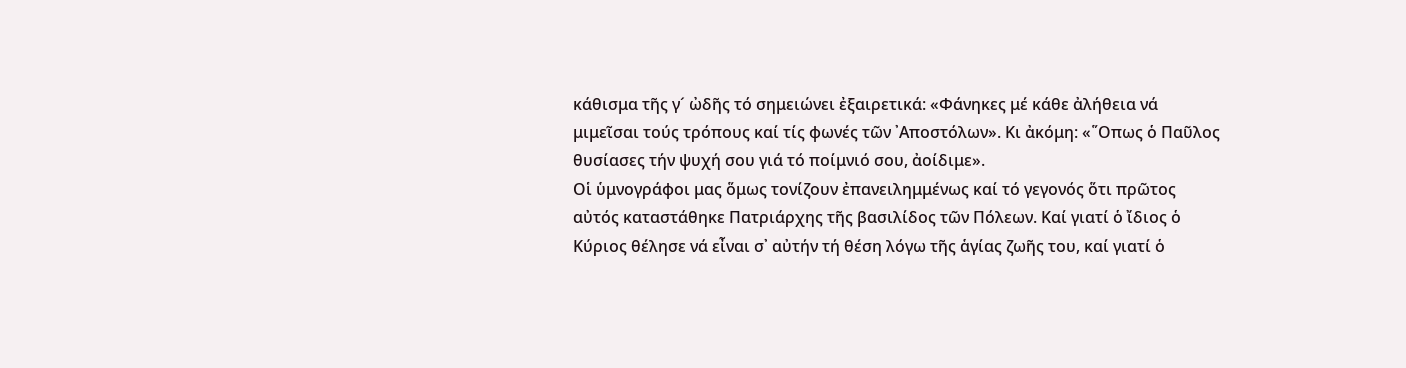κάθισμα τῆς γ´ ὠδῆς τό σημειώνει ἐξαιρετικά: «Φάνηκες μέ κάθε ἀλήθεια νά μιμεῖσαι τούς τρόπους καί τίς φωνές τῶν ᾽Αποστόλων». Κι ἀκόμη: «῞Οπως ὁ Παῦλος θυσίασες τήν ψυχή σου γιά τό ποίμνιό σου, ἀοίδιμε».
Οἱ ὑμνογράφοι μας ὅμως τονίζουν ἐπανειλημμένως καί τό γεγονός ὅτι πρῶτος αὐτός καταστάθηκε Πατριάρχης τῆς βασιλίδος τῶν Πόλεων. Καί γιατί ὁ ἴδιος ὁ Κύριος θέλησε νά εἶναι σ᾽ αὐτήν τή θέση λόγω τῆς ἁγίας ζωῆς του, καί γιατί ὁ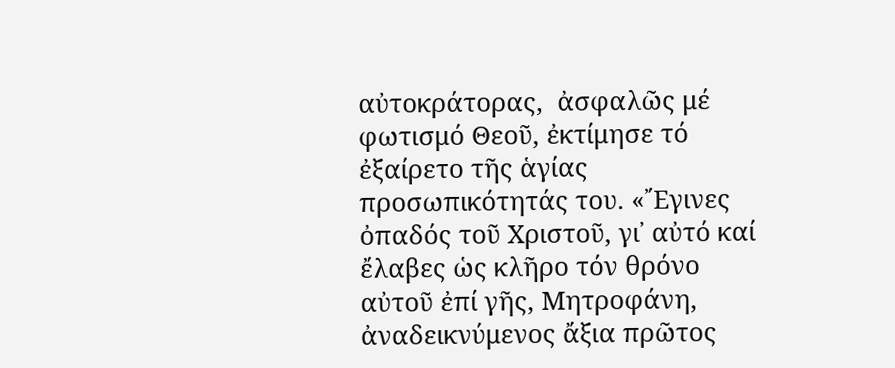αὐτοκράτορας,  ἀσφαλῶς μέ φωτισμό Θεοῦ, ἐκτίμησε τό ἐξαίρετο τῆς ἁγίας προσωπικότητάς του. «῎Εγινες ὀπαδός τοῦ Χριστοῦ, γι᾽ αὐτό καί ἔλαβες ὡς κλῆρο τόν θρόνο αὐτοῦ ἐπί γῆς, Μητροφάνη, ἀναδεικνύμενος ἄξια πρῶτος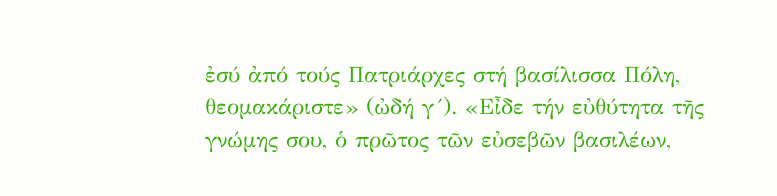ἐσύ ἀπό τούς Πατριάρχες στή βασίλισσα Πόλη, θεομακάριστε» (ὠδή γ´). «Εἶδε τήν εὐθύτητα τῆς γνώμης σου, ὁ πρῶτος τῶν εὐσεβῶν βασιλέων,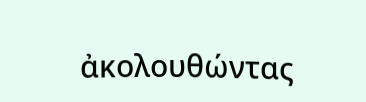ἀκολουθώντας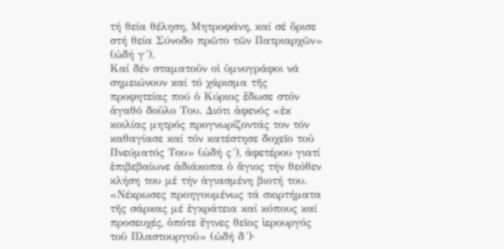τή θεία θέληση, Μητροφάνη, καί σέ ὅρισε στή θεία Σύνοδο πρῶτο τῶν Πατριαρχῶν» (ὠδή γ´).
Καί δέν σταματοῦν οἱ ὑμνογράφοι νά σημειώνουν καί τό χάρισμα τῆς προφητείας πού ὁ Κύριος ἔδωσε στόν ἀγαθό δοῦλο Του. Διότι ἀφενός «ἐκ κοιλίας μητρός προγνωρίζοντάς τον τόν καθαγίασε καί τόν κατέστησε δοχεῖο τοῦ Πνεύματός Του» (ὠδή ς´), ἀφετέρου γιατί ἐπιβεβαίωνε ἀδιάκοπα ὁ ἅγιος τήν θεόθεν κλήση του μέ τήν ἁγιασμένη βιοτή του. «Νέκρωσες προηγουμένως τά σκιρτήματα τῆς σάρκας μέ ἐγκράτεια καί κόπους καί προσευχές, ὁπότε ἔγινες θεῖος ἱερουργός τοῦ Πλαστουργοῦ» (ὠδή δ´)·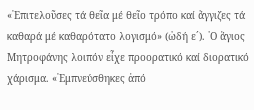«᾽Επιτελοῦσες τά θεῖα μέ θεῖο τρόπο καί ἄγγιζες τά καθαρά μέ καθαρότατο λογισμό» (ὠδή ε´). ῾Ο ἅγιος Μητροφάνης λοιπόν εἶχε προορατικό καί διορατικό χάρισμα. «᾽Εμπνεύσθηκες ἀπό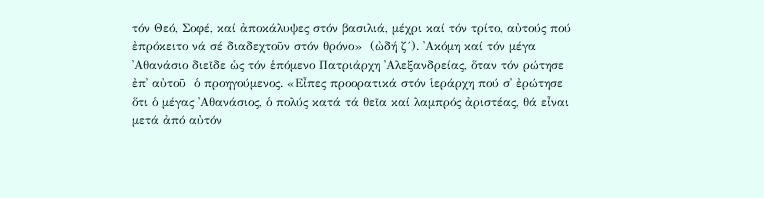τόν Θεό, Σοφέ, καί ἀποκάλυψες στόν βασιλιά, μέχρι καί τόν τρίτο, αὐτούς πού ἐπρόκειτο νά σέ διαδεχτοῦν στόν θρόνο»  (ὠδή ζ´). ᾽Ακόμη καί τόν μέγα  ᾽Αθανάσιο διεῖδε ὡς τόν ἑπόμενο Πατριάρχη ᾽Αλεξανδρείας, ὅταν τόν ρώτησε ἐπ᾽ αὐτοῦ  ὁ προηγούμενος. «Εἶπες προορατικά στόν ἱεράρχη πού σ᾽ ἐρώτησε ὅτι ὁ μέγας ᾽Αθανάσιος, ὁ πολύς κατά τά θεῖα καί λαμπρός ἀριστέας, θά εἶναι μετά ἀπό αὐτόν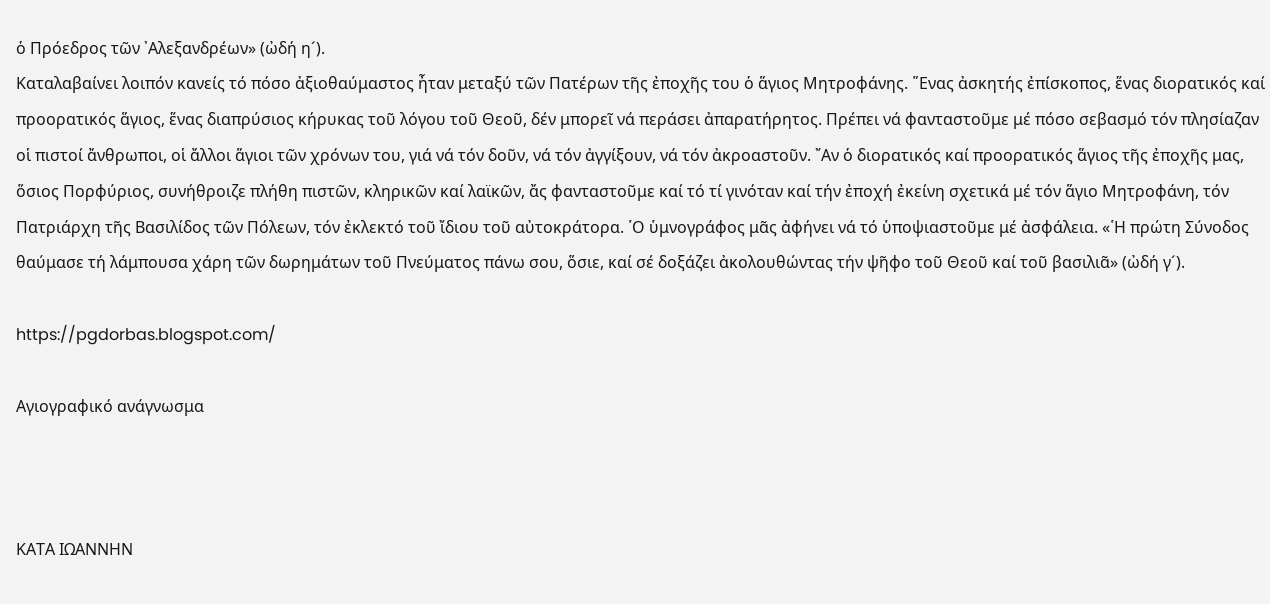ὁ Πρόεδρος τῶν ᾽Αλεξανδρέων» (ὠδή η´).
Καταλαβαίνει λοιπόν κανείς τό πόσο ἀξιοθαύμαστος ἦταν μεταξύ τῶν Πατέρων τῆς ἐποχῆς του ὁ ἅγιος Μητροφάνης. ῞Ενας ἀσκητής ἐπίσκοπος, ἕνας διορατικός καί προορατικός ἅγιος, ἕνας διαπρύσιος κήρυκας τοῦ λόγου τοῦ Θεοῦ, δέν μπορεῖ νά περάσει ἀπαρατήρητος. Πρέπει νά φανταστοῦμε μέ πόσο σεβασμό τόν πλησίαζαν οἱ πιστοί ἄνθρωποι, οἱ ἄλλοι ἅγιοι τῶν χρόνων του, γιά νά τόν δοῦν, νά τόν ἀγγίξουν, νά τόν ἀκροαστοῦν. ῎Αν ὁ διορατικός καί προορατικός ἅγιος τῆς ἐποχῆς μας, ὅσιος Πορφύριος, συνήθροιζε πλήθη πιστῶν, κληρικῶν καί λαϊκῶν, ἄς φανταστοῦμε καί τό τί γινόταν καί τήν ἐποχή ἐκείνη σχετικά μέ τόν ἅγιο Μητροφάνη, τόν Πατριάρχη τῆς Βασιλίδος τῶν Πόλεων, τόν ἐκλεκτό τοῦ ἴδιου τοῦ αὐτοκράτορα. ῾Ο ὑμνογράφος μᾶς ἀφήνει νά τό ὑποψιαστοῦμε μέ ἀσφάλεια. «῾Η πρώτη Σύνοδος θαύμασε τή λάμπουσα χάρη τῶν δωρημάτων τοῦ Πνεύματος πάνω σου, ὅσιε, καί σέ δοξάζει ἀκολουθώντας τήν ψῆφο τοῦ Θεοῦ καί τοῦ βασιλιᾶ» (ὠδή γ´).

https://pgdorbas.blogspot.com/

Αγιογραφικό ανάγνωσμα



ΚΑΤΑ ΙΩΑΝΝΗΝ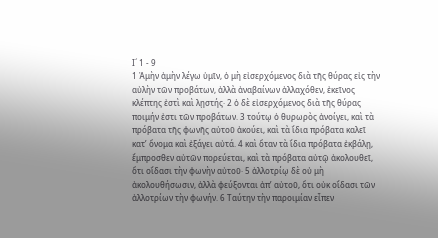Ι´ 1 - 9
1 Ἀμὴν ἀμὴν λέγω ὑμῖν, ὁ μὴ εἰσερχόμενος διὰ τῆς θύρας εἰς τὴν αὐλὴν τῶν προβάτων, ἀλλὰ ἀναβαίνων ἀλλαχόθεν, ἐκεῖνος κλέπτης ἐστὶ καὶ λῃστής· 2 ὁ δὲ εἰσερχόμενος διὰ τῆς θύρας ποιμήν ἐστι τῶν προβάτων. 3 τούτῳ ὁ θυρωρὸς ἀνοίγει, καὶ τὰ πρόβατα τῆς φωνῆς αὐτοῦ ἀκούει, καὶ τὰ ἴδια πρόβατα καλεῖ κατ’ ὄνομα καὶ ἐξάγει αὐτά. 4 καὶ ὅταν τὰ ἴδια πρόβατα ἐκβάλῃ, ἔμπροσθεν αὐτῶν πορεύεται, καὶ τὰ πρόβατα αὐτῷ ἀκολουθεῖ, ὅτι οἴδασι τὴν φωνὴν αὐτοῦ· 5 ἀλλοτρίῳ δὲ οὐ μὴ ἀκολουθήσωσιν, ἀλλὰ φεύξονται ἀπ’ αὐτοῦ, ὅτι οὐκ οἴδασι τῶν ἀλλοτρίων τὴν φωνήν. 6 Ταύτην τὴν παροιμίαν εἶπεν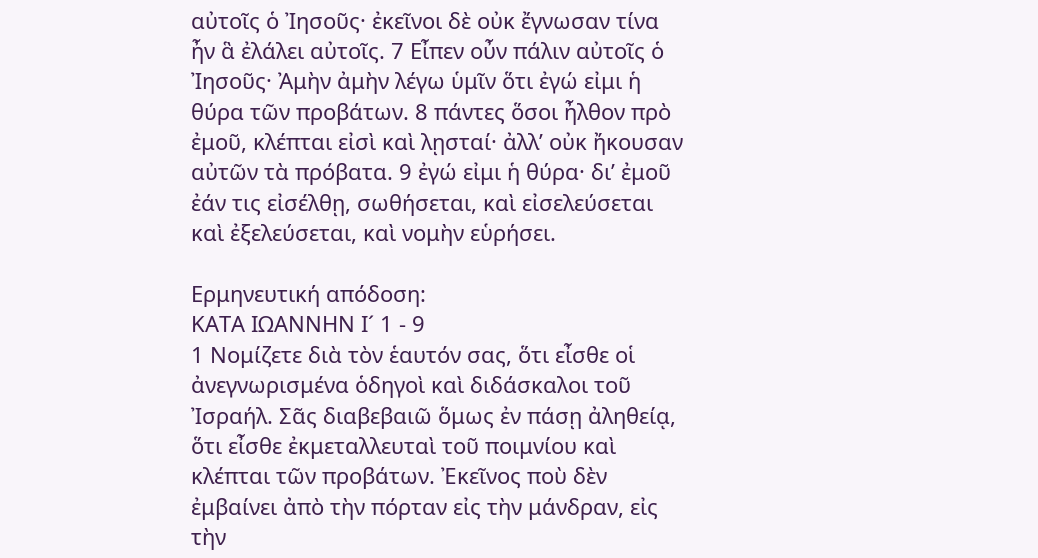αὐτοῖς ὁ Ἰησοῦς· ἐκεῖνοι δὲ οὐκ ἔγνωσαν τίνα ἦν ἃ ἐλάλει αὐτοῖς. 7 Εἶπεν οὖν πάλιν αὐτοῖς ὁ Ἰησοῦς· Ἀμὴν ἀμὴν λέγω ὑμῖν ὅτι ἐγώ εἰμι ἡ θύρα τῶν προβάτων. 8 πάντες ὅσοι ἦλθον πρὸ ἐμοῦ, κλέπται εἰσὶ καὶ λῃσταί· ἀλλ’ οὐκ ἤκουσαν αὐτῶν τὰ πρόβατα. 9 ἐγώ εἰμι ἡ θύρα· δι’ ἐμοῦ ἐάν τις εἰσέλθῃ, σωθήσεται, καὶ εἰσελεύσεται καὶ ἐξελεύσεται, καὶ νομὴν εὑρήσει.

Ερμηνευτική απόδοση:
ΚΑΤΑ ΙΩΑΝΝΗΝ Ι´ 1 - 9
1 Νομίζετε διὰ τὸν ἑαυτόν σας, ὅτι εἶσθε οἱ ἀνεγνωρισμένα ὁδηγοὶ καὶ διδάσκαλοι τοῦ Ἰσραήλ. Σᾶς διαβεβαιῶ ὅμως ἐν πάσῃ ἀληθείᾳ, ὅτι εἶσθε ἐκμεταλλευταὶ τοῦ ποιμνίου καὶ κλέπται τῶν προβάτων. Ἐκεῖνος ποὺ δὲν ἐμβαίνει ἀπὸ τὴν πόρταν εἰς τὴν μάνδραν, εἰς τὴν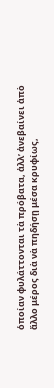ὁποίαν φυλάττονται τὰ πρόβατα, ἀλλ’ ἀνεβαίνει ἀπὸ ἄλλο μέρος διὰ νὰ πηδήσῃ μέσα κρυφίως,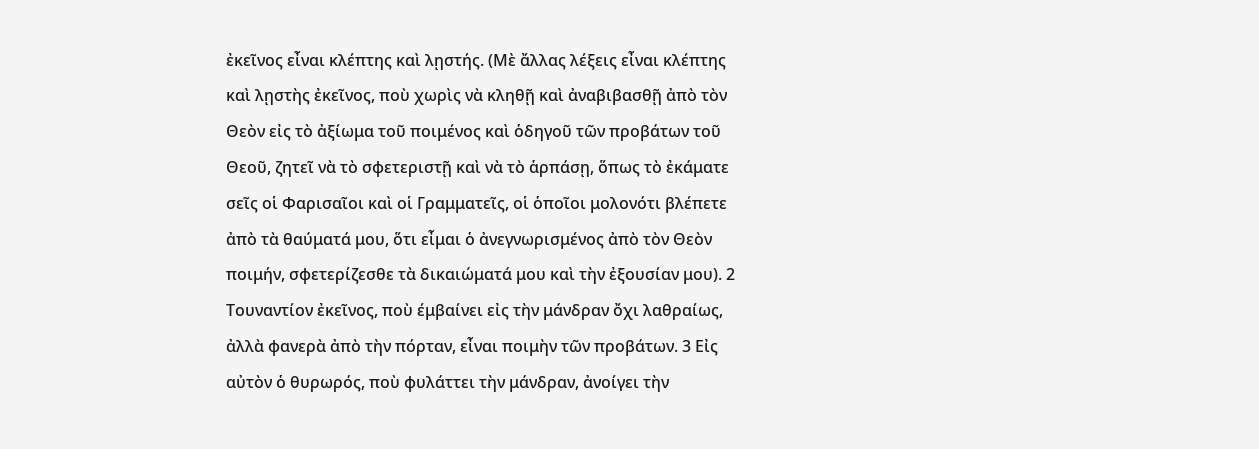ἐκεῖνος εἶναι κλέπτης καὶ λῃστής. (Μὲ ἄλλας λέξεις εἶναι κλέπτης καὶ λῃστὴς ἐκεῖνος, ποὺ χωρὶς νὰ κληθῇ καὶ ἀναβιβασθῇ ἀπὸ τὸν Θεὸν εἰς τὸ ἀξίωμα τοῦ ποιμένος καὶ ὁδηγοῦ τῶν προβάτων τοῦ Θεοῦ, ζητεῖ νὰ τὸ σφετεριστῇ καὶ νὰ τὸ ἁρπάσῃ, ὅπως τὸ ἐκάματε σεῖς οἱ Φαρισαῖοι καὶ οἱ Γραμματεῖς, οἱ ὁποῖοι μολονότι βλέπετε ἀπὸ τὰ θαύματά μου, ὅτι εἶμαι ὁ ἀνεγνωρισμένος ἀπὸ τὸν Θεὸν ποιμήν, σφετερίζεσθε τὰ δικαιώματά μου καὶ τὴν ἐξουσίαν μου). 2 Τουναντίον ἐκεῖνος, ποὺ έμβαίνει εἰς τὴν μάνδραν ὄχι λαθραίως, ἀλλὰ φανερὰ ἀπὸ τὴν πόρταν, εἶναι ποιμὴν τῶν προβάτων. 3 Εἰς αὐτὸν ὁ θυρωρός, ποὺ φυλάττει τὴν μάνδραν, ἀνοίγει τὴν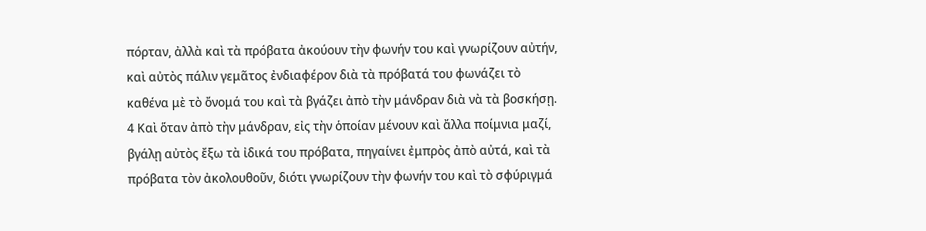πόρταν, ἀλλὰ καὶ τὰ πρόβατα ἀκούουν τὴν φωνήν του καὶ γνωρίζουν αὐτήν, καὶ αὐτὸς πάλιν γεμᾶτος ἐνδιαφέρον διὰ τὰ πρόβατά του φωνάζει τὸ καθένα μὲ τὸ ὄνομά του καὶ τὰ βγάζει ἀπὸ τὴν μάνδραν διὰ νὰ τὰ βοσκήσῃ. 4 Καὶ ὅταν ἀπὸ τὴν μάνδραν, εἰς τὴν ὁποίαν μένουν καὶ ἄλλα ποίμνια μαζί, βγάλῃ αὐτὸς ἔξω τὰ ἰδικά του πρόβατα, πηγαίνει ἐμπρὸς ἀπὸ αὐτά, καὶ τὰ πρόβατα τὸν ἀκολουθοῦν, διότι γνωρίζουν τὴν φωνήν του καὶ τὸ σφύριγμά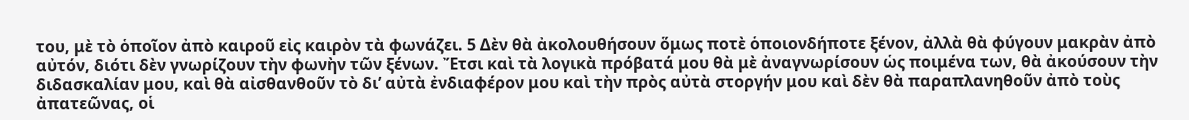του, μὲ τὸ ὁποῖον ἀπὸ καιροῦ εἰς καιρὸν τὰ φωνάζει. 5 Δὲν θὰ ἀκολουθήσουν ὅμως ποτὲ ὁποιονδήποτε ξένον, ἀλλὰ θὰ φύγουν μακρὰν ἀπὸ αὐτόν, διότι δὲν γνωρίζουν τὴν φωνὴν τῶν ξένων. Ἔτσι καὶ τὰ λογικὰ πρόβατά μου θὰ μὲ ἀναγνωρίσουν ὡς ποιμένα των, θὰ ἀκούσουν τὴν διδασκαλίαν μου, καὶ θὰ αἰσθανθοῦν τὸ δι’ αὐτὰ ἐνδιαφέρον μου καὶ τὴν πρὸς αὐτὰ στοργήν μου καὶ δὲν θὰ παραπλανηθοῦν ἀπὸ τοὺς ἀπατεῶνας, οἱ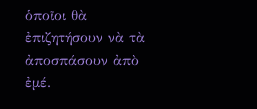ὁποῖοι θὰ ἐπιζητήσουν νὰ τὰ ἀποσπάσουν ἀπὸ ἐμέ.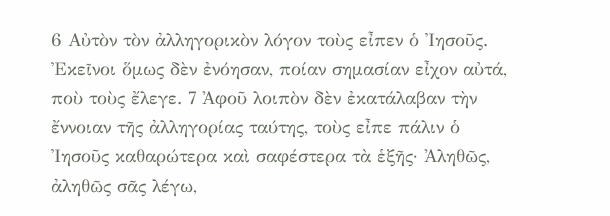6 Αὐτὸν τὸν ἀλληγορικὸν λόγον τοὺς εἶπεν ὁ Ἰησοῦς. Ἐκεῖνοι ὅμως δὲν ἐνόησαν, ποίαν σημασίαν εἶχον αὐτά, ποὺ τοὺς ἔλεγε. 7 Ἀφοῦ λοιπὸν δὲν ἐκατάλαβαν τὴν ἔννοιαν τῆς ἀλληγορίας ταύτης, τοὺς εἶπε πάλιν ὁ Ἰησοῦς καθαρώτερα καὶ σαφέστερα τὰ ἑξῆς· Ἀληθῶς, ἀληθῶς σᾶς λέγω,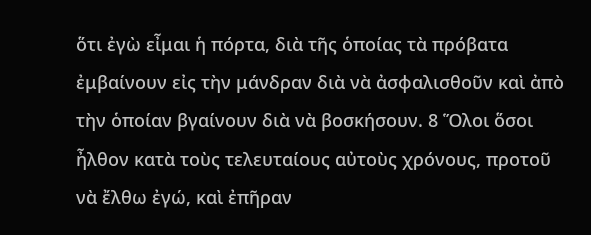ὅτι ἐγὼ εἶμαι ἡ πόρτα, διὰ τῆς ὁποίας τὰ πρόβατα ἐμβαίνουν εἰς τὴν μάνδραν διὰ νὰ ἀσφαλισθοῦν καὶ ἀπὸ τὴν ὁποίαν βγαίνουν διὰ νὰ βοσκήσουν. 8 Ὅλοι ὅσοι ἦλθον κατὰ τοὺς τελευταίους αὐτοὺς χρόνους, προτοῦ νὰ ἔλθω ἐγώ, καὶ ἐπῆραν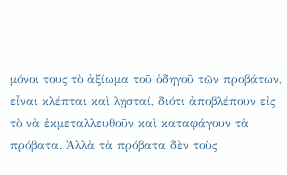μόνοι τους τὸ ἀξίωμα τοῦ ὁδηγοῦ τῶν προβάτων, εἶναι κλέπται καὶ λῃσταί, διότι ἀποβλέπουν εἰς τὸ νὰ ἐκμεταλλευθοῦν καὶ καταφάγουν τὰ πρόβατα. Ἀλλὰ τὰ πρόβατα δὲν τοὺς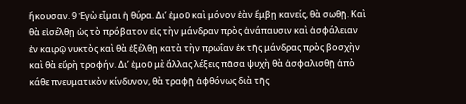ἤκουσαν. 9 Ἐγὼ εἶμαι ἡ θύρα. Δι’ ἐμοῦ καὶ μόνον ἐὰν ἔμβῃ κανείς, θὰ σωθῇ. Καὶ θὰ εἰσέλθῃ ὡς τὸ πρόβατον εἰς τὴν μάνδραν πρὸς ἀνάπαυσιν καὶ ἀσφάλειαν ἐν καιρῷ νυκτὸς καὶ θὰ ἐξέλθῃ κατὰ τὴν πρωΐαν ἐκ τῆς μάνδρας πρὸς βοσχὴν καὶ θὰ εὔρὴ τροφήν. Δι’ ἐμοῦ μὲ ἄλλας λέξεις πᾶσα ψυχὴ θὰ ἀσφαλισθῇ ἀπὸ κάθε πνευματικὸν κίνδυνον, θὰ τραφῇ ἀφθόνως διὰ τῆς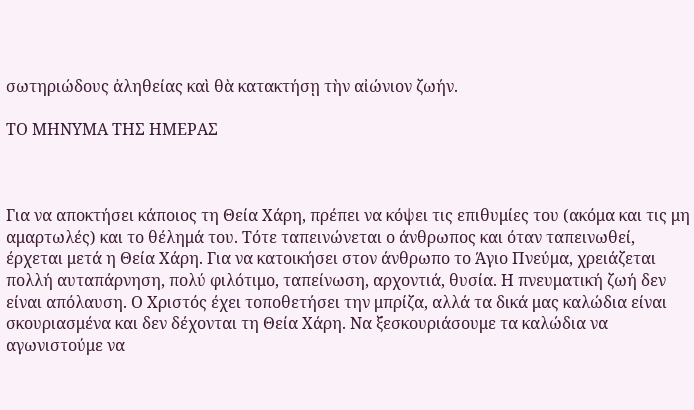σωτηριώδους ἀληθείας καὶ θὰ κατακτήσῃ τὴν αἰώνιον ζωήν.

ΤΟ ΜΗΝΥΜΑ ΤΗΣ ΗΜΕΡΑΣ



Για να αποκτήσει κάποιος τη Θεία Χάρη, πρέπει να κόψει τις επιθυμίες του (ακόμα και τις μη αμαρτωλές) και το θέλημά του. Τότε ταπεινώνεται ο άνθρωπος και όταν ταπεινωθεί, έρχεται μετά η Θεία Χάρη. Για να κατοικήσει στον άνθρωπο το Άγιο Πνεύμα, χρειάζεται πολλή αυταπάρνηση, πολύ φιλότιμο, ταπείνωση, αρχοντιά, θυσία. Η πνευματική ζωή δεν είναι απόλαυση. Ο Χριστός έχει τοποθετήσει την μπρίζα, αλλά τα δικά μας καλώδια είναι σκουριασμένα και δεν δέχονται τη Θεία Χάρη. Να ξεσκουριάσουμε τα καλώδια να αγωνιστούμε να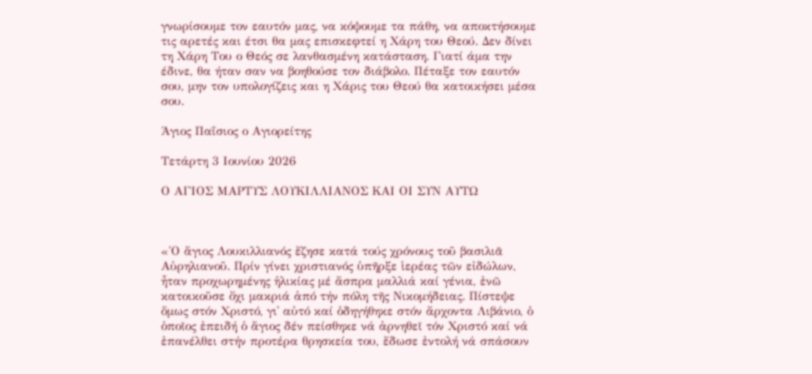γνωρίσουμε τον εαυτόν μας, να κόψουμε τα πάθη, να αποκτήσουμε τις αρετές και έτσι θα μας επισκεφτεί η Χάρη του Θεού. Δεν δίνει τη Χάρη Του ο Θεός σε λανθασμένη κατάσταση. Γιατί άμα την έδινε, θα ήταν σαν να βοηθούσε τον διάβολο. Πέταξε τον εαυτόν σου, μην τον υπολογίζεις και η Χάρις του Θεού θα κατοικήσει μέσα σου.

Άγιος Παΐσιος ο Αγιορείτης

Τετάρτη 3 Ιουνίου 2026

Ο ΑΓΙΟΣ ΜΑΡΤΥΣ ΛΟΥΚΙΛΛΙΑΝΟΣ ΚΑΙ ΟΙ ΣΥΝ ΑΥΤΩ



«῾Ο ἅγιος Λουκιλλιανός ἔζησε κατά τούς χρόνους τοῦ βασιλιᾶ Αὐρηλιανοῦ. Πρίν γίνει χριστιανός ὑπῆρξε ἱερέας τῶν εἰδώλων, ἦταν προχωρημένης ἡλικίας μέ ἄσπρα μαλλιά καί γένια, ἐνῶ κατοικοῦσε ὄχι μακριά ἀπό τήν πόλη τῆς Νικομήδειας. Πίστεψε ὅμως στόν Χριστό, γι᾽ αὐτό καί ὁδηγήθηκε στόν ἄρχοντα Λιβάνιο, ὁ ὁποῖος ἐπειδή ὁ ἅγιος δέν πείσθηκε νά ἀρνηθεῖ τόν Χριστό καί νά ἐπανέλθει στήν προτέρα θρησκεία του, ἔδωσε ἐντολή νά σπάσουν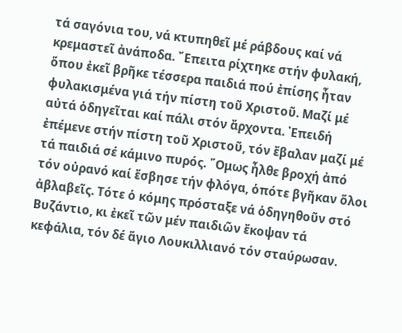τά σαγόνια του, νά κτυπηθεῖ μέ ράβδους καί νά κρεμαστεῖ ἀνάποδα. ῎Επειτα ρίχτηκε στήν φυλακή, ὅπου ἐκεῖ βρῆκε τέσσερα παιδιά πού ἐπίσης ἦταν φυλακισμένα γιά τήν πίστη τοῦ Χριστοῦ. Μαζί μέ αὐτά ὁδηγεῖται καί πάλι στόν ἄρχοντα. ᾽Επειδή ἐπέμενε στήν πίστη τοῦ Χριστοῦ, τόν ἔβαλαν μαζί μέ τά παιδιά σέ κάμινο πυρός. ῞Ομως ἦλθε βροχή ἀπό τόν οὐρανό καί ἔσβησε τήν φλόγα, ὁπότε βγῆκαν ὅλοι ἀβλαβεῖς. Τότε ὁ κόμης πρόσταξε νά ὁδηγηθοῦν στό Βυζάντιο, κι ἐκεῖ τῶν μέν παιδιῶν ἔκοψαν τά κεφάλια, τόν δέ ἅγιο Λουκιλλιανό τόν σταύρωσαν.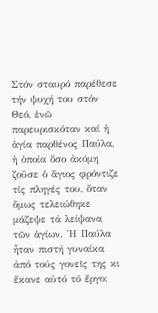Στόν σταυρό παρέθεσε τήν ψυχή του στόν Θεό, ἐνῶ παρευρισκόταν καί ἡ ἁγία παρθένος Παύλα, ἡ ὁποία ὅσο ἀκόμη ζοῦσε ὁ ἅγιος φρόντιζε τίς πληγές του, ὅταν ὅμως τελειώθηκε μάζεψε τά λείψανα τῶν ἁγίων. ῾Η Παύλα ἦταν πιστή γυναίκα ἀπό τούς γονεῖς της κι ἔκανε αὐτό τό ἔργο: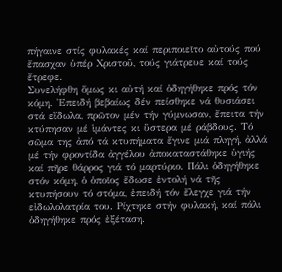πήγαινε στίς φυλακές καί περιποιεῖτο αὐτούς πού ἔπασχαν ὑπέρ Χριστοῦ, τούς γιάτρευε καί τούς ἔτρεφε.
Συνελήφθη ὅμως κι αὐτή καί ὁδηγήθηκε πρός τόν κόμη. ᾽Επειδή βεβαίως δέν πείσθηκε νά θυσιάσει στά εἴδωλα, πρῶτον μέν τήν γύμνωσαν, ἔπειτα τήν κτύπησαν μέ ἱμάντες κι ὕστερα μέ ράβδους. Τό σῶμα της ἀπό τά κτυπήματα ἔγινε μιά πληγή, ἀλλά μέ τήν φροντίδα ἀγγέλου ἀποκαταστάθηκε ὑγιής καί πῆρε θάρρος γιά τό μαρτύριο. Πάλι ὁδηγήθηκε στόν κόμη, ὁ ὁποῖος ἔδωσε ἐντολή νά τῆς κτυπήσουν τό στόμα, ἐπειδή τόν ἔλεγχε γιά τήν εἰδωλολατρία του. Ρίχτηκε στήν φυλακή, καί πάλι ὁδηγήθηκε πρός ἐξέταση.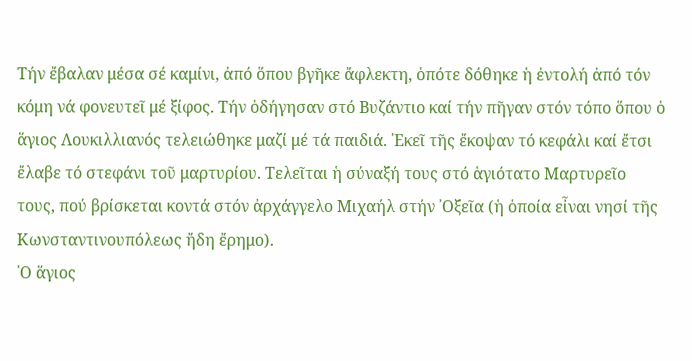Τήν ἔβαλαν μέσα σέ καμίνι, ἀπό ὅπου βγῆκε ἄφλεκτη, ὁπότε δόθηκε ἡ ἐντολή ἀπό τόν κόμη νά φονευτεῖ μέ ξίφος. Τήν ὁδήγησαν στό Βυζάντιο καί τήν πῆγαν στόν τόπο ὅπου ὁ ἅγιος Λουκιλλιανός τελειώθηκε μαζί μέ τά παιδιά. ᾽Εκεῖ τῆς ἔκοψαν τό κεφάλι καί ἔτσι ἔλαβε τό στεφάνι τοῦ μαρτυρίου. Τελεῖται ἡ σύναξή τους στό ἁγιότατο Μαρτυρεῖο τους, πού βρίσκεται κοντά στόν ἀρχάγγελο Μιχαήλ στήν ᾽Οξεῖα (ἡ ὁποία εἶναι νησί τῆς Κωνσταντινουπόλεως ἤδη ἔρημο).
῾Ο ἅγιος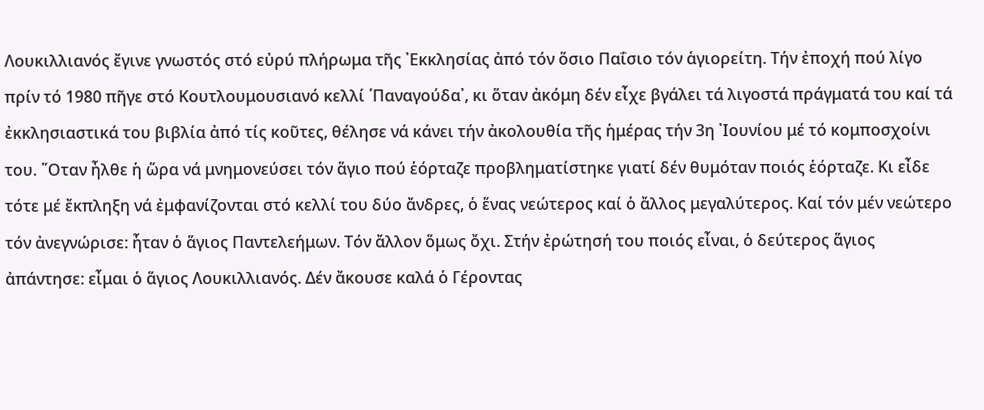Λουκιλλιανός ἔγινε γνωστός στό εὐρύ πλήρωμα τῆς ᾽Εκκλησίας ἀπό τόν ὅσιο Παΐσιο τόν ἁγιορείτη. Τήν ἐποχή πού λίγο πρίν τό 1980 πῆγε στό Κουτλουμουσιανό κελλί ῾Παναγούδα᾽, κι ὅταν ἀκόμη δέν εἶχε βγάλει τά λιγοστά πράγματά του καί τά ἐκκλησιαστικά του βιβλία ἀπό τίς κοῦτες, θέλησε νά κάνει τήν ἀκολουθία τῆς ἡμέρας τήν 3η ᾽Ιουνίου μέ τό κομποσχοίνι του. ῞Οταν ἦλθε ἡ ὥρα νά μνημονεύσει τόν ἅγιο πού ἑόρταζε προβληματίστηκε γιατί δέν θυμόταν ποιός ἑόρταζε. Κι εἶδε τότε μέ ἔκπληξη νά ἐμφανίζονται στό κελλί του δύο ἄνδρες, ὁ ἕνας νεώτερος καί ὁ ἄλλος μεγαλύτερος. Καί τόν μέν νεώτερο τόν ἀνεγνώρισε: ἦταν ὁ ἅγιος Παντελεήμων. Τόν ἄλλον ὅμως ὄχι. Στήν ἐρώτησή του ποιός εἶναι, ὁ δεύτερος ἅγιος ἀπάντησε: εἶμαι ὁ ἅγιος Λουκιλλιανός. Δέν ἄκουσε καλά ὁ Γέροντας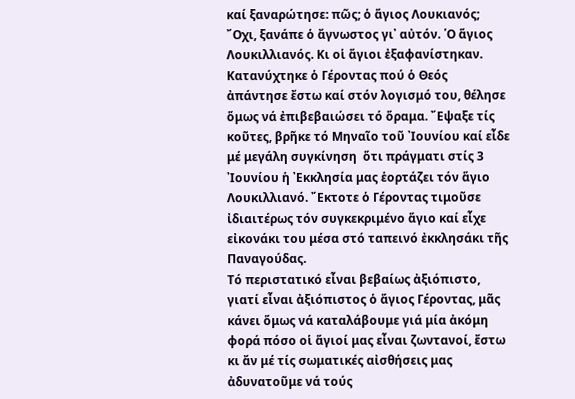καί ξαναρώτησε: πῶς; ὁ ἅγιος Λουκιανός; ῎Οχι, ξανάπε ὁ ἄγνωστος γι᾽ αὐτόν. ῾Ο ἅγιος Λουκιλλιανός. Κι οἱ ἅγιοι ἐξαφανίστηκαν. Κατανύχτηκε ὁ Γέροντας πού ὁ Θεός ἀπάντησε ἔστω καί στόν λογισμό του, θέλησε ὅμως νά ἐπιβεβαιώσει τό ὅραμα. ῎Εψαξε τίς κοῦτες, βρῆκε τό Μηναῖο τοῦ ᾽Ιουνίου καί εἶδε μέ μεγάλη συγκίνηση  ὅτι πράγματι στίς 3 ᾽Ιουνίου ἡ ᾽Εκκλησία μας ἑορτάζει τόν ἅγιο Λουκιλλιανό. ῎Εκτοτε ὁ Γέροντας τιμοῦσε ἰδιαιτέρως τόν συγκεκριμένο ἅγιο καί εἶχε εἰκονάκι του μέσα στό ταπεινό ἐκκλησάκι τῆς Παναγούδας.
Τό περιστατικό εἶναι βεβαίως ἀξιόπιστο, γιατί εἶναι ἀξιόπιστος ὁ ἅγιος Γέροντας, μᾶς κάνει ὅμως νά καταλάβουμε γιά μία ἀκόμη φορά πόσο οἱ ἅγιοί μας εἶναι ζωντανοί, ἔστω κι ἄν μέ τίς σωματικές αἰσθήσεις μας ἀδυνατοῦμε νά τούς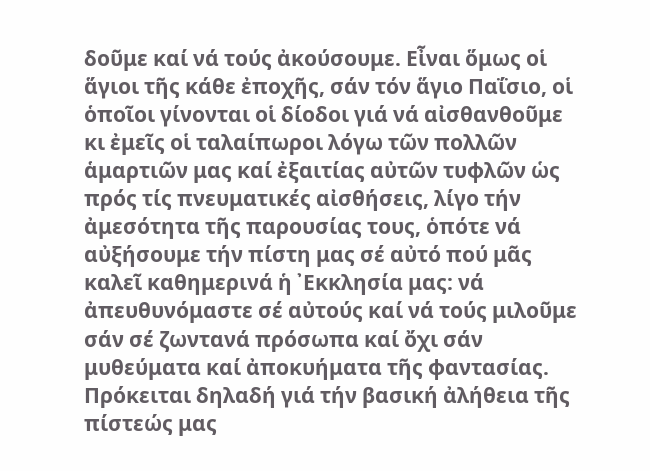δοῦμε καί νά τούς ἀκούσουμε. Εἶναι ὅμως οἱ ἅγιοι τῆς κάθε ἐποχῆς, σάν τόν ἅγιο Παΐσιο, οἱ ὁποῖοι γίνονται οἱ δίοδοι γιά νά αἰσθανθοῦμε κι ἐμεῖς οἱ ταλαίπωροι λόγω τῶν πολλῶν ἁμαρτιῶν μας καί ἐξαιτίας αὐτῶν τυφλῶν ὡς πρός τίς πνευματικές αἰσθήσεις, λίγο τήν ἀμεσότητα τῆς παρουσίας τους, ὁπότε νά αὐξήσουμε τήν πίστη μας σέ αὐτό πού μᾶς καλεῖ καθημερινά ἡ ᾽Εκκλησία μας: νά ἀπευθυνόμαστε σέ αὐτούς καί νά τούς μιλοῦμε σάν σέ ζωντανά πρόσωπα καί ὄχι σάν μυθεύματα καί ἀποκυήματα τῆς φαντασίας. Πρόκειται δηλαδή γιά τήν βασική ἀλήθεια τῆς πίστεώς μας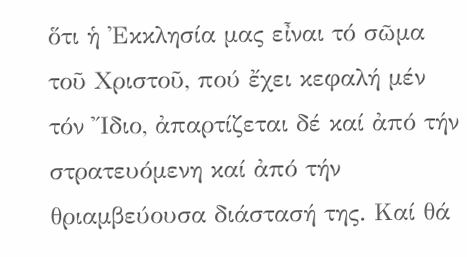ὅτι ἡ ᾽Εκκλησία μας εἶναι τό σῶμα τοῦ Χριστοῦ, πού ἔχει κεφαλή μέν τόν ῎Ιδιο, ἀπαρτίζεται δέ καί ἀπό τήν στρατευόμενη καί ἀπό τήν θριαμβεύουσα διάστασή της. Καί θά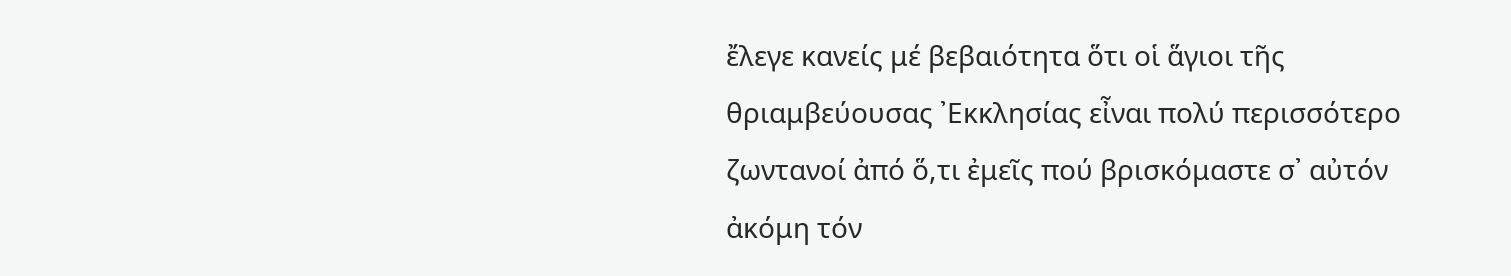ἔλεγε κανείς μέ βεβαιότητα ὅτι οἱ ἅγιοι τῆς θριαμβεύουσας ᾽Εκκλησίας εἶναι πολύ περισσότερο ζωντανοί ἀπό ὅ,τι ἐμεῖς πού βρισκόμαστε σ᾽ αὐτόν ἀκόμη τόν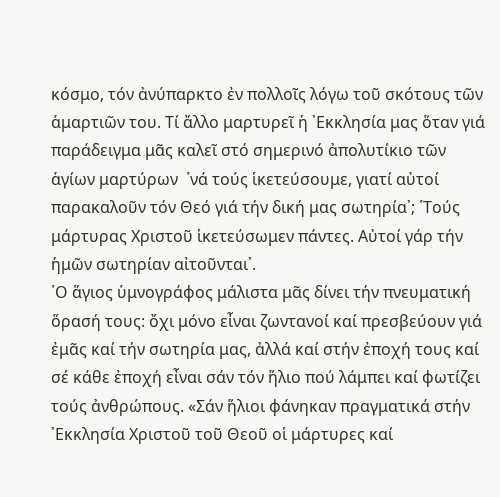κόσμο, τόν ἀνύπαρκτο ἐν πολλοῖς λόγω τοῦ σκότους τῶν ἁμαρτιῶν του. Τί ἄλλο μαρτυρεῖ ἡ ᾽Εκκλησία μας ὅταν γιά παράδειγμα μᾶς καλεῖ στό σημερινό ἀπολυτίκιο τῶν ἁγίων μαρτύρων  ῾νά τούς ἱκετεύσουμε, γιατί αὐτοί παρακαλοῦν τόν Θεό γιά τήν δική μας σωτηρία᾽; ῾Τούς μάρτυρας Χριστοῦ ἱκετεύσωμεν πάντες. Αὐτοί γάρ τήν ἡμῶν σωτηρίαν αἰτοῦνται᾽.
῾Ο ἅγιος ὑμνογράφος μάλιστα μᾶς δίνει τήν πνευματική ὅρασή τους: ὄχι μόνο εἶναι ζωντανοί καί πρεσβεύουν γιά ἐμᾶς καί τήν σωτηρία μας, ἀλλά καί στήν ἐποχή τους καί σέ κάθε ἐποχή εἶναι σάν τόν ἥλιο πού λάμπει καί φωτίζει τούς ἀνθρώπους. «Σάν ἥλιοι φάνηκαν πραγματικά στήν ᾽Εκκλησία Χριστοῦ τοῦ Θεοῦ οἱ μάρτυρες καί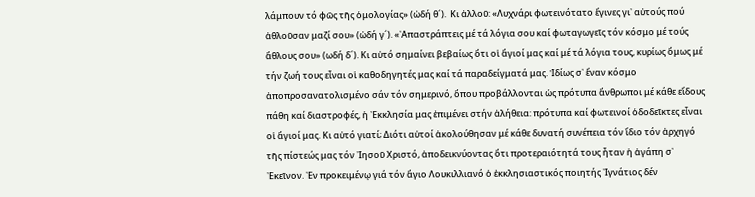λάμπουν τό φῶς τῆς ὁμολογίας» (ὠδή θ´).  Κι ἀλλοῦ: «Λυχνάρι φωτεινότατο ἔγινες γι᾽ αὐτούς πού ἀθλοῦσαν μαζί σου» (ὠδή γ´). «᾽Απαστράπτεις μέ τά λόγια σου καί φωταγωγεῖς τόν κόσμο μέ τούς ἄθλους σου» (ωδή δ´). Κι αὐτό σημαίνει βεβαίως ὅτι οἱ ἅγιοί μας καί μέ τά λόγια τους, κυρίως ὅμως μέ τήν ζωή τους εἶναι οἱ καθοδηγητές μας καί τά παραδείγματά μας. Ἰδίως σ᾽ ἕναν κόσμο ἀποπροσανατολισμένο σάν τόν σημερινό, ὅπου προβάλλονται ὡς πρότυπα ἄνθρωποι μέ κάθε εἴδους πάθη καί διαστροφές, ἡ ᾽Εκκλησία μας ἐπιμένει στήν ἀλήθεια: πρότυπα καί φωτεινοί ὁδοδεῖκτες εἶναι οἱ ἅγιοί μας. Κι αὐτό γιατί; Διότι αὐτοί ἀκολούθησαν μέ κάθε δυνατή συνέπεια τόν ἴδιο τόν ἀρχηγό τῆς πίστεώς μας τόν ᾽Ιησοῦ Χριστό, ἀποδεικνύοντας ὅτι προτεραιότητά τους ἦταν ἡ ἀγάπη σ᾽ ᾽Εκεῖνον. ᾽Εν προκειμένῳ γιά τόν ἅγιο Λουκιλλιανό ὁ ἐκκλησιαστικός ποιητής ᾽Ιγνάτιος δέν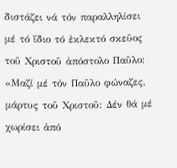διστάζει νά τόν παραλληλίσει μέ τό ἴδιο τό ἐκλεκτό σκεῦος τοῦ Χριστοῦ ἀπόστολο Παῦλο: «Μαζί μέ τόν Παῦλο φώναζες, μάρτυς τοῦ Χριστοῦ: Δέν θά μέ χωρίσει ἀπό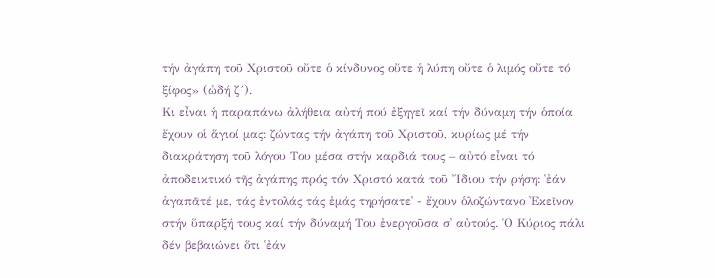τήν ἀγάπη τοῦ Χριστοῦ οὔτε ὁ κίνδυνος οὔτε ἡ λύπη οὔτε ὁ λιμός οὔτε τό ξίφος» (ὠδή ζ´).
Κι εἶναι ἡ παραπάνω ἀλήθεια αὐτή πού ἐξηγεῖ καί τήν δύναμη τήν ὁποία ἔχουν οἱ ἅγιοί μας: ζώντας τήν ἀγάπη τοῦ Χριστοῦ, κυρίως μέ τήν διακράτηση τοῦ λόγου Του μέσα στήν καρδιά τους – αὐτό εἶναι τό ἀποδεικτικό τῆς ἀγάπης πρός τόν Χριστό κατά τοῦ ῎Ιδιου τήν ρήση: ῾ἐάν ἀγαπᾶτέ με, τάς ἐντολάς τάς ἐμάς τηρήσατε᾽ - ἔχουν ὁλοζώντανο ᾽Εκεῖνον στήν ὕπαρξή τους καί τήν δύναμή Του ἐνεργοῦσα σ᾽ αὐτούς. ῾Ο Κύριος πάλι δέν βεβαιώνει ὅτι ῾ἐάν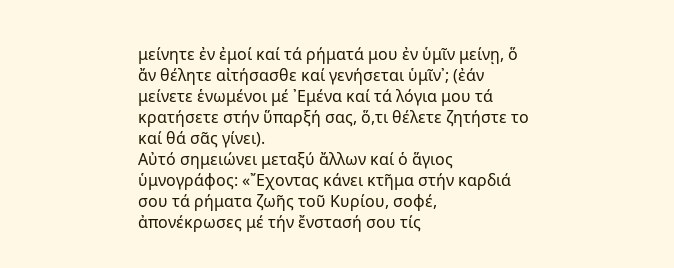μείνητε ἐν ἐμοί καί τά ρήματά μου ἐν ὑμῖν μείνῃ, ὅ ἄν θέλητε αἰτήσασθε καί γενήσεται ὑμῖν᾽; (ἐάν μείνετε ἑνωμένοι μέ ᾽Εμένα καί τά λόγια μου τά κρατήσετε στήν ὕπαρξή σας, ὅ,τι θέλετε ζητήστε το καί θά σᾶς γίνει).
Αὐτό σημειώνει μεταξύ ἄλλων καί ὁ ἅγιος ὑμνογράφος: «῎Εχοντας κάνει κτῆμα στήν καρδιά σου τά ρήματα ζωῆς τοῦ Κυρίου, σοφέ, ἀπονέκρωσες μέ τήν ἔνστασή σου τίς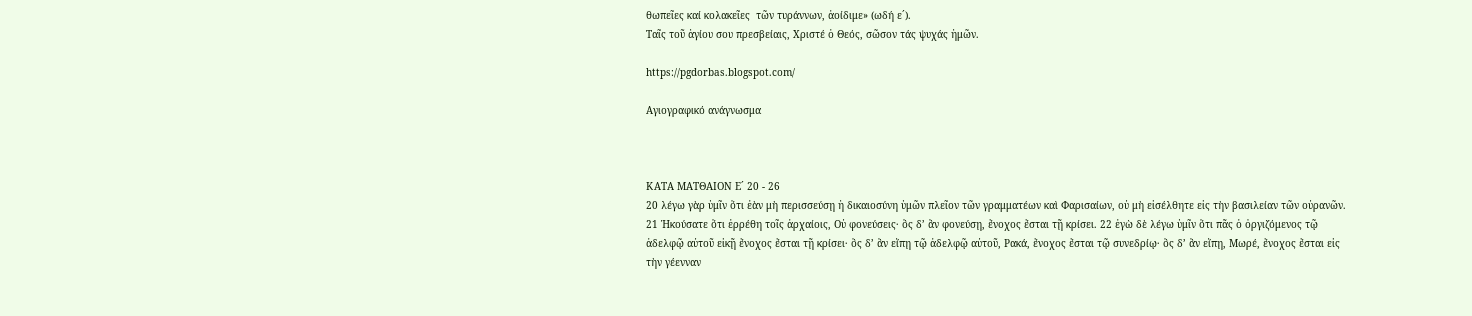θωπεῖες καί κολακεῖες  τῶν τυράννων, ἀοίδιμε» (ωδή ε´).
Ταῖς τοῦ ἁγίου σου πρεσβείαις, Χριστέ ὁ Θεός, σῶσον τάς ψυχάς ἡμῶν.

https://pgdorbas.blogspot.com/

Αγιογραφικό ανάγνωσμα



ΚΑΤΑ ΜΑΤΘΑΙΟΝ Ε´ 20 - 26
20 λέγω γὰρ ὑμῖν ὅτι ἐὰν μὴ περισσεύσῃ ἡ δικαιοσύνη ὑμῶν πλεῖον τῶν γραμματέων καὶ Φαρισαίων, οὐ μὴ εἰσέλθητε εἰς τὴν βασιλείαν τῶν οὐρανῶν. 21 Ἠκούσατε ὅτι ἐρρέθη τοῖς ἀρχαίοις, Οὐ φονεύσεις· ὃς δ’ ἂν φονεύσῃ, ἔνοχος ἔσται τῇ κρίσει. 22 ἐγὼ δὲ λέγω ὑμῖν ὅτι πᾶς ὁ ὀργιζόμενος τῷ ἀδελφῷ αὐτοῦ εἰκῇ ἔνοχος ἔσται τῇ κρίσει· ὃς δ’ ἂν εἴπῃ τῷ ἀδελφῷ αὐτοῦ, Ρακά, ἔνοχος ἔσται τῷ συνεδρίῳ· ὃς δ’ ἂν εἴπῃ, Μωρέ, ἔνοχος ἔσται εἰς τὴν γέενναν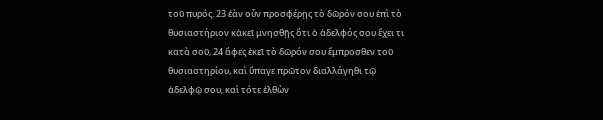τοῦ πυρός. 23 ἐὰν οὖν προσφέρῃς τὸ δῶρόν σου ἐπὶ τὸ θυσιαστήριον κἀκεῖ μνησθῇς ὅτι ὁ ἀδελφός σου ἔχει τι κατὰ σοῦ, 24 ἄφες ἐκεῖ τὸ δῶρόν σου ἔμπροσθεν τοῦ θυσιαστηρίου, καὶ ὕπαγε πρῶτον διαλλάγηθι τῷ ἀδελφῷ σου, καὶ τότε ἐλθὼν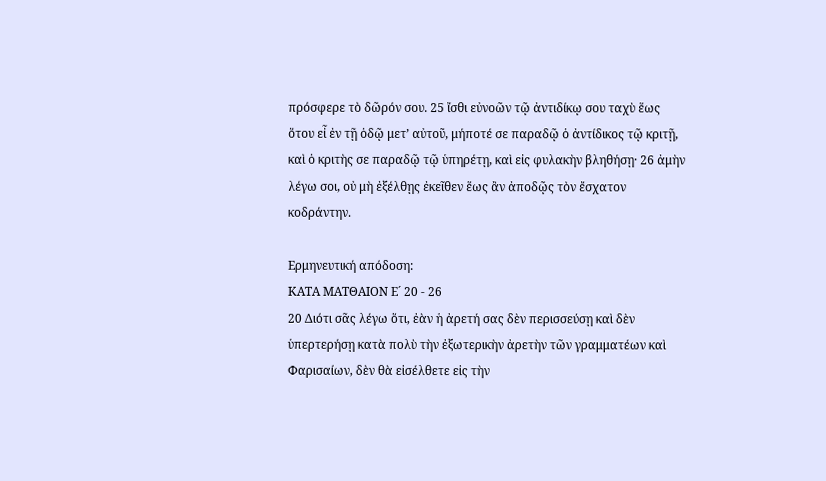πρόσφερε τὸ δῶρόν σου. 25 ἴσθι εὐνοῶν τῷ ἀντιδίκῳ σου ταχὺ ἕως ὅτου εἶ ἐν τῇ ὁδῷ μετ’ αὐτοῦ, μήποτέ σε παραδῷ ὁ ἀντίδικος τῷ κριτῇ, καὶ ὁ κριτὴς σε παραδῷ τῷ ὑπηρέτῃ, καὶ εἰς φυλακὴν βληθήσῃ· 26 ἀμὴν λέγω σοι, οὐ μὴ ἐξέλθῃς ἐκεῖθεν ἕως ἂν ἀποδῷς τὸν ἔσχατον κοδράντην.

Ερμηνευτική απόδοση:
ΚΑΤΑ ΜΑΤΘΑΙΟΝ Ε´ 20 - 26
20 Διότι σᾶς λέγω ὅτι, ἐὰν ἡ ἀρετή σας δὲν περισσεύσῃ καὶ δὲν ὑπερτερήσῃ κατὰ πολὺ τὴν ἐξωτερικὴν ἀρετὴν τῶν γραμματέων καὶ Φαρισαίων, δὲν θὰ εἰσέλθετε εἰς τὴν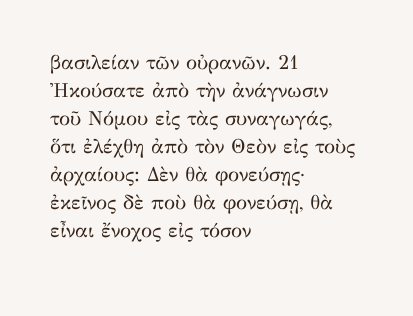βασιλείαν τῶν οὐρανῶν. 21 Ἠκούσατε ἀπὸ τὴν ἀνάγνωσιν τοῦ Νόμου εἰς τὰς συναγωγάς, ὅτι ἐλέχθη ἀπὸ τὸν Θεὸν εἰς τοὺς ἀρχαίους: Δὲν θὰ φονεύσῃς· ἐκεῖνος δὲ ποὺ θὰ φονεύσῃ, θὰ εἶναι ἔνοχος εἰς τόσον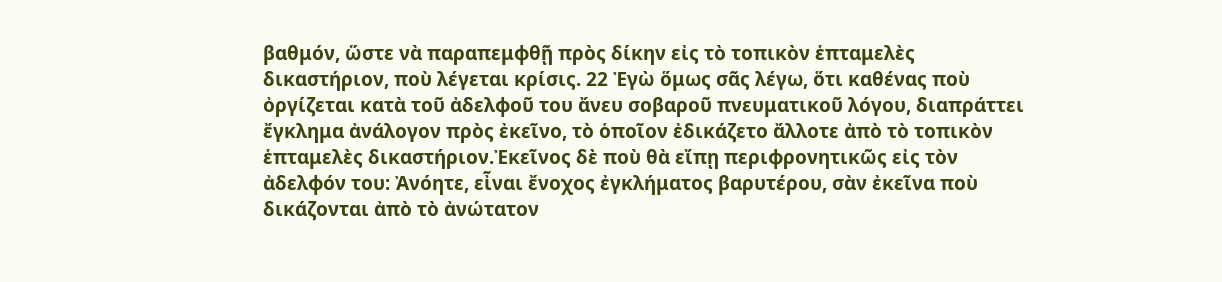βαθμόν, ὥστε νὰ παραπεμφθῇ πρὸς δίκην εἰς τὸ τοπικὸν ἑπταμελὲς δικαστήριον, ποὺ λέγεται κρίσις. 22 Ἐγὼ ὅμως σᾶς λέγω, ὅτι καθένας ποὺ ὀργίζεται κατὰ τοῦ ἀδελφοῦ του ἄνευ σοβαροῦ πνευματικοῦ λόγου, διαπράττει ἔγκλημα ἀνάλογον πρὸς ἐκεῖνο, τὸ ὁποῖον ἐδικάζετο ἄλλοτε ἀπὸ τὸ τοπικὸν ἑπταμελὲς δικαστήριον.Ἐκεῖνος δὲ ποὺ θὰ εἴπῃ περιφρονητικῶς εἰς τὸν ἀδελφόν του: Ἀνόητε, εἶναι ἔνοχος ἐγκλήματος βαρυτέρου, σὰν ἐκεῖνα ποὺ δικάζονται ἀπὸ τὸ ἀνώτατον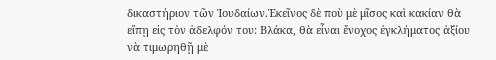δικαστήριον τῶν Ἰουδαίων.Ἐκεῖνος δὲ ποὺ μὲ μῖσος καὶ κακίαν θὰ εἴπῃ εἰς τὸν ἀδελφόν του: Βλάκα, θὰ εἶναι ἔνοχος ἐγκλήματος ἀξίου νὰ τιμωρηθῇ μὲ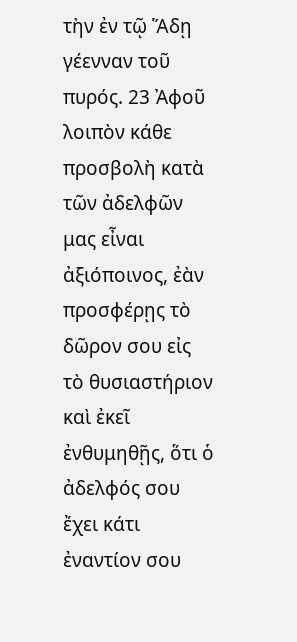τὴν ἐν τῷ Ἅδῃ γέενναν τοῦ πυρός. 23 Ἀφοῦ λοιπὸν κάθε προσβολὴ κατὰ τῶν ἀδελφῶν μας εἶναι ἀξιόποινος, ἐὰν προσφέρῃς τὸ δῶρον σου εἰς τὸ θυσιαστήριον καὶ ἐκεῖ ἐνθυμηθῇς, ὅτι ὁ ἀδελφός σου ἔχει κάτι ἐναντίον σου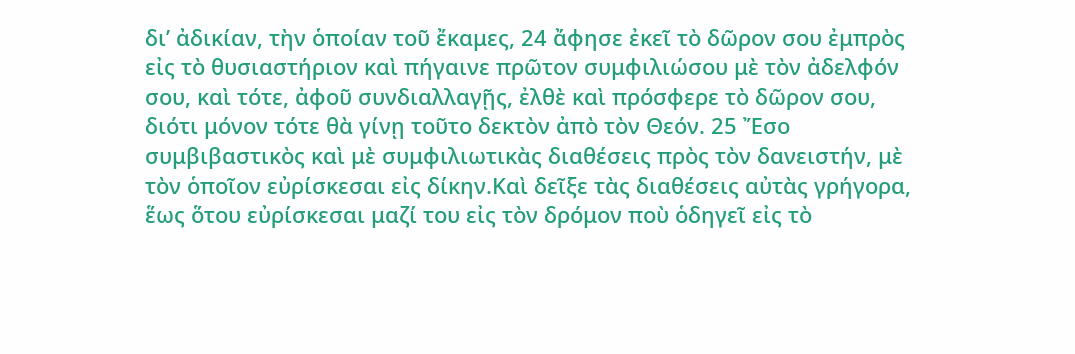δι’ ἀδικίαν, τὴν ὁποίαν τοῦ ἔκαμες, 24 ἄφησε ἐκεῖ τὸ δῶρον σου ἐμπρὸς εἰς τὸ θυσιαστήριον καὶ πήγαινε πρῶτον συμφιλιώσου μὲ τὸν ἀδελφόν σου, καὶ τότε, ἀφοῦ συνδιαλλαγῇς, ἐλθὲ καὶ πρόσφερε τὸ δῶρον σου, διότι μόνον τότε θὰ γίνῃ τοῦτο δεκτὸν ἀπὸ τὸν Θεόν. 25 Ἔσο συμβιβαστικὸς καὶ μὲ συμφιλιωτικὰς διαθέσεις πρὸς τὸν δανειστήν, μὲ τὸν ὁποῖον εὐρίσκεσαι εἰς δίκην.Καὶ δεῖξε τὰς διαθέσεις αὐτὰς γρήγορα, ἕως ὅτου εὐρίσκεσαι μαζί του εἰς τὸν δρόμον ποὺ ὁδηγεῖ εἰς τὸ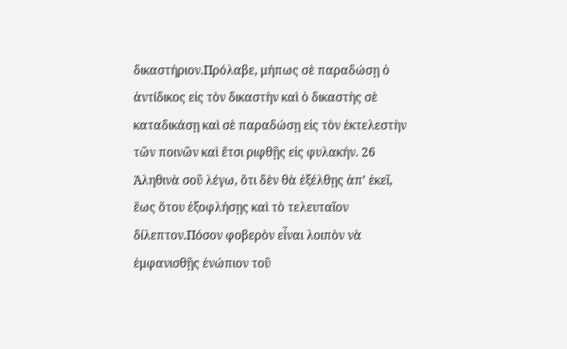δικαστήριον.Πρόλαβε, μήπως σὲ παραδώσῃ ὁ ἀντίδικος εἰς τὸν δικαστὴν καὶ ὁ δικαστὴς σὲ καταδικάσῃ καὶ σὲ παραδώσῃ εἰς τὸν ἐκτελεστὴν τῶν ποινῶν καὶ ἔτσι ριφθῇς εἰς φυλακήν. 26 Ἀληθινὰ σοῦ λέγω, ὅτι δὲν θὰ ἐξέλθῃς ἀπ’ ἐκεῖ, ἕως ὅτου ἐξοφλήσῃς καὶ τὸ τελευταῖον δίλεπτον.Πόσον φοβερὸν εἶναι λοιπὸν νὰ ἐμφανισθῇς ἐνώπιον τοῦ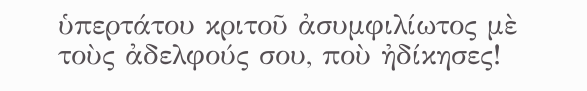ὑπερτάτου κριτοῦ ἀσυμφιλίωτος μὲ τοὺς ἀδελφούς σου, ποὺ ἠδίκησες!